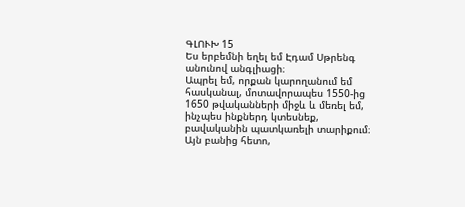ԳԼՈՒԽ 15
Ես երբեմնի եղել եմ Էդամ Սթրենգ անունով անգլիացի։
Ապրել եմ, որքան կարողանում եմ հասկանալ, մոտավորապես 1550-ից 1650 թվականների միջև և մեռել եմ, ինչպես ինքներդ կտեսնեք, բավականին պատկառելի տարիքում։ Այն բանից հետո,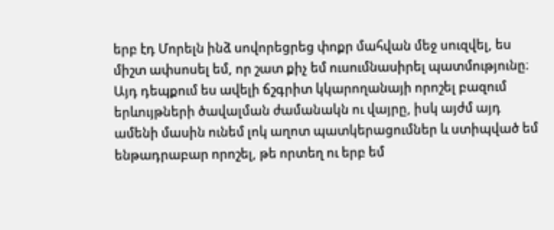երբ էդ Մորելն ինձ սովորեցրեց փոքր մահվան մեջ սուզվել, ես միշտ ափսոսել եմ, որ շատ քիչ եմ ուսումնասիրել պատմությունը։ Այդ դեպքում ես ավելի ճշգրիտ կկարողանայի որոշել բազում երևույթների ծավալման ժամանակն ու վայրը, իսկ այժմ այդ ամենի մասին ունեմ լոկ աղոտ պատկերացումներ և ստիպված եմ ենթադրաբար որոշել, թե որտեղ ու երբ եմ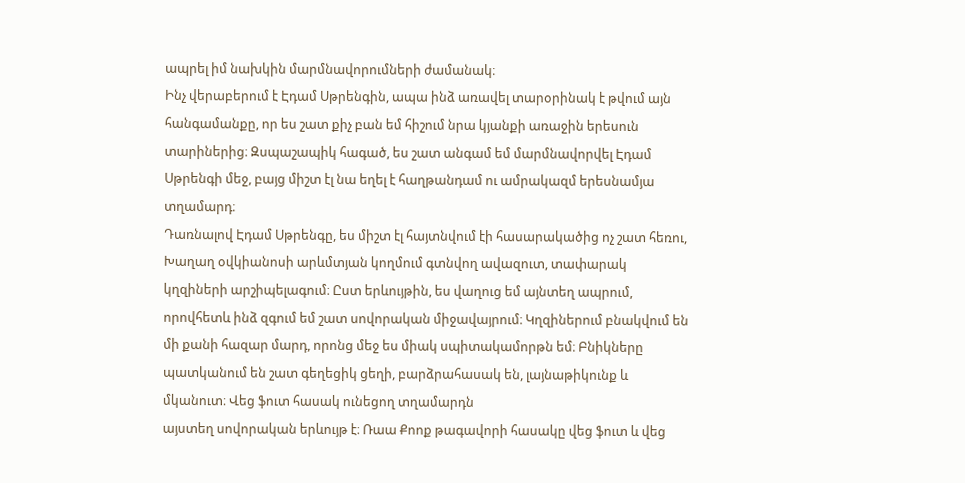ապրել իմ նախկին մարմնավորումների ժամանակ։
Ինչ վերաբերում է Էդամ Սթրենգին, ապա ինձ առավել տարօրինակ է թվում այն հանգամանքը, որ ես շատ քիչ բան եմ հիշում նրա կյանքի առաջին երեսուն տարիներից։ Զսպաշապիկ հագած, ես շատ անգամ եմ մարմնավորվել Էդամ Սթրենգի մեջ, բայց միշտ էլ նա եղել է հաղթանդամ ու ամրակազմ երեսնամյա տղամարդ։
Դառնալով Էդամ Սթրենգը, ես միշտ էլ հայտնվում էի հասարակածից ոչ շատ հեռու, Խաղաղ օվկիանոսի արևմտյան կողմում գտնվող ավազուտ, տափարակ կղզիների արշիպելագում։ Ըստ երևույթին, ես վաղուց եմ այնտեղ ապրում, որովհետև ինձ զգում եմ շատ սովորական միջավայրում։ Կղզիներում բնակվում են մի քանի հազար մարդ, որոնց մեջ ես միակ սպիտակամորթն եմ։ Բնիկները պատկանում են շատ գեղեցիկ ցեղի, բարձրահասակ են, լայնաթիկունք և մկանուտ։ Վեց ֆուտ հասակ ունեցող տղամարդն
այստեղ սովորական երևույթ է։ Ռաա Քոոք թագավորի հասակը վեց ֆուտ և վեց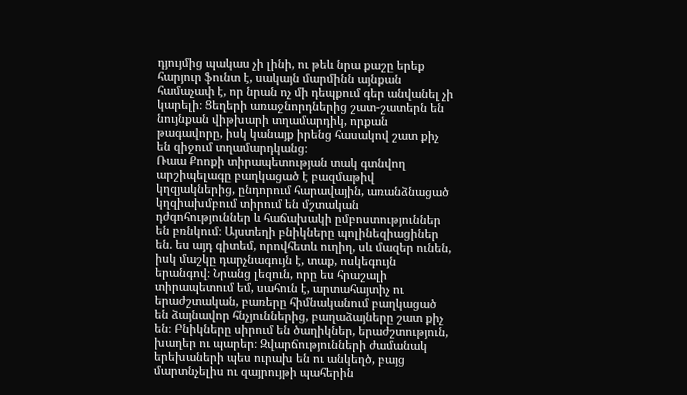դյույմից պակաս չի լինի, ու թեև նրա քաշը երեք հարյուր ֆունտ է, սակայն մարմինն այնքան համաչափ է, որ նրան ոչ մի դեպքում գեր անվանել չի կարելի։ Ցեղերի առաջնորդներից շատ-շատերն են նույնքան վիթխարի տղամարդիկ, որքան թագավորը, իսկ կանայք իրենց հասակով շատ քիչ են զիջում տղամարդկանց։
Ռաա Քոոքի տիրապետության տակ գտնվող արշիպելագը բաղկացած է բազմաթիվ կղզյակներից, ընդորում հարավային, առանձնացած կղզիախմբում տիրում են մշտական դժգոհություններ և հաճախակի ըմբոստություններ են բռնկում։ Այստեղի բնիկները պոլինեզիացիներ են. ես այդ գիտեմ, որովհետև ուղիղ, սև մազեր ունեն, իսկ մաշկը դարչնագույն է, տաք, ոսկեգույն երանգով։ Նրանց լեզուն, որը ես հրաշալի տիրապետում եմ, սահուն է, արտահայտիչ ու երաժշտական, բառերը հիմնականում բաղկացած են ձայնավոր հնչյուններից, բաղաձայները շատ քիչ են։ Բնիկները սիրում են ծաղիկներ, երաժշտություն, խաղեր ու պարեր։ Զվարճությունների ժամանակ երեխաների պես ուրախ են ու անկեղծ, բայց մարտնչելիս ու զայրույթի պահերին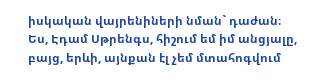իսկական վայրենիների նման` դաժան։
Ես, Էդամ Սթրենգս, հիշում եմ իմ անցյալը, բայց, երևի, այնքան էլ չեմ մտահոգվում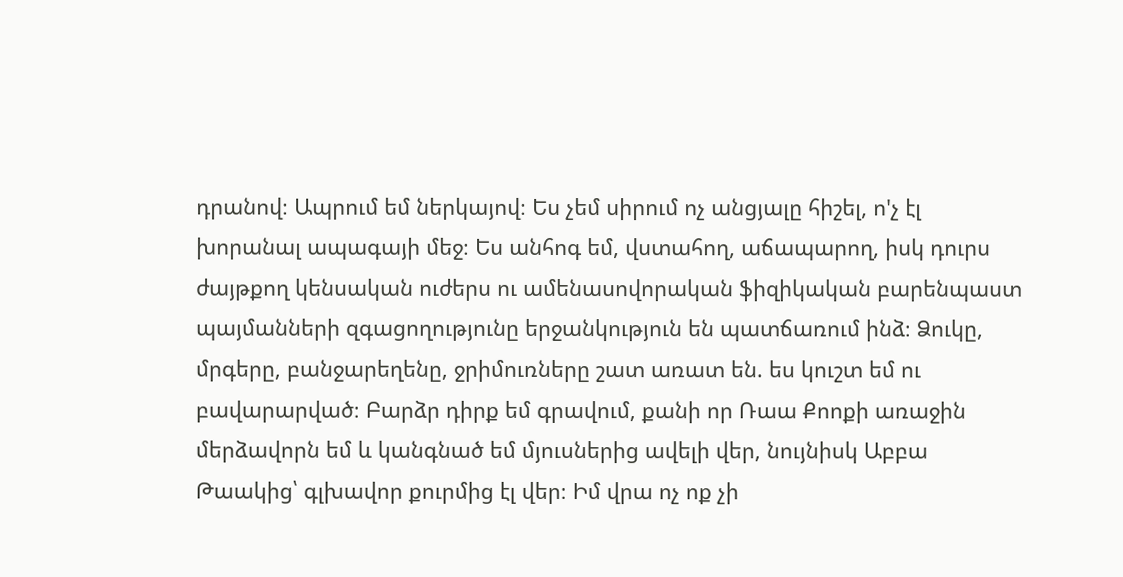դրանով։ Ապրում եմ ներկայով։ Ես չեմ սիրում ոչ անցյալը հիշել, ո'չ էլ խորանալ ապագայի մեջ։ Ես անհոգ եմ, վստահող, աճապարող, իսկ դուրս ժայթքող կենսական ուժերս ու ամենասովորական ֆիզիկական բարենպաստ պայմանների զգացողությունը երջանկություն են պատճառում ինձ։ Ձուկը, մրգերը, բանջարեղենը, ջրիմուռները շատ առատ են. ես կուշտ եմ ու բավարարված։ Բարձր դիրք եմ գրավում, քանի որ Ռաա Քոոքի առաջին մերձավորն եմ և կանգնած եմ մյուսներից ավելի վեր, նույնիսկ Աբբա Թաակից՝ գլխավոր քուրմից էլ վեր։ Իմ վրա ոչ ոք չի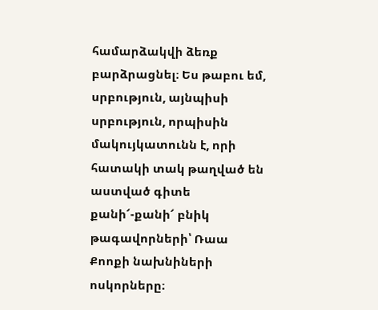համարձակվի ձեռք բարձրացնել։ Ես թաբու եմ, սրբություն, այնպիսի սրբություն, որպիսին մակույկատունն է, որի հատակի տակ թաղված են աստված գիտե քանի՜-քանի՜ բնիկ թագավորների՝ Ռաա Քոոքի նախնիների ոսկորները։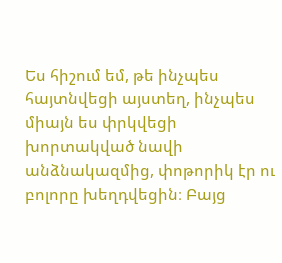Ես հիշում եմ, թե ինչպես հայտնվեցի այստեղ, ինչպես միայն ես փրկվեցի խորտակված նավի անձնակազմից, փոթորիկ էր ու բոլորը խեղդվեցին։ Բայց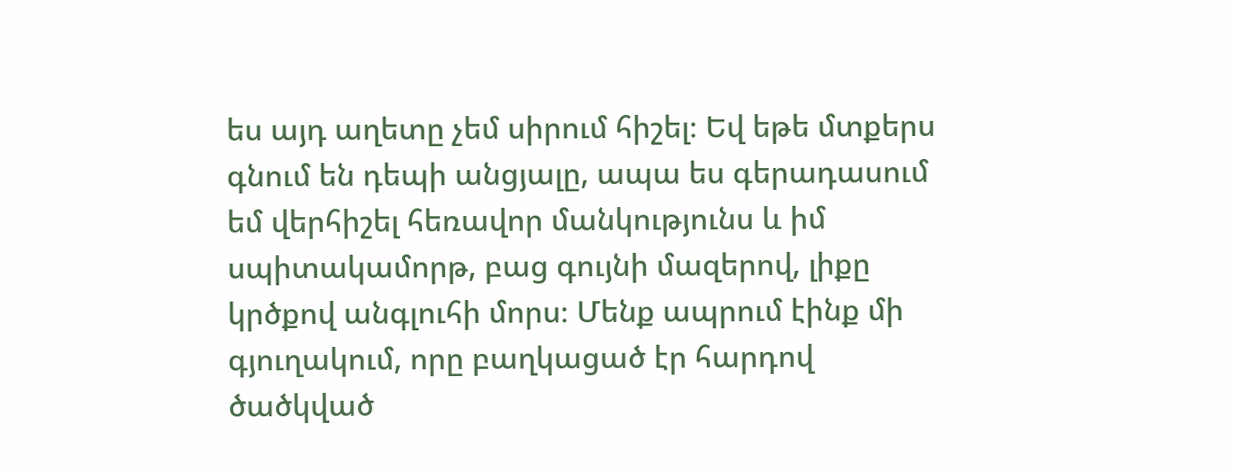ես այդ աղետը չեմ սիրում հիշել։ Եվ եթե մտքերս գնում են դեպի անցյալը, ապա ես գերադասում եմ վերհիշել հեռավոր մանկությունս և իմ սպիտակամորթ, բաց գույնի մազերով, լիքը կրծքով անգլուհի մորս։ Մենք ապրում էինք մի գյուղակում, որը բաղկացած էր հարդով ծածկված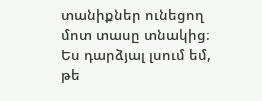տանիքներ ունեցող մոտ տասը տնակից։ Ես դարձյալ լսում եմ, թե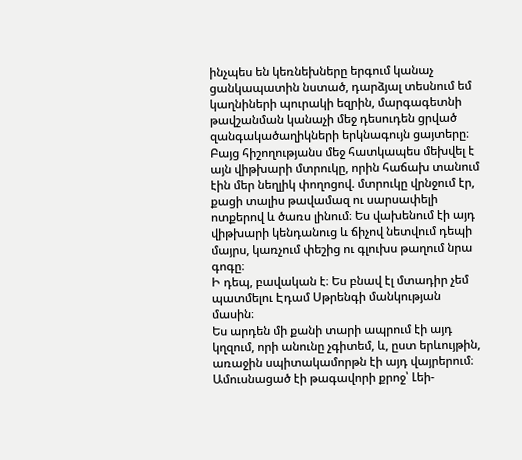ինչպես են կեռնեխները երգում կանաչ ցանկապատին նստած, դարձյալ տեսնում եմ կաղնիների պուրակի եզրին, մարգագետնի թավշանման կանաչի մեջ դեսուդեն ցրված զանգակածաղիկների երկնագույն ցայտերը։ Բայց հիշողությանս մեջ հատկապես մեխվել է այն վիթխարի մտրուկը, որին հաճախ տանում էին մեր նեղլիկ փողոցով. մտրուկը վրնջում էր, քացի տալիս թավամազ ու սարսափելի ոտքերով և ծառս լինում։ Ես վախենում էի այդ վիթխարի կենդանուց և ճիչով նետվում դեպի մայրս, կառչում փեշից ու գլուխս թաղում նրա գոգը։
Ի դեպ, բավական է։ Ես բնավ էլ մտադիր չեմ պատմելու Էդամ Uթրենգի մանկության մասին։
Ես արդեն մի քանի տարի ապրում էի այդ կղզում, որի անունը չգիտեմ, և, ըստ երևույթին, առաջին սպիտակամորթն էի այդ վայրերում։ Ամուսնացած էի թագավորի քրոջ՝ Լեի-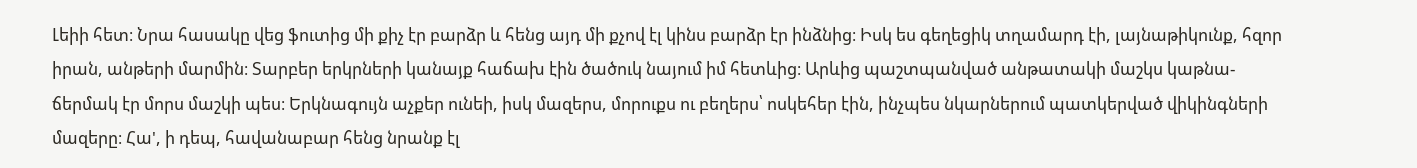Լեիի հետ։ Նրա հասակը վեց ֆուտից մի քիչ էր բարձր և հենց այդ մի քչով էլ կինս բարձր էր ինձնից։ Իսկ ես գեղեցիկ տղամարդ էի, լայնաթիկունք, հզոր իրան, անթերի մարմին։ Տարբեր երկրների կանայք հաճախ էին ծածուկ նայում իմ հետևից։ Արևից պաշտպանված անթատակի մաշկս կաթնա-ճերմակ էր մորս մաշկի պես։ Երկնագույն աչքեր ունեի, իսկ մազերս, մորուքս ու բեղերս՝ ոսկեհեր էին, ինչպես նկարներում պատկերված վիկինգների մազերը։ Հա', ի դեպ, հավանաբար հենց նրանք էլ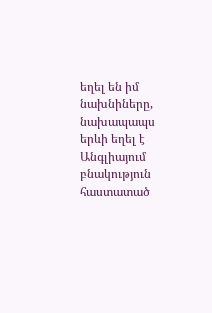եղել են իմ նախնիները, նախապապս երևի եղել է Անգլիայում բնակություն հաստատած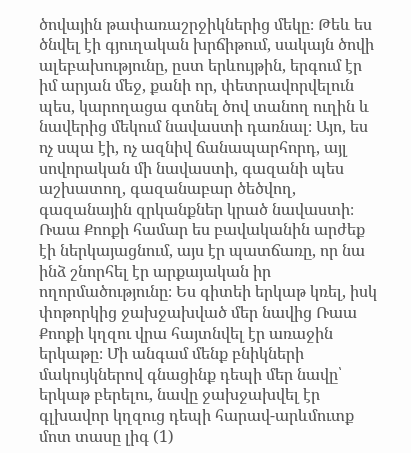ծովային թափառաշրջիկներից մեկը։ Թեև ես ծնվել էի գյուղական խրճիթում, սակայն ծովի ալեբախությունը, ըստ երևույթին, երգում էր իմ արյան մեջ, քանի որ, փետրավորվելուն պես, կարողացա գտնել ծով տանող ուղին և նավերից մեկում նավաստի դառնալ։ Այո, ես ոչ սպա էի, ոչ ազնիվ ճանապարհորդ, այլ սովորական մի նավաստի, գազանի պես աշխատող, գազանաբար ծեծվող, գազանային զրկանքներ կրած նավաստի։
Ռաա Քոոքի համար ես բավականին արժեք էի ներկայացնում, այս էր պատճառը, որ նա ինձ շնորհել էր արքայական իր ողորմածությունը։ Ես գիտեի երկաթ կռել, իսկ փոթորկից ջախջախված մեր նավից Ռաա Քոոքի կղզու վրա հայտնվել էր առաջին երկաթը։ Մի անգամ մենք բնիկների մակույկներով գնացինք դեպի մեր նավը՝ երկաթ բերելու, նավը ջախջախվել էր գլխավոր կղզուց դեպի հարավ-արևմուտք մոտ տասը լիգ (1)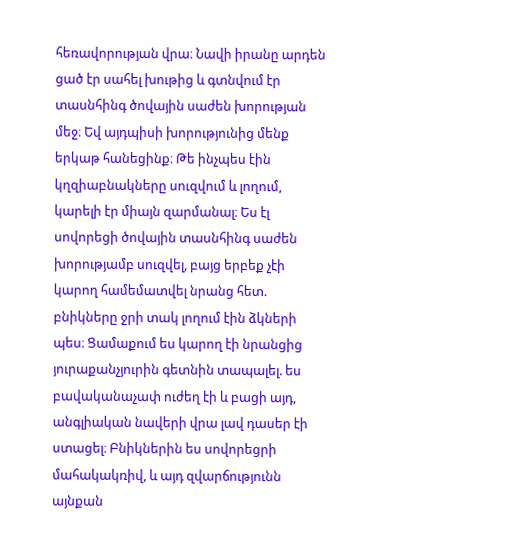հեռավորության վրա։ Նավի իրանը արդեն ցած էր սահել խութից և գտնվում էր տասնհինգ ծովային սաժեն խորության մեջ։ Եվ այդպիսի խորությունից մենք երկաթ հանեցինք։ Թե ինչպես էին կղզիաբնակները սուզվում և լողում, կարելի էր միայն զարմանալ։ Ես էլ սովորեցի ծովային տասնհինգ սաժեն խորությամբ սուզվել, բայց երբեք չէի կարող համեմատվել նրանց հետ. բնիկները ջրի տակ լողում էին ձկների պես։ Ցամաքում ես կարող էի նրանցից յուրաքանչյուրին գետնին տապալել. ես բավականաչափ ուժեղ էի և բացի այդ, անգլիական նավերի վրա լավ դասեր էի ստացել։ Բնիկներին ես սովորեցրի մահակակռիվ, և այդ զվարճությունն այնքան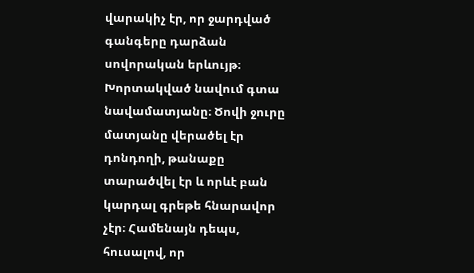վարակիչ էր, որ ջարդված գանգերը դարձան սովորական երևույթ։
Խորտակված նավում գտա նավամատյանը։ Ծովի ջուրը մատյանը վերածել էր դոնդողի, թանաքը տարածվել էր և որևէ բան կարդալ գրեթե հնարավոր չէր։ Համենայն դեպս, հուսալով, որ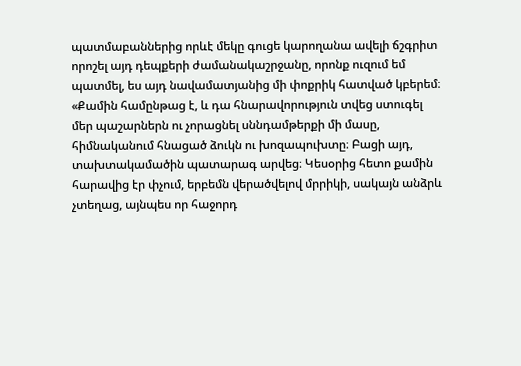պատմաբաններից որևէ մեկը գուցե կարողանա ավելի ճշգրիտ որոշել այդ դեպքերի ժամանակաշրջանը, որոնք ուզում եմ պատմել, ես այդ նավամատյանից մի փոքրիկ հատված կբերեմ։
«Քամին համընթաց է, և դա հնարավորություն տվեց ստուգել մեր պաշարներն ու չորացնել սննդամթերքի մի մասը, հիմնականում հնացած ձուկն ու խոզապուխտը։ Բացի այդ, տախտակամածին պատարագ արվեց։ Կեսօրից հետո քամին հարավից էր փչում, երբեմն վերածվելով մրրիկի, սակայն անձրև չտեղաց, այնպես որ հաջորդ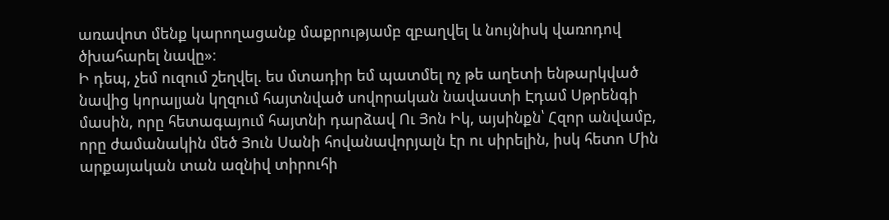առավոտ մենք կարողացանք մաքրությամբ զբաղվել և նույնիսկ վառոդով ծխահարել նավը»։
Ի դեպ, չեմ ուզում շեղվել. ես մտադիր եմ պատմել ոչ թե աղետի ենթարկված նավից կորալյան կղզում հայտնված սովորական նավաստի Էդամ Սթրենգի մասին, որը հետագայում հայտնի դարձավ Ու Յոն Իկ, այսինքն՝ Հզոր անվամբ, որը ժամանակին մեծ Յուն Սանի հովանավորյալն էր ու սիրելին, իսկ հետո Մին արքայական տան ազնիվ տիրուհի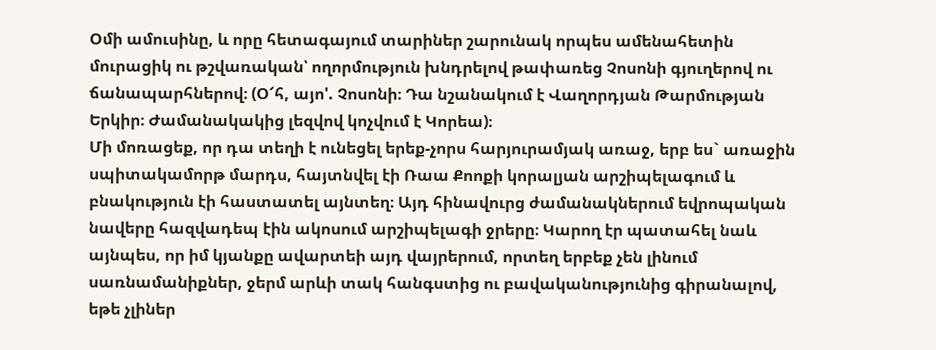Օմի ամուսինը, և որը հետագայում տարիներ շարունակ որպես ամենահետին մուրացիկ ու թշվառական՝ ողորմություն խնդրելով թափառեց Չոսոնի գյուղերով ու ճանապարհներով։ (Օ՜հ, այո'. Չոսոնի։ Դա նշանակում է Վաղորդյան Թարմության Երկիր։ Ժամանակակից լեզվով կոչվում է Կորեա)։
Մի մոռացեք, որ դա տեղի է ունեցել երեք-չորս հարյուրամյակ առաջ, երբ ես` առաջին սպիտակամորթ մարդս, հայտնվել էի Ռաա Քոոքի կորալյան արշիպելագում և բնակություն էի հաստատել այնտեղ։ Այդ հինավուրց ժամանակներում եվրոպական նավերը հազվադեպ էին ակոսում արշիպելագի ջրերը։ Կարող էր պատահել նաև այնպես, որ իմ կյանքը ավարտեի այդ վայրերում, որտեղ երբեք չեն լինում սառնամանիքներ, ջերմ արևի տակ հանգստից ու բավականությունից գիրանալով, եթե չլիներ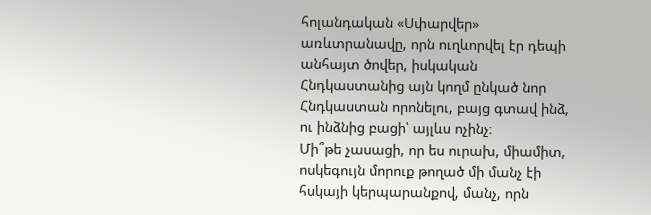հոլանդական «Սփարվեր» առևտրանավը, որն ուղևորվել էր դեպի անհայտ ծովեր, իսկական Հնդկաստանից այն կողմ ընկած նոր Հնդկաստան որոնելու, բայց գտավ ինձ, ու ինձնից բացի՝ այլևս ոչինչ։
Մի՞թե չասացի, որ ես ուրախ, միամիտ, ոսկեգույն մորուք թողած մի մանչ էի հսկայի կերպարանքով, մանչ, որն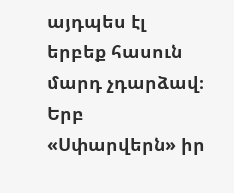այդպես էլ երբեք հասուն մարդ չդարձավ։ Երբ «Սփարվերն» իր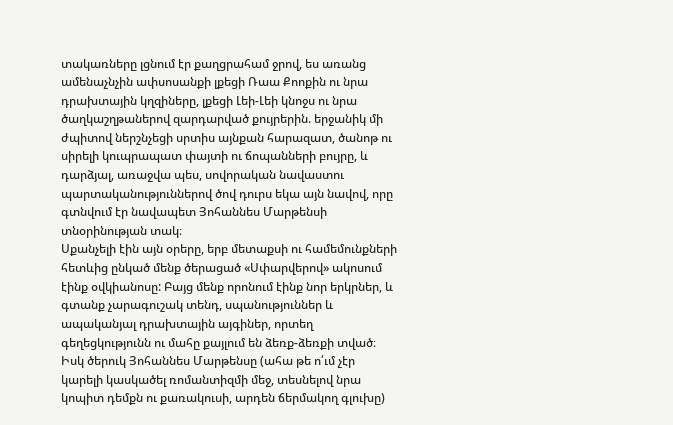տակառները լցնում էր քաղցրահամ ջրով, ես առանց ամենաչնչին ափսոսանքի լքեցի Ռաա Քոոքին ու նրա դրախտային կղզիները, լքեցի Լեի-Լեի կնոջս ու նրա ծաղկաշղթաներով զարդարված քույրերին. երջանիկ մի ժպիտով ներշնչեցի սրտիս այնքան հարազատ, ծանոթ ու սիրելի կուպրապատ փայտի ու ճոպանների բույրը, և դարձյալ, առաջվա պես, սովորական նավաստու պարտականություններով ծով դուրս եկա այն նավով, որը գտնվում էր նավապետ Յոհաննես Մարթենսի տնօրինության տակ։
Սքանչելի էին այն օրերը, երբ մետաքսի ու համեմունքների հետևից ընկած մենք ծերացած «Սփարվերով» ակոսում էինք օվկիանոսը: Բայց մենք որոնում էինք նոր երկրներ, և գտանք չարագուշակ տենդ, սպանություններ և ապականյալ դրախտային այգիներ, որտեղ գեղեցկությունն ու մահը քայլում են ձեռք-ձեռքի տված։ Իսկ ծերուկ Յոհաննես Մարթենսը (ահա թե ո՛ւմ չէր կարելի կասկածել ռոմանտիզմի մեջ, տեսնելով նրա կոպիտ դեմքն ու քառակուսի, արդեն ճերմակող գլուխը)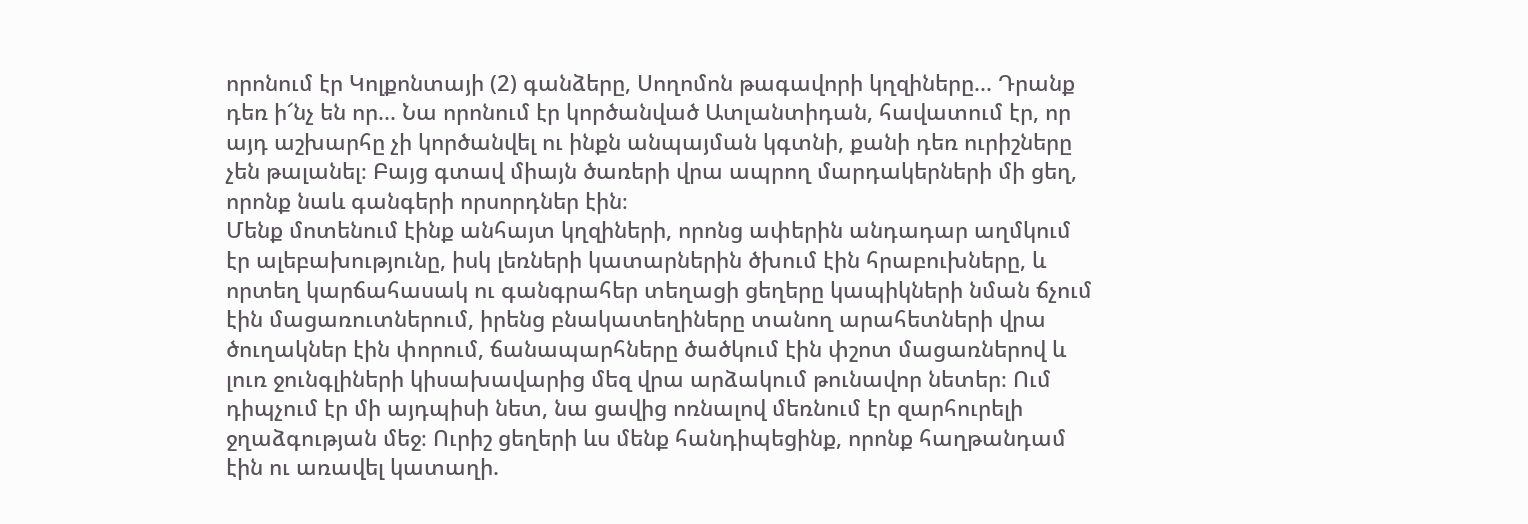որոնում էր Կոլքոնտայի (2) գանձերը, Սողոմոն թագավորի կղզիները... Դրանք դեռ ի՜նչ են որ... Նա որոնում էր կործանված Ատլանտիդան, հավատում էր, որ այդ աշխարհը չի կործանվել ու ինքն անպայման կգտնի, քանի դեռ ուրիշները չեն թալանել։ Բայց գտավ միայն ծառերի վրա ապրող մարդակերների մի ցեղ, որոնք նաև գանգերի որսորդներ էին։
Մենք մոտենում էինք անհայտ կղզիների, որոնց ափերին անդադար աղմկում էր ալեբախությունը, իսկ լեռների կատարներին ծխում էին հրաբուխները, և որտեղ կարճահասակ ու գանգրահեր տեղացի ցեղերը կապիկների նման ճչում էին մացառուտներում, իրենց բնակատեղիները տանող արահետների վրա ծուղակներ էին փորում, ճանապարհները ծածկում էին փշոտ մացառներով և լուռ ջունգլիների կիսախավարից մեզ վրա արձակում թունավոր նետեր։ Ում դիպչում էր մի այդպիսի նետ, նա ցավից ոռնալով մեռնում էր զարհուրելի ջղաձգության մեջ։ Ուրիշ ցեղերի ևս մենք հանդիպեցինք, որոնք հաղթանդամ էին ու առավել կատաղի.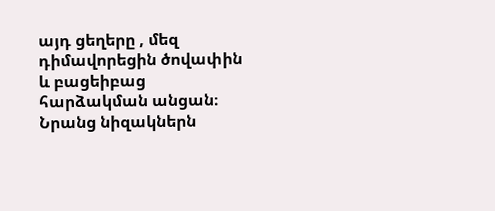այդ ցեղերը , մեզ դիմավորեցին ծովափին և բացեիբաց հարձակման անցան։ Նրանց նիզակներն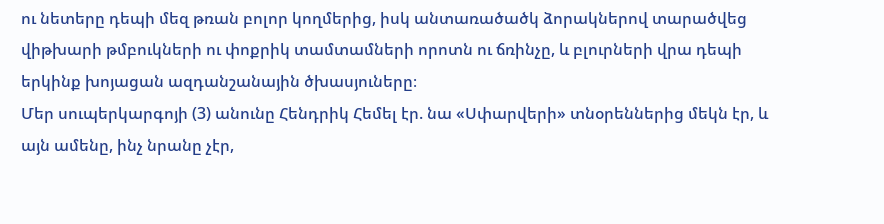ու նետերը դեպի մեզ թռան բոլոր կողմերից, իսկ անտառածածկ ձորակներով տարածվեց վիթխարի թմբուկների ու փոքրիկ տամտամների որոտն ու ճռինչը, և բլուրների վրա դեպի երկինք խոյացան ազդանշանային ծխասյուները։
Մեր սուպերկարգոյի (3) անունը Հենդրիկ Հեմել էր. նա «Սփարվերի» տնօրեններից մեկն էր, և այն ամենը, ինչ նրանը չէր,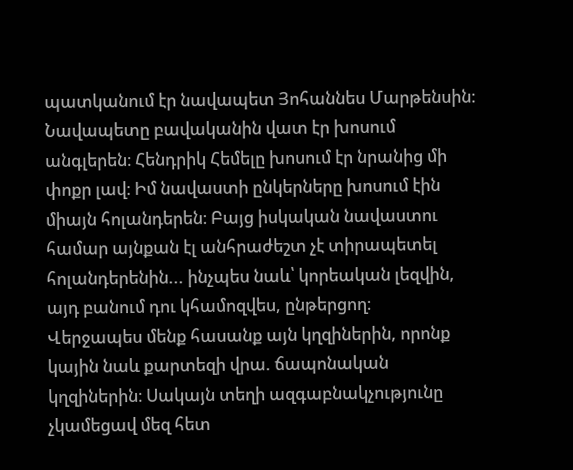պատկանում էր նավապետ Յոհաննես Մարթենսին։ Նավապետը բավականին վատ էր խոսում անգլերեն։ Հենդրիկ Հեմելը խոսում էր նրանից մի փոքր լավ։ Իմ նավաստի ընկերները խոսում էին միայն հոլանդերեն։ Բայց իսկական նավաստու համար այնքան էլ անհրաժեշտ չէ տիրապետել հոլանդերենին... ինչպես նաև՝ կորեական լեզվին, այդ բանում դու կհամոզվես, ընթերցող։
Վերջապես մենք հասանք այն կղզիներին, որոնք կային նաև քարտեզի վրա. ճապոնական կղզիներին։ Սակայն տեղի ազգաբնակչությունը չկամեցավ մեզ հետ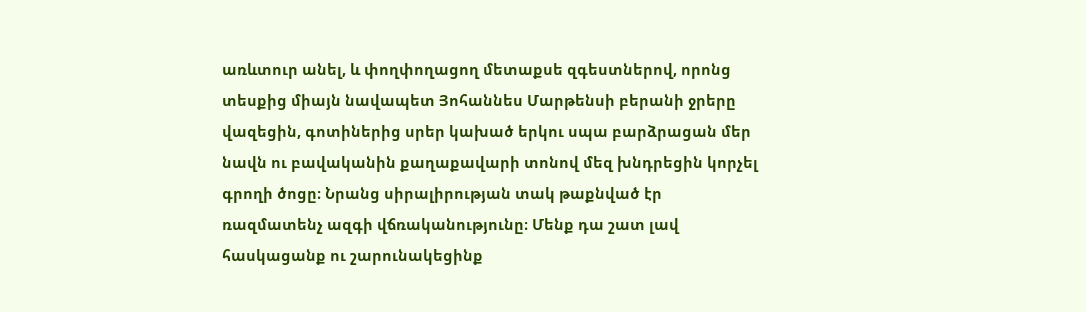առևտուր անել, և փողփողացող մետաքսե զգեստներով, որոնց տեսքից միայն նավապետ Յոհաննես Մարթենսի բերանի ջրերը վազեցին, գոտիներից սրեր կախած երկու սպա բարձրացան մեր նավն ու բավականին քաղաքավարի տոնով մեզ խնդրեցին կորչել գրողի ծոցը։ Նրանց սիրալիրության տակ թաքնված էր ռազմատենչ ազգի վճռականությունը։ Մենք դա շատ լավ հասկացանք ու շարունակեցինք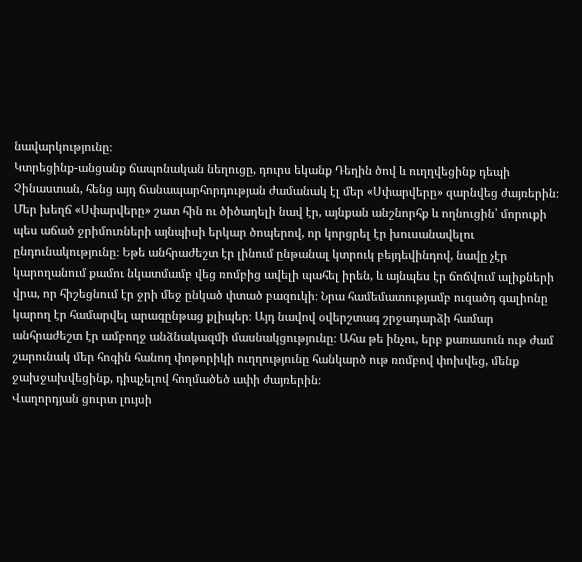նավարկությունը։
Կտրեցինք-անցանք ճապոնական նեղուցը, դուրս եկանք Դեղին ծով և ուղղվեցինք դեպի Չինաստան, հենց այդ ճանապարհորդության ժամանակ էլ մեր «Սփարվերը» զարնվեց ժայռերին։ Մեր խեղճ «Սփարվերը» շատ հին ու ծիծաղելի նավ էր, այնքան անշնորհք և ողնուցին՝ մորուքի պես աճած ջրիմուռների այնպիսի երկար ծոպերով, որ կորցրել էր խուսանավելու ընդունակությունը։ Եթե անհրաժեշտ էր լինում ընթանալ կտրուկ բեյդեվինդով, նավը չէր կարողանում քամու նկատմամբ վեց ռոմբից ավելի պահել իրեն, և այնպես էր ճոճվում ալիքների վրա, որ հիշեցնում էր ջրի մեջ ընկած փտած բազուկի։ Նրա համեմատությամբ ուզածդ գալիոնը կարող էր համարվել արագընթաց քլիպեր։ Այդ նավով օվերշտագ շրջադարձի համար անհրաժեշտ էր ամբողջ անձնակազմի մասնակցությունը։ Ահա թե ինչու, երբ քառասուն ութ ժամ շարունակ մեր հոգին հանող փոթորիկի ուղղությունը հանկարծ ութ ռոմբով փոխվեց, մենք ջախջախվեցինք, դիպչելով հողմածեծ ափի ժայռերին։
Վաղորդյան ցուրտ լույսի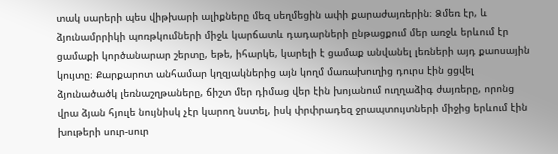տակ սարերի պես վիթխարի ալիքները մեզ սեղմեցին ափի քարաժայռերին։ Ձմեռ էր, և ձյունամրրիկի պոռթկումների միջև կարճատև դադարների ընթացքում մեր առջև երևում էր ցամաքի կործանարար շերտը, եթե, իհարկե, կարելի է ցամաք անվանել լեռների այդ քաոսային կույտը։ Քարքարոտ անհամար կղզյակներից այն կողմ մառախուղից դուրս էին ցցվել ձյունածածկ լեռնաշղթաները, ճիշտ մեր դիմաց վեր էին խոյանում ուղղաձիգ ժայռերը, որոնց վրա ձյան հյուլե նույնիսկ չէր կարող նստել, իսկ փրփրադեզ ջրապտույտների միջից երևում էին խութերի սուր-սուր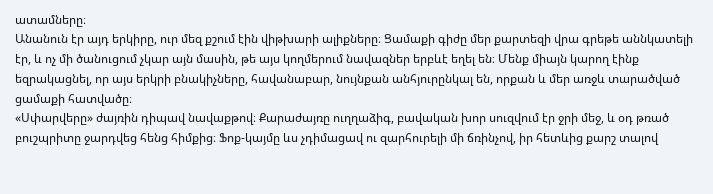ատամները։
Անանուն էր այդ երկիրը, ուր մեզ քշում էին վիթխարի ալիքները։ Ցամաքի գիժը մեր քարտեզի վրա գրեթե աննկատելի էր, և ոչ մի ծանուցում չկար այն մասին, թե այս կողմերում նավազներ երբևէ եղել են։ Մենք միայն կարող էինք եզրակացնել, որ այս երկրի բնակիչները, հավանաբար, նույնքան անհյուրընկալ են, որքան և մեր առջև տարածված ցամաքի հատվածը։
«Սփարվերը» ժայռին դիպավ նավաքթով։ Քարաժայռը ուղղաձիգ, բավական խոր սուզվում էր ջրի մեջ, և օդ թռած բուշպրիտը ջարդվեց հենց հիմքից։ Ֆոք-կայմը ևս չդիմացավ ու զարհուրելի մի ճռինչով, իր հետևից քարշ տալով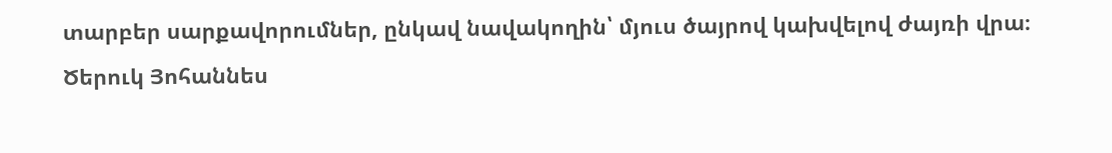տարբեր սարքավորումներ, ընկավ նավակողին՝ մյուս ծայրով կախվելով ժայռի վրա։
Ծերուկ Յոհաննես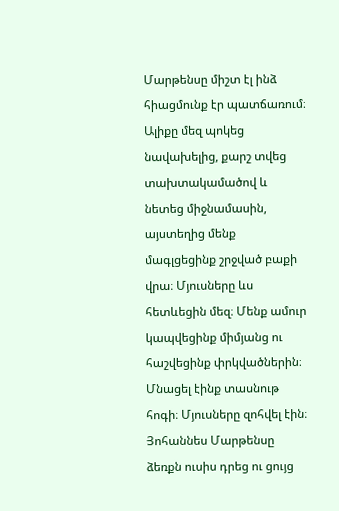Մարթենսը միշտ էլ ինձ հիացմունք էր պատճառում։ Ալիքը մեզ պոկեց նավախելից, քարշ տվեց տախտակամածով և նետեց միջնամասին, այստեղից մենք մագլցեցինք շրջված բաքի վրա։ Մյուսները ևս հետևեցին մեզ։ Մենք ամուր կապվեցինք միմյանց ու հաշվեցինք փրկվածներին։ Մնացել էինք տասնութ հոգի։ Մյուսները զոհվել էին։
Յոհաննես Մարթենսը ձեռքն ուսիս դրեց ու ցույց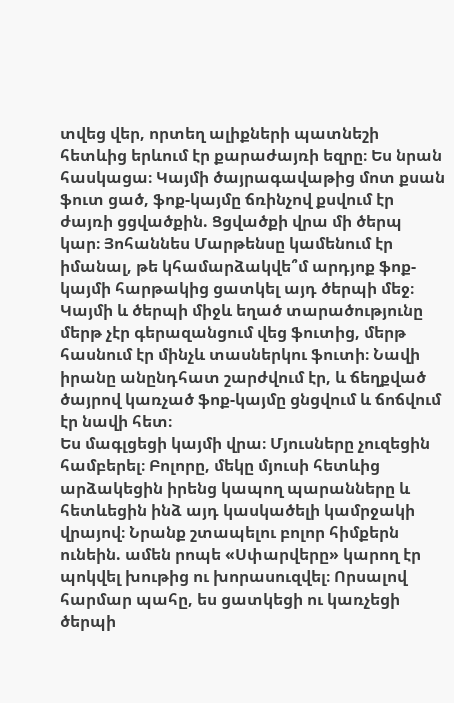տվեց վեր, որտեղ ալիքների պատնեշի հետևից երևում էր քարաժայռի եզրը։ Ես նրան հասկացա։ Կայմի ծայրագավաթից մոտ քսան ֆուտ ցած, ֆոք-կայմը ճռինչով քսվում էր ժայռի ցցվածքին. Ցցվածքի վրա մի ծերպ կար։ Յոհաննես Մարթենսը կամենում էր իմանալ, թե կհամարձակվե՞մ արդյոք ֆոք-կայմի հարթակից ցատկել այդ ծերպի մեջ։ Կայմի և ծերպի միջև եղած տարածությունը մերթ չէր գերազանցում վեց ֆուտից, մերթ հասնում էր մինչև տասներկու ֆուտի։ Նավի իրանը անընդհատ շարժվում էր, և ճեղքված ծայրով կառչած ֆոք-կայմը ցնցվում և ճոճվում էր նավի հետ։
Ես մագլցեցի կայմի վրա։ Մյուսները չուզեցին համբերել։ Բոլորը, մեկը մյուսի հետևից արձակեցին իրենց կապող պարանները և հետևեցին ինձ այդ կասկածելի կամրջակի վրայով։ Նրանք շտապելու բոլոր հիմքերն ունեին. ամեն րոպե «Սփարվերը» կարող էր պոկվել խութից ու խորասուզվել։ Որսալով հարմար պահը, ես ցատկեցի ու կառչեցի ծերպի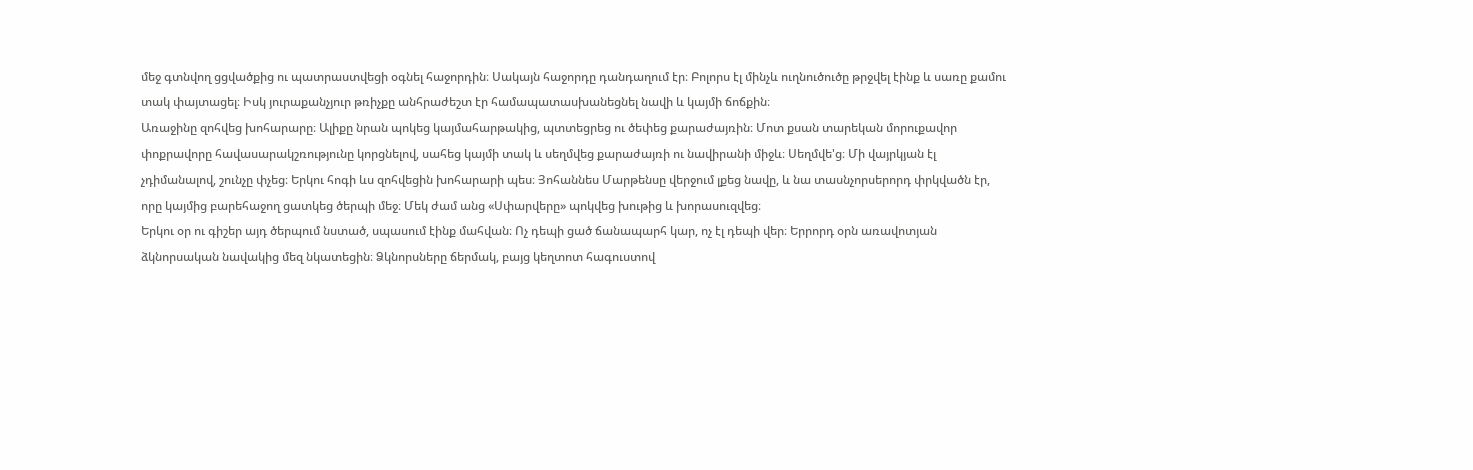մեջ գտնվող ցցվածքից ու պատրաստվեցի օգնել հաջորդին։ Սակայն հաջորդը դանդաղում էր։ Բոլորս էլ մինչև ուղնուծուծը թրջվել էինք և սառը քամու տակ փայտացել։ Իսկ յուրաքանչյուր թռիչքը անհրաժեշտ էր համապատասխանեցնել նավի և կայմի ճոճքին։
Առաջինը զոհվեց խոհարարը։ Ալիքը նրան պոկեց կայմահարթակից, պտտեցրեց ու ծեփեց քարաժայռին։ Մոտ քսան տարեկան մորուքավոր փոքրավորը հավասարակշռությունը կորցնելով, սահեց կայմի տակ և սեղմվեց քարաժայռի ու նավիրանի միջև։ Սեղմվե'ց։ Մի վայրկյան էլ չդիմանալով, շունչը փչեց։ Երկու հոգի ևս զոհվեցին խոհարարի պես։ Յոհաննես Մարթենսը վերջում լքեց նավը, և նա տասնչորսերորդ փրկվածն էր, որը կայմից բարեհաջող ցատկեց ծերպի մեջ։ Մեկ ժամ անց «Սփարվերը» պոկվեց խութից և խորասուզվեց։
Երկու օր ու գիշեր այդ ծերպում նստած, սպասում էինք մահվան։ Ոչ դեպի ցած ճանապարհ կար, ոչ էլ դեպի վեր։ Երրորդ օրն առավոտյան ձկնորսական նավակից մեզ նկատեցին։ Ձկնորսները ճերմակ, բայց կեղտոտ հագուստով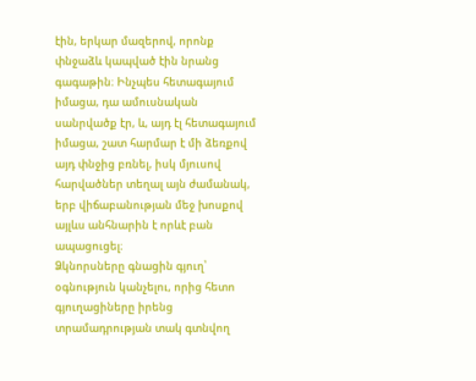էին, երկար մազերով, որոնք փնջաձև կապված էին նրանց գագաթին։ Ինչպես հետագայում իմացա, դա ամուսնական սանրվածք էր, և, այդ էլ հետագայում իմացա, շատ հարմար է մի ձեռքով այդ փնջից բռնել, իսկ մյուսով հարվածներ տեղալ այն ժամանակ, երբ վիճաբանության մեջ խոսքով այլևս անհնարին է որևէ բան ապացուցել։
Ձկնորսները գնացին գյուղ՝ օգնություն կանչելու, որից հետո գյուղացիները իրենց տրամադրության տակ գտնվող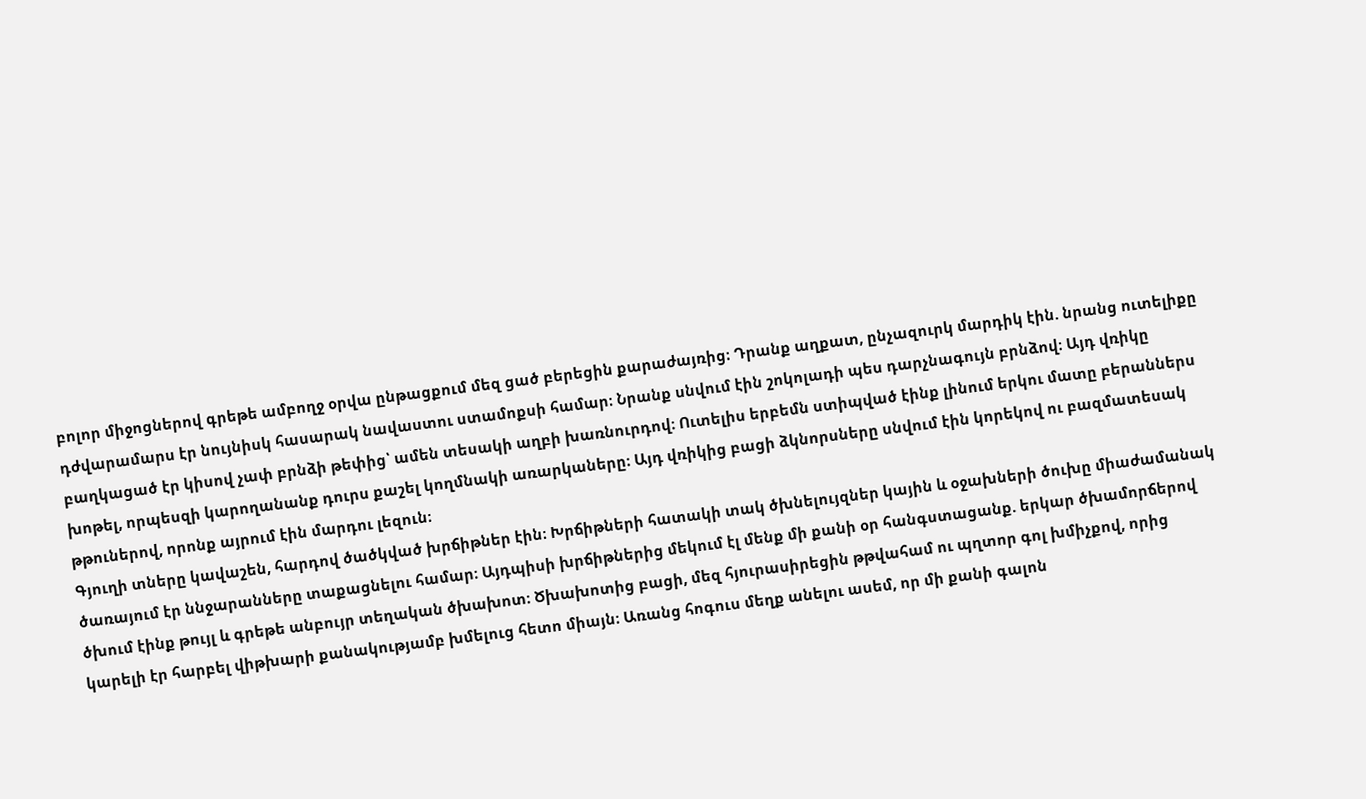բոլոր միջոցներով գրեթե ամբողջ օրվա ընթացքում մեզ ցած բերեցին քարաժայռից։ Դրանք աղքատ, ընչազուրկ մարդիկ էին. նրանց ուտելիքը դժվարամարս էր նույնիսկ հասարակ նավաստու ստամոքսի համար։ Նրանք սնվում էին շոկոլադի պես դարչնագույն բրնձով։ Այդ վռիկը բաղկացած էր կիսով չափ բրնձի թեփից՝ ամեն տեսակի աղբի խառնուրդով։ Ուտելիս երբեմն ստիպված էինք լինում երկու մատը բերաններս խոթել, որպեսզի կարողանանք դուրս քաշել կողմնակի առարկաները։ Այդ վռիկից բացի ձկնորսները սնվում էին կորեկով ու բազմատեսակ թթուներով, որոնք այրում էին մարդու լեզուն։
Գյուղի տները կավաշեն, հարդով ծածկված խրճիթներ էին։ Խրճիթների հատակի տակ ծխնելույզներ կային և օջախների ծուխը միաժամանակ ծառայում էր ննջարանները տաքացնելու համար։ Այդպիսի խրճիթներից մեկում էլ մենք մի քանի օր հանգստացանք. երկար ծխամորճերով ծխում էինք թույլ և գրեթե անբույր տեղական ծխախոտ։ Ծխախոտից բացի, մեզ հյուրասիրեցին թթվահամ ու պղտոր գոլ խմիչքով, որից կարելի էր հարբել վիթխարի քանակությամբ խմելուց հետո միայն։ Առանց հոգուս մեղք անելու ասեմ, որ մի քանի գալոն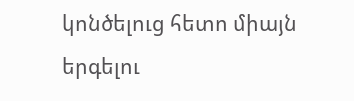կոնծելուց հետո միայն երգելու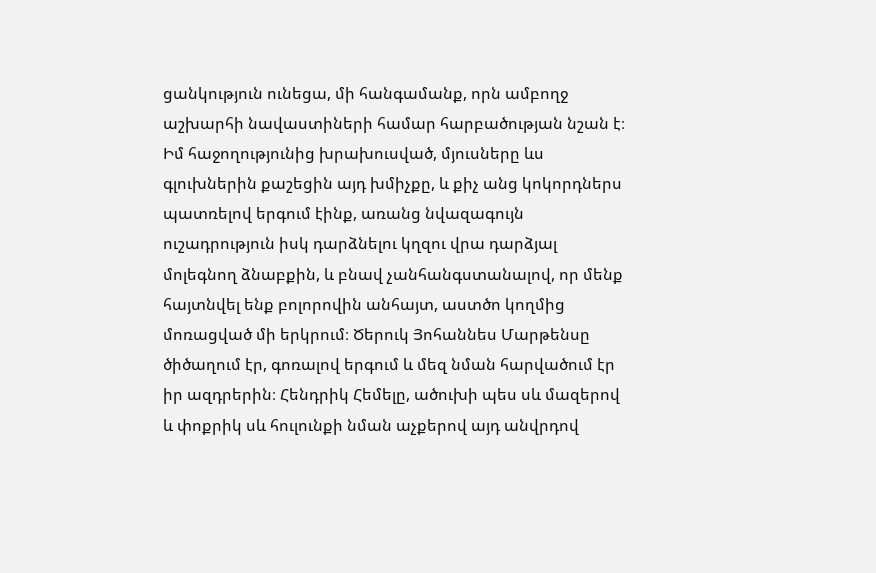ցանկություն ունեցա, մի հանգամանք, որն ամբողջ աշխարհի նավաստիների համար հարբածության նշան է։ Իմ հաջողությունից խրախուսված, մյուսները ևս գլուխներին քաշեցին այդ խմիչքը, և քիչ անց կոկորդներս պատռելով երգում էինք, առանց նվազագույն ուշադրություն իսկ դարձնելու կղզու վրա դարձյալ մոլեգնող ձնաբքին, և բնավ չանհանգստանալով, որ մենք հայտնվել ենք բոլորովին անհայտ, աստծո կողմից մոռացված մի երկրում։ Ծերուկ Յոհաննես Մարթենսը ծիծաղում էր, գոռալով երգում և մեզ նման հարվածում էր իր ազդրերին։ Հենդրիկ Հեմելը, ածուխի պես սև մազերով և փոքրիկ սև հուլունքի նման աչքերով այդ անվրդով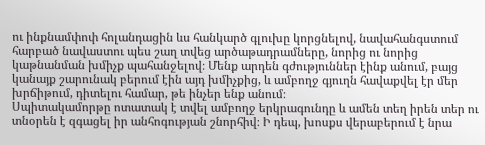ու ինքնամփոփ հոլանդացին ևս հանկարծ գլուխը կորցնելով, նավահանգստում հարբած նավաստու պես շաղ տվեց արծաթադրամները, նորից ու նորից կաթնանման խմիչք պահանջելով։ Մենք արդեն գժություններ էինք անում, բայց կանայք շարունակ բերում էին այդ խմիչքից, և ամբողջ գյուղն հավաքվել էր մեր խրճիթում, դիտելու համար, թե ինչեր ենք անում։
Սպիտակամորթը ոտատակ է տվել ամբողջ երկրագունդը և ամեն տեղ իրեն տեր ու տնօրեն է զգացել իր անհոգության շնորհիվ։ Ի դեպ, խոսքս վերաբերում է նրա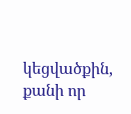կեցվածքին, քանի որ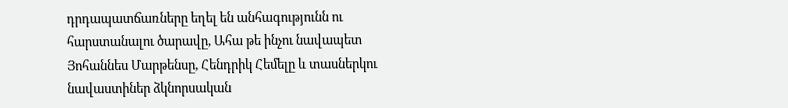դրդապատճառները եղել են անհագությունն ու հարստանալու ծարավը, Ահա թե ինչու նավապետ Յոհաննես Մարթենսը, Հենդրիկ Հեմելը և տասներկու նավաստիներ ձկնորսական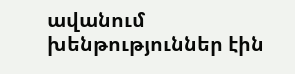ավանում խենթություններ էին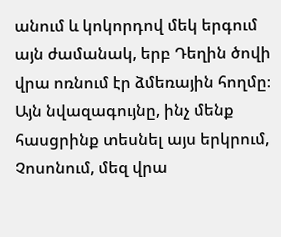անում և կոկորդով մեկ երգում այն ժամանակ, երբ Դեղին ծովի վրա ոռնում էր ձմեռային հողմը։
Այն նվազագույնը, ինչ մենք հասցրինք տեսնել այս երկրում, Չոսոնում, մեզ վրա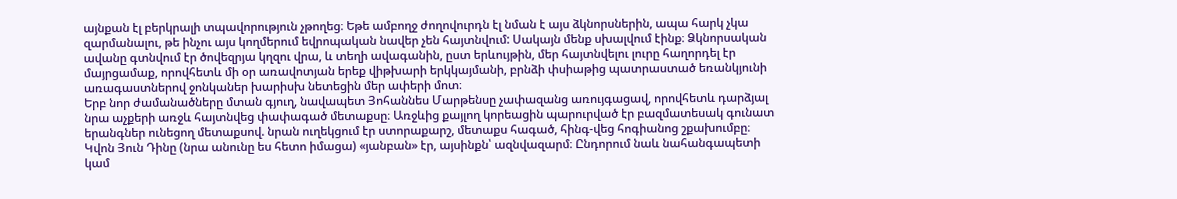այնքան էլ բերկրալի տպավորություն չթողեց։ Եթե ամբողջ ժողովուրդն էլ նման է այս ձկնորսներին, ապա հարկ չկա զարմանալու, թե ինչու այս կողմերում եվրոպական նավեր չեն հայտնվում: Սակայն մենք սխալվում էինք։ Ձկնորսական ավանը գտնվում էր ծովեզրյա կղզու վրա, և տեղի ավագանին, ըստ երևույթին, մեր հայտնվելու լուրը հաղորդել էր մայրցամաք, որովհետև մի օր առավոտյան երեք վիթխարի երկկայմանի, բրնձի փսիաթից պատրաստած եռանկյունի առագաստներով ջոնկաներ խարիսխ նետեցին մեր ափերի մոտ։
Երբ նոր ժամանածները մտան գյուղ, նավապետ Յոհաննես Մարթենսը չափազանց առույգացավ, որովհետև դարձյալ նրա աչքերի առջև հայտնվեց փափագած մետաքսը։ Առջևից քայլող կորեացին պարուրված էր բազմատեսակ գունատ երանգներ ունեցող մետաքսով. նրան ուղեկցում էր ստորաքարշ, մետաքս հագած, հինգ-վեց հոգիանոց շքախումբը։ Կվոն Յուն Դինը (նրա անունը ես հետո իմացա) «յանբան» էր, այսինքն՝ ազնվազարմ։ Ընդորում նաև նահանգապետի կամ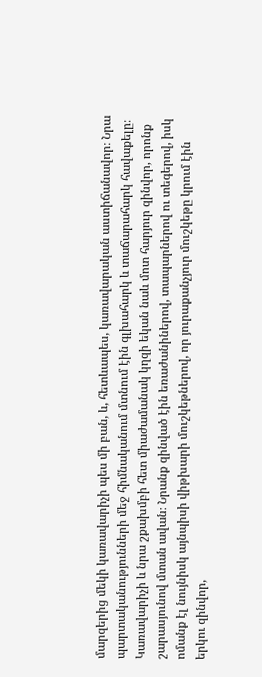մարզերից մեկի կառավարիչի պես մի բան, և, հետևապես, կառավարական աստիճանավոր։ Նրա պարտականությունների մեջ հիմնականում մտնում էին գլխահարկ և տաճարահարկ հավաքելը։
Կառավարիչի և նրա շքախմբի հետ միաժամանակ կղզի եկան նաև մոտ հարյուր զինվոր, որոնք շարասյունով մտան ավան։ Նրանք զինված էին եռաժանիներով, տապարներով ու տեգերով, իսկ ոմանք էլ նույնիսկ այնպիսի վիթխարի մուշկեթներով, որ յուրաքանչյուր մուշկեթը կրում էին երկու զինվոր,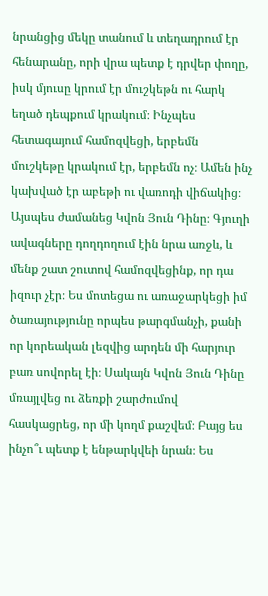նրանցից մեկը տանում և տեղադրում էր հենարանը, որի վրա պետք է դրվեր փողը, իսկ մյուսը կրում էր մուշկեթն ու հարկ եղած դեպքում կրակում։ Ինչպես հետագայում համոզվեցի, երբեմն մուշկեթը կրակում էր, երբեմն ոչ։ Ամեն ինչ կախված էր աբեթի ու վառոդի վիճակից։
Այսպես ժամանեց Կվոն Յուն Դինը։ Գյուղի ավագները դողդողում էին նրա առջև, և մենք շատ շուտով համոզվեցինք, որ դա իզուր չէր։ Ես մոտեցա ու առաջարկեցի իմ ծառայությունը որպես թարգմանչի, քանի որ կորեական լեզվից արդեն մի հարյուր բառ սովորել էի։ Սակայն Կվոն Յուն Դինը մռայլվեց ու ձեռքի շարժումով հասկացրեց, որ մի կողմ քաշվեմ։ Բայց ես ինչո՞ւ պետք է ենթարկվեի նրան։ Ես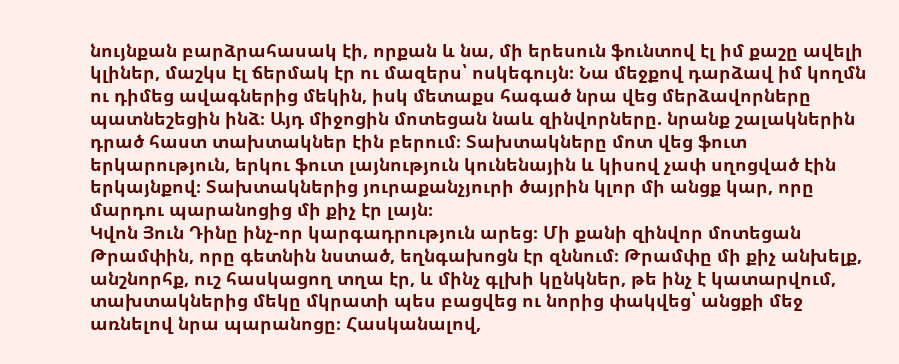նույնքան բարձրահասակ էի, որքան և նա, մի երեսուն ֆունտով էլ իմ քաշը ավելի կլիներ, մաշկս էլ ճերմակ էր ու մազերս՝ ոսկեգույն։ Նա մեջքով դարձավ իմ կողմն ու դիմեց ավագներից մեկին, իսկ մետաքս հագած նրա վեց մերձավորները պատնեշեցին ինձ։ Այդ միջոցին մոտեցան նաև զինվորները. նրանք շալակներին դրած հաստ տախտակներ էին բերում։ Տախտակները մոտ վեց ֆուտ երկարություն, երկու ֆուտ լայնություն կունենային և կիսով չափ սղոցված էին երկայնքով։ Տախտակներից յուրաքանչյուրի ծայրին կլոր մի անցք կար, որը մարդու պարանոցից մի քիչ էր լայն։
Կվոն Յուն Դինը ինչ-որ կարգադրություն արեց։ Մի քանի զինվոր մոտեցան Թրամփին, որը գետնին նստած, եղնգախոցն էր զննում։ Թրամփը մի քիչ անխելք, անշնորհք, ուշ հասկացող տղա էր, և մինչ գլխի կընկներ, թե ինչ է կատարվում, տախտակներից մեկը մկրատի պես բացվեց ու նորից փակվեց՝ անցքի մեջ առնելով նրա պարանոցը։ Հասկանալով,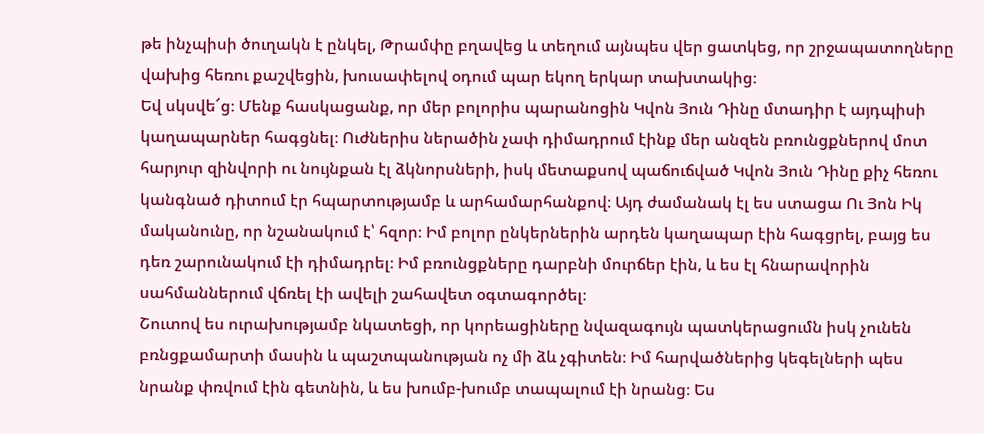թե ինչպիսի ծուղակն է ընկել, Թրամփը բղավեց և տեղում այնպես վեր ցատկեց, որ շրջապատողները վախից հեռու քաշվեցին, խուսափելով օդում պար եկող երկար տախտակից։
Եվ սկսվե՜ց։ Մենք հասկացանք, որ մեր բոլորիս պարանոցին Կվոն Յուն Դինը մտադիր է այդպիսի կաղապարներ հագցնել։ Ուժներիս ներածին չափ դիմադրում էինք մեր անզեն բռունցքներով մոտ հարյուր զինվորի ու նույնքան էլ ձկնորսների, իսկ մետաքսով պաճուճված Կվոն Յուն Դինը քիչ հեռու կանգնած դիտում էր հպարտությամբ և արհամարհանքով։ Այդ ժամանակ էլ ես ստացա Ու Յոն Իկ մականունը, որ նշանակում է՝ հզոր։ Իմ բոլոր ընկերներին արդեն կաղապար էին հագցրել, բայց ես դեռ շարունակում էի դիմադրել։ Իմ բռունցքները դարբնի մուրճեր էին, և ես էլ հնարավորին սահմաններում վճռել էի ավելի շահավետ օգտագործել։
Շուտով ես ուրախությամբ նկատեցի, որ կորեացիները նվազագույն պատկերացումն իսկ չունեն բռնցքամարտի մասին և պաշտպանության ոչ մի ձև չգիտեն։ Իմ հարվածներից կեգելների պես նրանք փռվում էին գետնին, և ես խումբ-խումբ տապալում էի նրանց։ Ես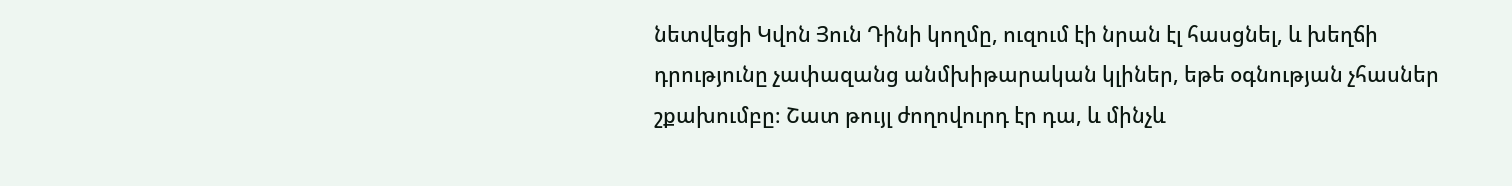նետվեցի Կվոն Յուն Դինի կողմը, ուզում էի նրան էլ հասցնել, և խեղճի դրությունը չափազանց անմխիթարական կլիներ, եթե օգնության չհասներ շքախումբը։ Շատ թույլ ժողովուրդ էր դա, և մինչև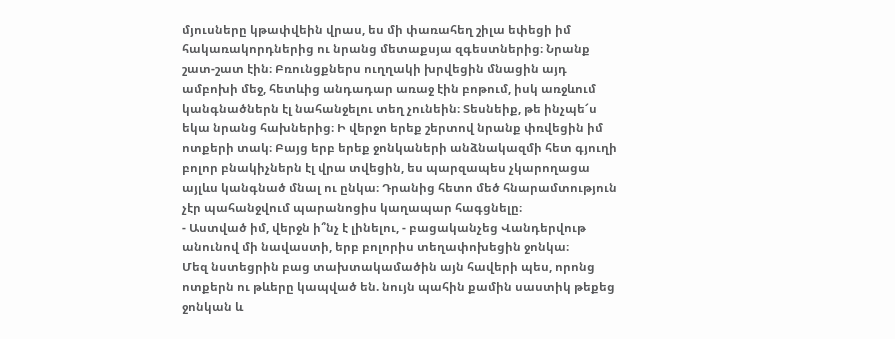մյուսները կթափվեին վրաս, ես մի փառահեղ շիլա եփեցի իմ հակառակորդներից ու նրանց մետաքսյա զգեստներից։ Նրանք շատ-շատ էին։ Բռունցքներս ուղղակի խրվեցին մնացին այդ ամբոխի մեջ, հետևից անդադար առաջ էին բոթում, իսկ առջևում կանգնածներն էլ նահանջելու տեղ չունեին։ Տեսնեիք, թե ինչպե՜ս եկա նրանց հախներից։ Ի վերջո երեք շերտով նրանք փռվեցին իմ ոտքերի տակ։ Բայց երբ երեք ջոնկաների անձնակազմի հետ գյուղի բոլոր բնակիչներն էլ վրա տվեցին, ես պարզապես չկարողացա այլևս կանգնած մնալ ու ընկա։ Դրանից հետո մեծ հնարամտություն չէր պահանջվում պարանոցիս կաղապար հագցնելը։
- Աստված իմ, վերջն ի՞նչ է լինելու, - բացականչեց Վանդերվութ անունով մի նավաստի, երբ բոլորիս տեղափոխեցին ջոնկա։
Մեզ նստեցրին բաց տախտակամածին այն հավերի պես, որոնց ոտքերն ու թևերը կապված են. նույն պահին քամին սաստիկ թեքեց ջոնկան և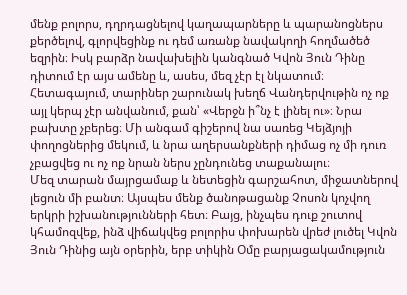մենք բոլորս, դղրդացնելով կաղապարները և պարանոցներս քերծելով, գլորվեցինք ու դեմ առանք նավակողի հողմածեծ եզրին։ Իսկ բարձր նավախելին կանգնած Կվոն Յուն Դինը դիտում էր այս ամենը և, ասես, մեզ չէր էլ նկատում։ Հետագայում, տարիներ շարունակ խեղճ Վանդերվութին ոչ ոք այլ կերպ չէր անվանում, քան՝ «Վերջն ի՞նչ է լինել ու»։ Նրա բախտը չբերեց։ Մի անգամ գիշերով նա սառեց Կեյձյոյի փողոցներից մեկում, և նրա աղերսանքների դիմաց ոչ մի դուռ չբացվեց ու ոչ ոք նրան ներս չընդունեց տաքանալու։
Մեզ տարան մայրցամաք և նետեցին գարշահոտ, միջատներով լեցուն մի բանտ։ Այսպես մենք ծանոթացանք Չոսոն կոչվող երկրի իշխանությունների հետ։ Բայց, ինչպես դուք շուտով կհամոզվեք, ինձ վիճակվեց բոլորիս փոխարեն վրեժ լուծել Կվոն Յուն Դինից այն օրերին, երբ տիկին Օմը բարյացակամություն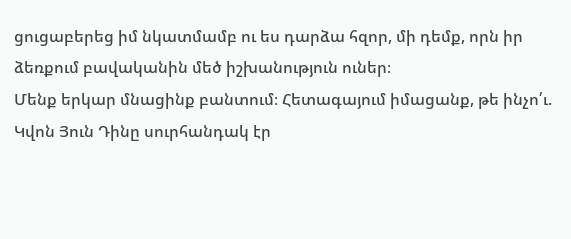ցուցաբերեց իմ նկատմամբ ու ես դարձա հզոր, մի դեմք, որն իր ձեռքում բավականին մեծ իշխանություն ուներ։
Մենք երկար մնացինք բանտում։ Հետագայում իմացանք, թե ինչո՛ւ. Կվոն Յուն Դինը սուրհանդակ էր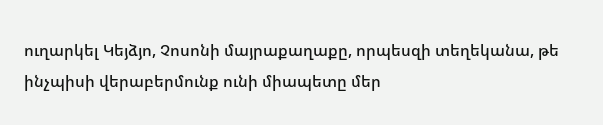ուղարկել Կեյձյո, Չոսոնի մայրաքաղաքը, որպեսզի տեղեկանա, թե ինչպիսի վերաբերմունք ունի միապետը մեր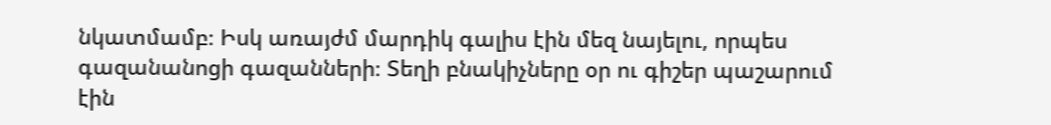նկատմամբ։ Իսկ առայժմ մարդիկ գալիս էին մեզ նայելու, որպես գազանանոցի գազանների։ Տեղի բնակիչները օր ու գիշեր պաշարում էին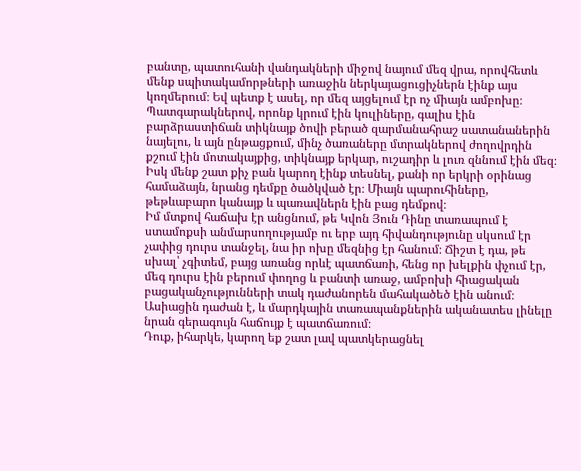բանտը, պատուհանի վանդակների միջով նայում մեզ վրա, որովհետև մենք սպիտակամորթների առաջին ներկայացուցիչներն էինք այս կողմերում։ Եվ պետք է ասել, որ մեզ այցելում էր ոչ միայն ամբոխը։ Պատգարակներով, որոնք կրում էին կուլիները, գալիս էին բարձրաստիճան տիկնայք ծովի բերած զարմանահրաշ սատանաներին նայելու, և այն ընթացքում, մինչ ծառաները մտրակներով ժողովրդին քշում էին մոտակայքից, տիկնայք երկար, ուշադիր և լուռ զննում էին մեզ։ Իսկ մենք շատ քիչ բան կարող էինք տեսնել, քանի որ երկրի օրինաց համաձայն, նրանց դեմքը ծածկված էր։ Միայն պարուհիները, թեթևաբարո կանայք և պառավներն էին բաց դեմքով։
Իմ մտքով հաճախ էր անցնում, թե Կվոն Յուն Դինը տառապում է ստամոքսի անմարսողությամբ ու երբ այդ հիվանդությունը սկսում էր չափից դուրս տանջել, նա իր ոխը մեզնից էր հանում։ Ճիշտ է դա, թե սխալ՝ չգիտեմ, բայց առանց որևէ պատճառի, հենց որ խելքին փչում էր, մեգ դուրս էին բերում փողոց և բանտի առաջ, ամբոխի հիացական բացականչությունների տակ դաժանորեն մահակածեծ էին անում։ Ասիացին դաժան է, և մարդկային տառապանքներին ականատես լինելը նրան գերագույն հաճույք է պատճառում։
Դուք, իհարկե, կարող եք շատ լավ պատկերացնել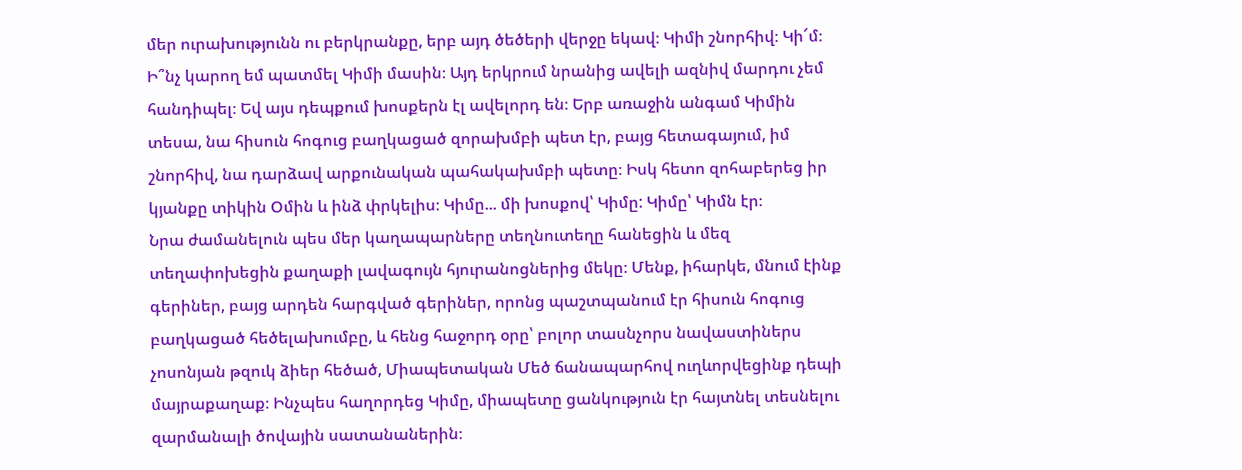մեր ուրախությունն ու բերկրանքը, երբ այդ ծեծերի վերջը եկավ։ Կիմի շնորհիվ։ Կի՜մ։ Ի՞նչ կարող եմ պատմել Կիմի մասին։ Այդ երկրում նրանից ավելի ազնիվ մարդու չեմ հանդիպել։ Եվ այս դեպքում խոսքերն էլ ավելորդ են։ Երբ առաջին անգամ Կիմին տեսա, նա հիսուն հոգուց բաղկացած զորախմբի պետ էր, բայց հետագայում, իմ շնորհիվ, նա դարձավ արքունական պահակախմբի պետը։ Իսկ հետո զոհաբերեց իր կյանքը տիկին Օմին և ինձ փրկելիս։ Կիմը... մի խոսքով՝ Կիմը: Կիմը՝ Կիմն էր։
Նրա ժամանելուն պես մեր կաղապարները տեղնուտեղը հանեցին և մեզ տեղափոխեցին քաղաքի լավագույն հյուրանոցներից մեկը։ Մենք, իհարկե, մնում էինք գերիներ, բայց արդեն հարգված գերիներ, որոնց պաշտպանում էր հիսուն հոգուց բաղկացած հեծելախումբը, և հենց հաջորդ օրը՝ բոլոր տասնչորս նավաստիներս չոսոնյան թզուկ ձիեր հեծած, Միապետական Մեծ ճանապարհով ուղևորվեցինք դեպի մայրաքաղաք։ Ինչպես հաղորդեց Կիմը, միապետը ցանկություն էր հայտնել տեսնելու զարմանալի ծովային սատանաներին։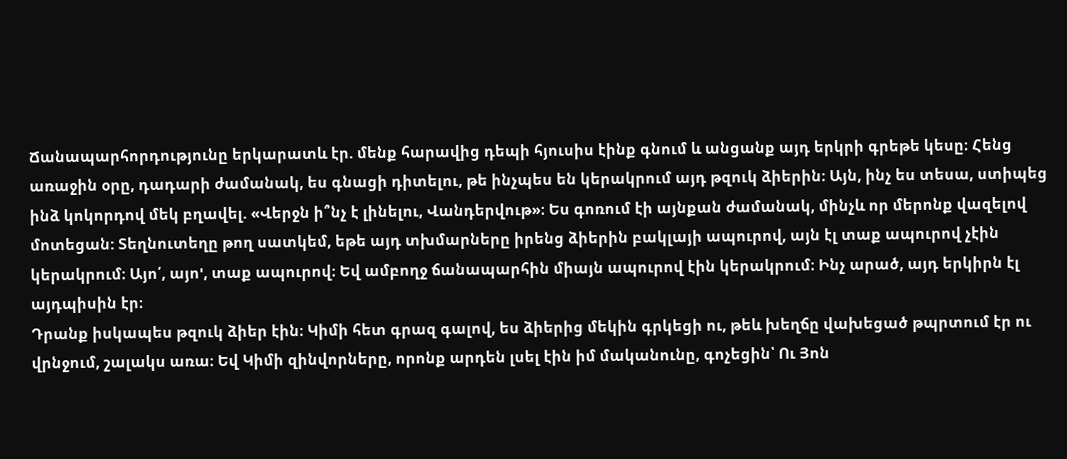Ճանապարհորդությունը երկարատև էր. մենք հարավից դեպի հյուսիս էինք գնում և անցանք այդ երկրի գրեթե կեսը։ Հենց առաջին օրը, դադարի ժամանակ, ես գնացի դիտելու, թե ինչպես են կերակրում այդ թզուկ ձիերին։ Այն, ինչ ես տեսա, ստիպեց ինձ կոկորդով մեկ բղավել. «Վերջն ի՞նչ է լինելու, Վանդերվութ»։ Ես գոռում էի այնքան ժամանակ, մինչև որ մերոնք վազելով մոտեցան: Տեղնուտեղը թող սատկեմ, եթե այդ տխմարները իրենց ձիերին բակլայի ապուրով, այն էլ տաք ապուրով չէին կերակրում։ Այո՛, այո', տաք ապուրով։ Եվ ամբողջ ճանապարհին միայն ապուրով էին կերակրում։ Ինչ արած, այդ երկիրն էլ այդպիսին էր։
Դրանք իսկապես թզուկ ձիեր էին։ Կիմի հետ գրազ գալով, ես ձիերից մեկին գրկեցի ու, թեև խեղճը վախեցած թպրտում էր ու վրնջում, շալակս առա։ Եվ Կիմի զինվորները, որոնք արդեն լսել էին իմ մականունը, գոչեցին՝ Ու Յոն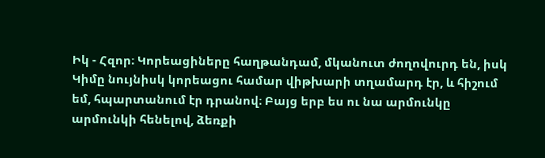Իկ - Հզոր։ Կորեացիները հաղթանդամ, մկանուտ ժողովուրդ են, իսկ Կիմը նույնիսկ կորեացու համար վիթխարի տղամարդ էր, և հիշում եմ, հպարտանում էր դրանով։ Բայց երբ ես ու նա արմունկը արմունկի հենելով, ձեռքի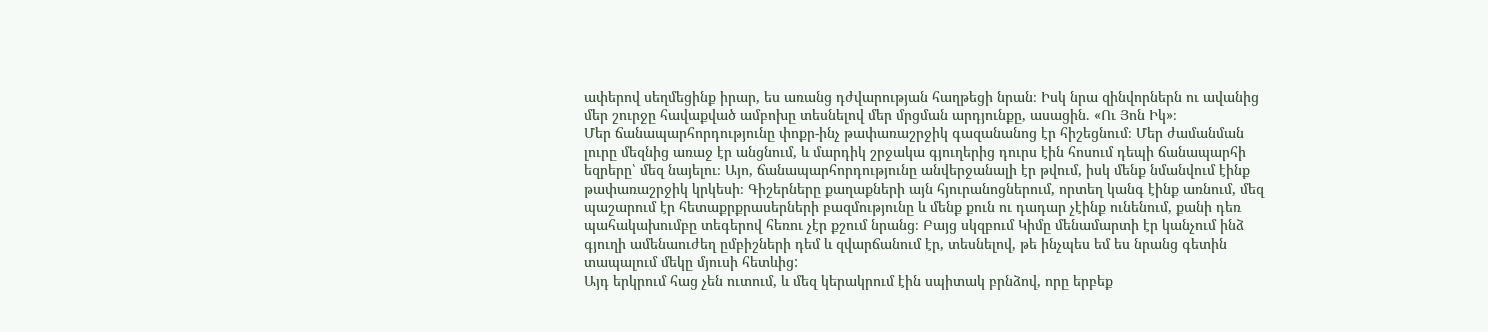ափերով սեղմեցինք իրար, ես առանց դժվարության հաղթեցի նրան։ Իսկ նրա զինվորներն ու ավանից մեր շուրջը հավաքված ամբոխը տեսնելով մեր մրցման արդյունքը, ասացին. «Ու Յոն Իկ»։
Մեր ճանապարհորդությունը փոքր-ինչ թափառաշրջիկ գազանանոց էր հիշեցնում։ Մեր ժամանման լուրը մեզնից առաջ էր անցնում, և մարդիկ շրջակա գյուղերից դուրս էին հոսում դեպի ճանապարհի եզրերը՝ մեզ նայելու։ Այո, ճանապարհորդությունը անվերջանալի էր թվում, իսկ մենք նմանվում էինք թափառաշրջիկ կրկեսի։ Գիշերները քաղաքների այն հյուրանոցներում, որտեղ կանգ էինք առնում, մեզ պաշարում էր հետաքրքրասերների բազմությունը և մենք քուն ու դադար չէինք ունենում, քանի դեռ պահակախումբը տեգերով հեռու չէր քշում նրանց։ Բայց սկզբում Կիմը մենամարտի էր կանչում ինձ գյուղի ամենաուժեղ ըմբիշների դեմ և զվարճանում էր, տեսնելով, թե ինչպես եմ ես նրանց գետին տապալում մեկը մյուսի հետևից:
Այդ երկրում հաց չեն ուտում, և մեզ կերակրում էին սպիտակ բրնձով, որը երբեք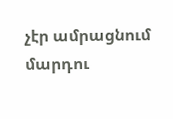չէր ամրացնում մարդու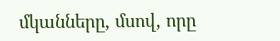մկանները, մսով, որը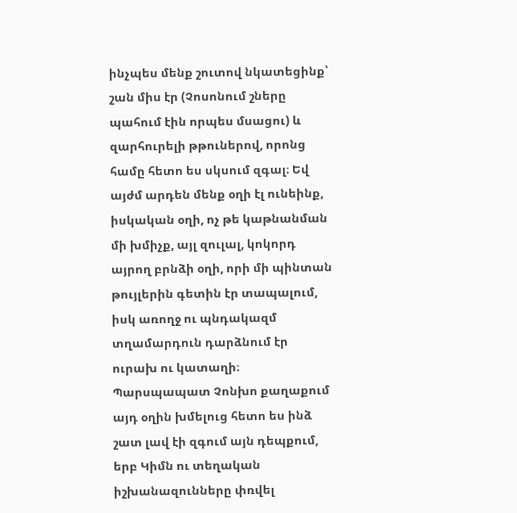ինչպես մենք շուտով նկատեցինք՝ շան միս էր (Չոսոնում շները պահում էին որպես մսացու) և զարհուրելի թթուներով, որոնց համը հետո ես սկսում զգալ։ Եվ այժմ արդեն մենք օղի էլ ունեինք, իսկական օղի, ոչ թե կաթնանման մի խմիչք, այլ զուլալ, կոկորդ այրող բրնձի օղի, որի մի պինտան թույլերին գետին էր տապալում, իսկ առողջ ու պնդակազմ տղամարդուն դարձնում էր ուրախ ու կատաղի։ Պարսպապատ Չոնխո քաղաքում այդ օղին խմելուց հետո ես ինձ շատ լավ էի զգում այն դեպքում, երբ Կիմն ու տեղական իշխանազունները փռվել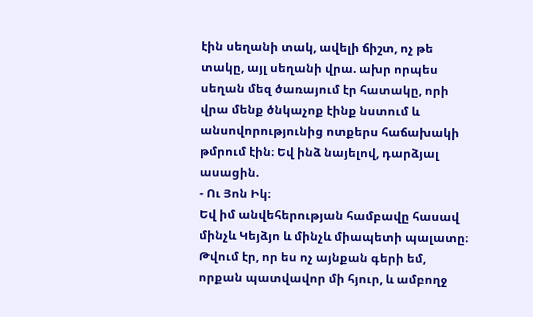էին սեղանի տակ, ավելի ճիշտ, ոչ թե տակը, այլ սեղանի վրա. ախր որպես սեղան մեզ ծառայում էր հատակը, որի վրա մենք ծնկաչոք էինք նստում և անսովորությունից ոտքերս հաճախակի թմրում էին։ Եվ ինձ նայելով, դարձյալ ասացին.
- Ու Յոն Իկ։
Եվ իմ անվեհերության համբավը հասավ մինչև Կեյձյո և մինչև միապետի պալատը։
Թվում էր, որ ես ոչ այնքան գերի եմ, որքան պատվավոր մի հյուր, և ամբողջ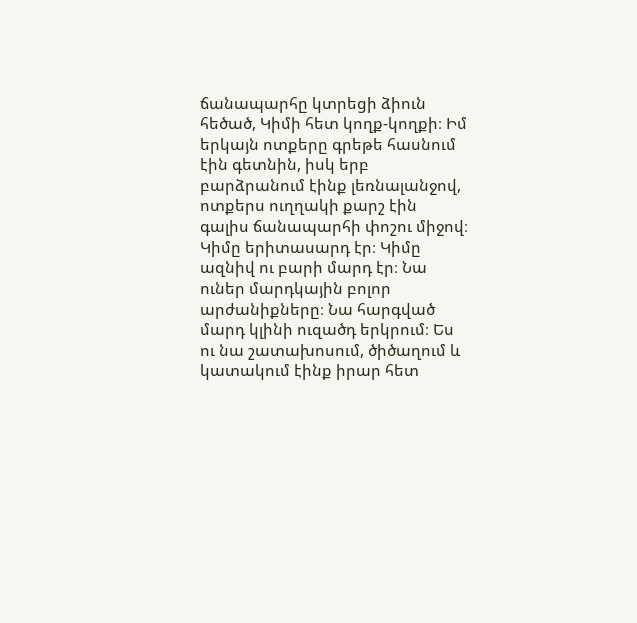ճանապարհը կտրեցի ձիուն հեծած, Կիմի հետ կողք-կողքի։ Իմ երկայն ոտքերը գրեթե հասնում էին գետնին, իսկ երբ բարձրանում էինք լեռնալանջով, ոտքերս ուղղակի քարշ էին գալիս ճանապարհի փոշու միջով։ Կիմը երիտասարդ էր։ Կիմը ազնիվ ու բարի մարդ էր։ Նա ուներ մարդկային բոլոր արժանիքները։ Նա հարգված մարդ կլինի ուզածդ երկրում։ Ես ու նա շատախոսում, ծիծաղում և կատակում էինք իրար հետ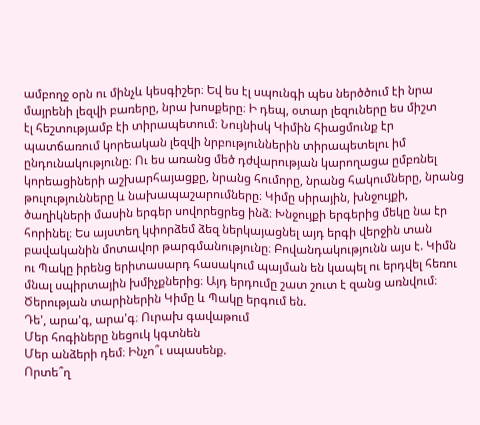ամբողջ օրն ու մինչև կեսգիշեր։ Եվ ես էլ սպունգի պես ներծծում էի նրա մայրենի լեզվի բառերը, նրա խոսքերը։ Ի դեպ, օտար լեզուները ես միշտ
էլ հեշտությամբ էի տիրապետում։ Նույնիսկ Կիմին հիացմունք էր պատճառում կորեական լեզվի նրբություններին տիրապետելու իմ ընդունակությունը։ Ու ես առանց մեծ դժվարության կարողացա ըմբռնել կորեացիների աշխարհայացքը, նրանց հումորը, նրանց հակումները, նրանց թուլությունները և նախապաշարումները։ Կիմը սիրային, խնջույքի, ծաղիկների մասին երգեր սովորեցրեց ինձ։ Խնջույքի երգերից մեկը նա էր հորինել։ Ես այստեղ կփորձեմ ձեզ ներկայացնել այդ երգի վերջին տան բավականին մոտավոր թարգմանությունը։ Բովանդակությունն այս է. Կիմն ու Պակը իրենց երիտասարդ հասակում պայման են կապել ու երդվել հեռու մնալ սպիրտային խմիչքներից։ Այդ երդումը շատ շուտ է զանց առնվում։ Ծերության տարիներին Կիմը և Պակը երգում են.
Դե', արա'գ, արա'գ։ Ուրախ գավաթում
Մեր հոգիները նեցուկ կգտնեն
Մեր անձերի դեմ։ Ինչո՞ւ սպասենք.
Որտե՞ղ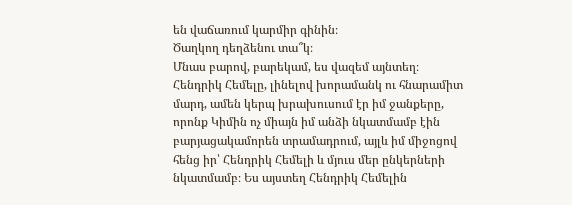են վաճառում կարմիր գինին։
Ծաղկող դեղձենու տա՞կ։
Մնաս բարով, բարեկամ, ես վազեմ այնտեղ։
Հենդրիկ Հեմելը, լինելով խորամանկ ու հնարամիտ մարդ, ամեն կերպ խրախուսում էր իմ ջանքերը, որոնք Կիմին ոչ միայն իմ անձի նկատմամբ էին բարյացակամորեն տրամադրում, այլև իմ միջոցով հենց իր՝ Հենդրիկ Հեմելի և մյուս մեր ընկերների նկատմամբ։ Ես այստեղ Հենդրիկ Հեմելին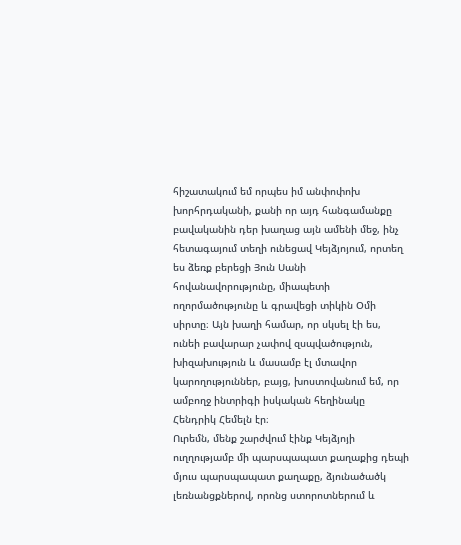հիշատակում եմ որպես իմ անփոփոխ խորհրդականի, քանի որ այդ հանգամանքը բավականին դեր խաղաց այն ամենի մեջ, ինչ հետագայում տեղի ունեցավ Կեյձյոյում, որտեղ ես ձեռք բերեցի Յուն Սանի հովանավորությունը, միապետի ողորմածությունը և գրավեցի տիկին Օմի սիրտը։ Այն խաղի համար, որ սկսել էի ես, ունեի բավարար չափով զսպվածություն, խիզախություն և մասամբ էլ մտավոր կարողություններ, բայց, խոստովանում եմ, որ ամբողջ ինտրիգի իսկական հեղինակը Հենդրիկ Հեմելն էր։
Ուրեմն, մենք շարժվում էինք Կեյձյոյի ուղղությամբ մի պարսպապատ քաղաքից դեպի մյուս պարսպապատ քաղաքը, ձյունածածկ լեռնանցքներով, որոնց ստորոտներում և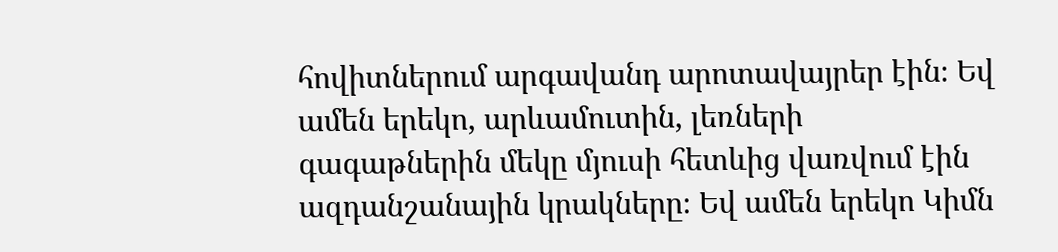հովիտներում արգավանդ արոտավայրեր էին։ Եվ ամեն երեկո, արևամուտին, լեռների գագաթներին մեկը մյուսի հետևից վառվում էին ազդանշանային կրակները։ Եվ ամեն երեկո Կիմն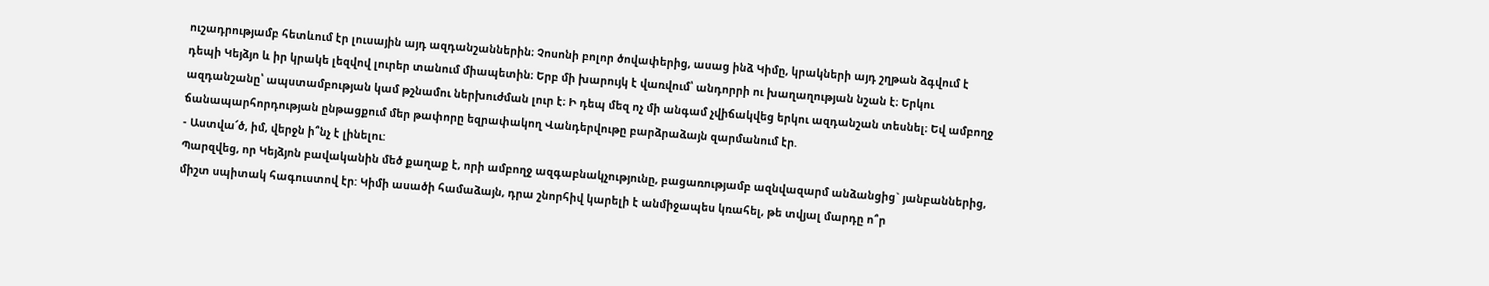ուշադրությամբ հետևում էր լուսային այդ ազդանշաններին։ Չոսոնի բոլոր ծովափերից, ասաց ինձ Կիմը, կրակների այդ շղթան ձգվում է դեպի Կեյձյո և իր կրակե լեզվով լուրեր տանում միապետին։ Երբ մի խարույկ է վառվում՝ անդորրի ու խաղաղության նշան է։ Երկու ազդանշանը՝ ապստամբության կամ թշնամու ներխուժման լուր է։ Ի դեպ մեզ ոչ մի անգամ չվիճակվեց երկու ազդանշան տեսնել։ Եվ ամբողջ ճանապարհորդության ընթացքում մեր թափորը եզրափակող Վանդերվութը բարձրաձայն զարմանում էր.
- Աստվա՜ծ, իմ, վերջն ի՞նչ է լինելու:
Պարզվեց, որ Կեյձյոն բավականին մեծ քաղաք է, որի ամբողջ ազգաբնակչությունը, բացառությամբ ազնվազարմ անձանցից` յանբաններից, միշտ սպիտակ հագուստով էր: Կիմի ասածի համաձայն, դրա շնորհիվ կարելի է անմիջապես կռահել, թե տվյալ մարդը ո՞ր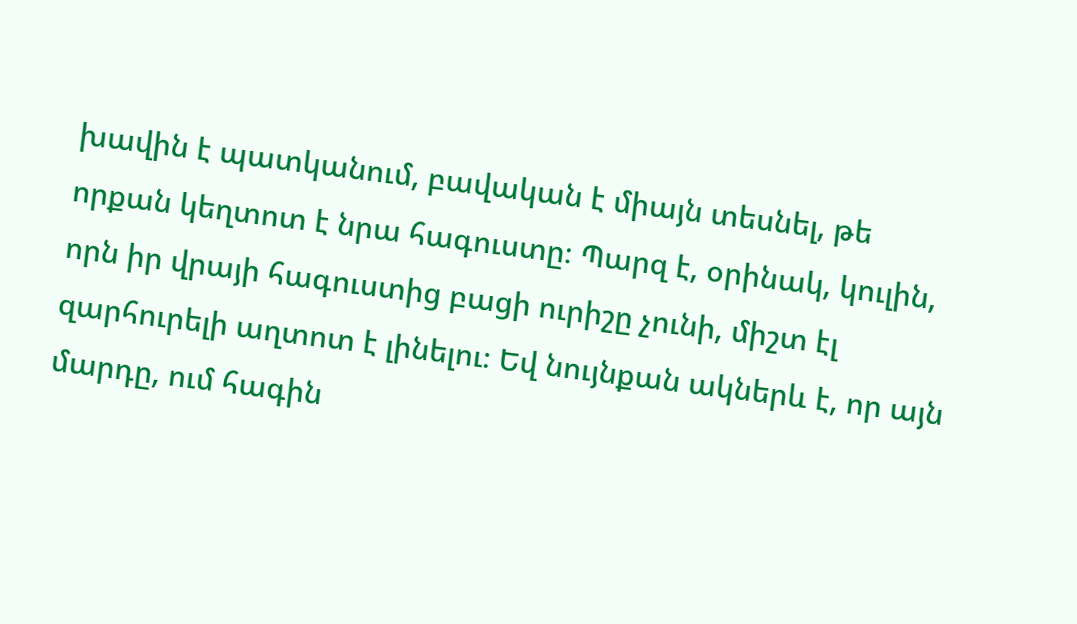խավին է պատկանում, բավական է միայն տեսնել, թե որքան կեղտոտ է նրա հագուստը։ Պարզ է, օրինակ, կուլին, որն իր վրայի հագուստից բացի ուրիշը չունի, միշտ էլ զարհուրելի աղտոտ է լինելու։ Եվ նույնքան ակներև է, որ այն մարդը, ում հագին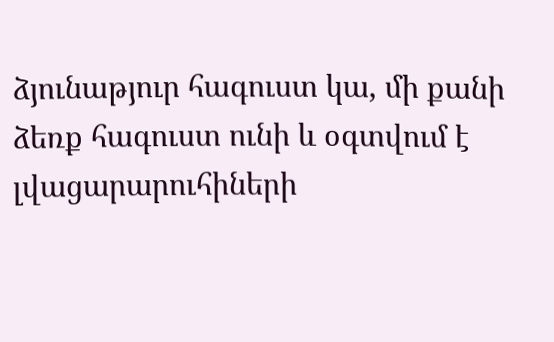ձյունաթյուր հագուստ կա, մի քանի ձեռք հագուստ ունի և օգտվում է լվացարարուհիների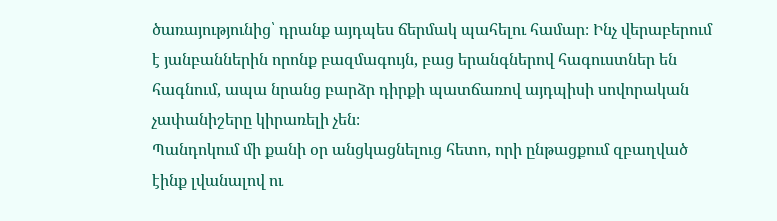ծառայությունից՝ դրանք այդպես ճերմակ պահելու համար։ Ինչ վերաբերում է յանբաններին որոնք բազմագույն, բաց երանգներով հագուստներ են հագնում, ապա նրանց բարձր դիրքի պատճառով այդպիսի սովորական չափանիշերը կիրառելի չեն։
Պանդոկում մի քանի օր անցկացնելուց հետո, որի ընթացքում զբաղված էինք լվանալով ու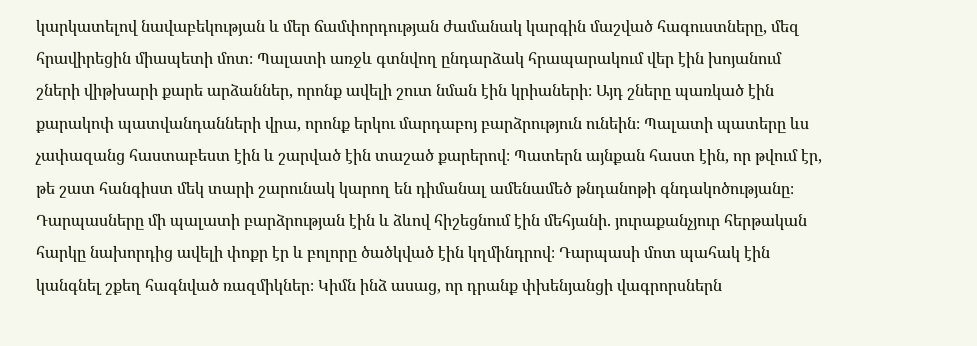կարկատելով նավաբեկության և մեր ճամփորդության ժամանակ կարգին մաշված հագուստները, մեզ հրավիրեցին միապետի մոտ։ Պալատի առջև գտնվող ընդարձակ հրապարակում վեր էին խոյանում շների վիթխարի քարե արձաններ, որոնք ավելի շուտ նման էին կրիաների։ Այդ շները պառկած էին քարակոփ պատվանդանների վրա, որոնք երկու մարդաբոյ բարձրություն ունեին։ Պալատի պատերը ևս չափազանց հաստաբեստ էին և շարված էին տաշած քարերով։ Պատերն այնքան հաստ էին, որ թվում էր, թե շատ հանգիստ մեկ տարի շարունակ կարող են դիմանալ ամենամեծ թնդանոթի գնդակոծությանը։ Դարպասները մի պալատի բարձրության էին և ձևով հիշեցնում էին մեհյանի. յուրաքանչյուր հերթական հարկը նախորդից ավելի փոքր էր և բոլորը ծածկված էին կղմինդրով։ Դարպասի մոտ պահակ էին կանգնել շքեղ հագնված ռազմիկներ։ Կիմն ինձ ասաց, որ դրանք փխենյանցի վագրորսներն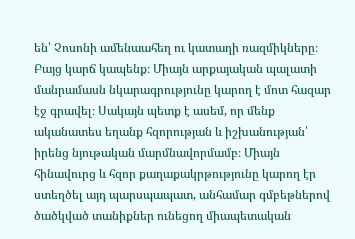են՝ Չոսոնի ամենաահեղ ու կատաղի ռազմիկները։
Բայց կարճ կապենք։ Միայն արքայական պալատի մանրամասն նկարագրությունը կարող է մոտ հազար էջ գրավել։ Սակայն պետք է ասեմ, որ մենք ականատես եղանք հզորության և իշխանության՝ իրենց նյութական մարմնավորմամբ։ Միայն հինավուրց և հզոր քաղաքակրթությունը կարող էր ստեղծել այդ պարսպապատ, անհամար գմբեթներով ծածկված տանիքներ ունեցող միապետական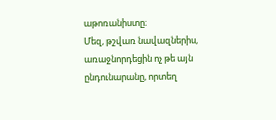աթոռանիստը։
Մեզ, թշվառ նավազներիս, առաջնորդեցին ոչ թե այն ընդունարանը, որտեղ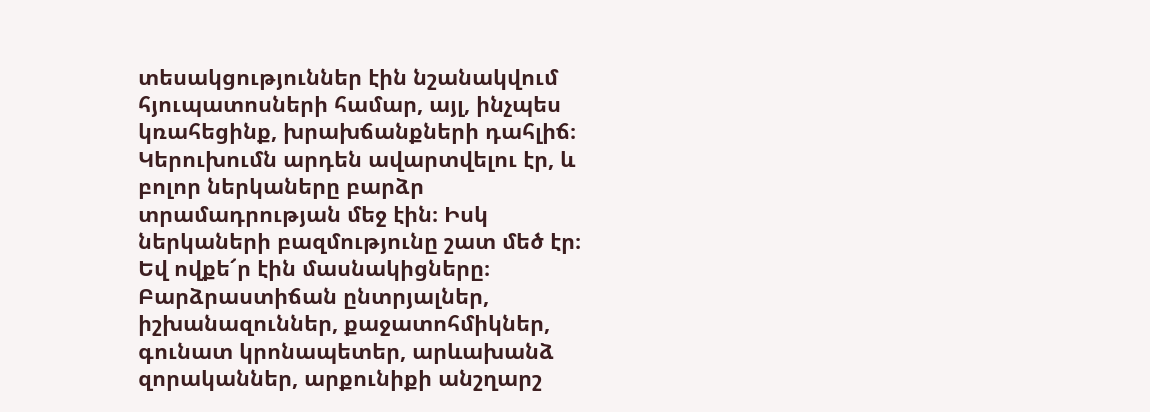տեսակցություններ էին նշանակվում հյուպատոսների համար, այլ, ինչպես կռահեցինք, խրախճանքների դահլիճ։ Կերուխումն արդեն ավարտվելու էր, և բոլոր ներկաները բարձր տրամադրության մեջ էին։ Իսկ ներկաների բազմությունը շատ մեծ էր։ Եվ ովքե՜ր էին մասնակիցները։ Բարձրաստիճան ընտրյալներ, իշխանազուններ, քաջատոհմիկներ, գունատ կրոնապետեր, արևախանձ զորականներ, արքունիքի անշղարշ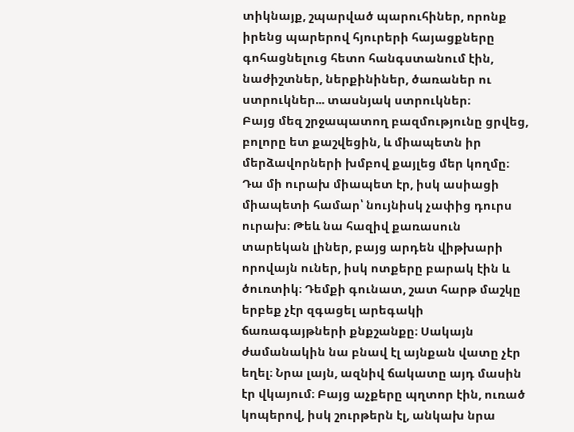տիկնայք, շպարված պարուհիներ, որոնք իրենց պարերով հյուրերի հայացքները գոհացնելուց հետո հանգստանում էին, նաժիշտներ, ներքինիներ, ծառաներ ու ստրուկներ... տասնյակ ստրուկներ։
Բայց մեզ շրջապատող բազմությունը ցրվեց, բոլորը ետ քաշվեցին, և միապետն իր մերձավորների խմբով քայլեց մեր կողմը։ Դա մի ուրախ միապետ էր, իսկ ասիացի միապետի համար՝ նույնիսկ չափից դուրս ուրախ։ Թեև նա հազիվ քառասուն տարեկան լիներ, բայց արդեն վիթխարի որովայն ուներ, իսկ ոտքերը բարակ էին և ծուռտիկ։ Դեմքի գունատ, շատ հարթ մաշկը երբեք չէր զգացել արեգակի ճառագայթների քնքշանքը։ Սակայն ժամանակին նա բնավ էլ այնքան վատը չէր եղել։ Նրա լայն, ազնիվ ճակատը այդ մասին էր վկայում։ Բայց աչքերը պղտոր էին, ուռած կոպերով, իսկ շուրթերն էլ, անկախ նրա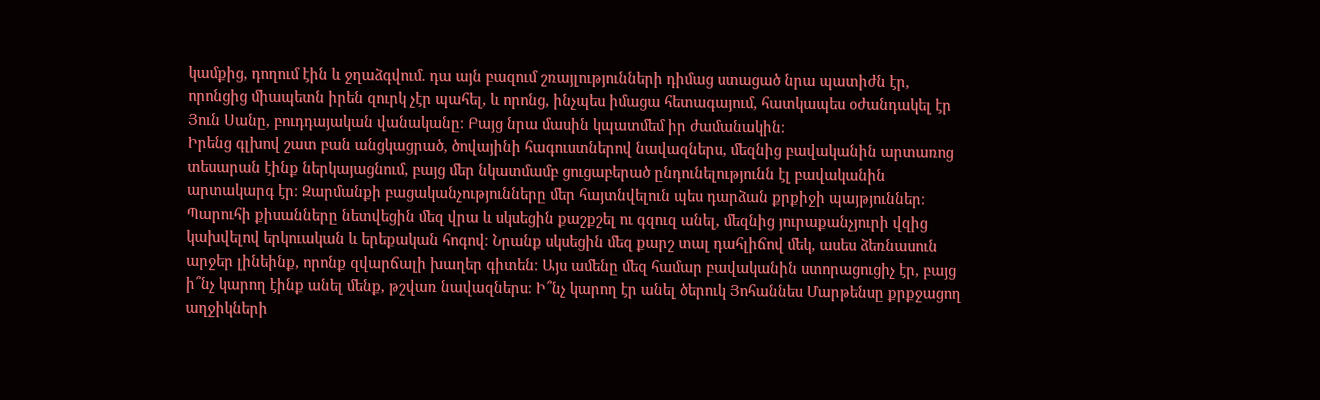կամքից, դողում էին և ջղաձգվում. դա այն բազում շռայլությունների դիմաց ստացած նրա պատիժն էր, որոնցից միապետն իրեն զուրկ չէր պահել, և որոնց, ինչպես իմացա հետագայում, հատկապես օժանդակել էր Յուն Սանը, բուդդայական վանականը։ Բայց նրա մասին կպատմեմ իր ժամանակին։
Իրենց գլխով շատ բան անցկացրած, ծովայինի հագուստներով նավազներս, մեզնից բավականին արտառոց տեսարան էինք ներկայացնում, բայց մեր նկատմամբ ցուցաբերած ընդունելությունն էլ բավականին արտակարգ էր։ Զարմանքի բացականչությունները մեր հայտնվելուն պես դարձան քրքիջի պայթյուններ։ Պարուհի քիսանները նետվեցին մեզ վրա և սկսեցին քաշքշել ու գզուզ անել, մեզնից յուրաքանչյուրի վզից կախվելով երկուական և երեքական հոգով։ Նրանք սկսեցին մեզ քարշ տալ դահլիճով մեկ, ասես ձեռնասուն արջեր լինեինք, որոնք զվարճալի խաղեր գիտեն։ Այս ամենը մեզ համար բավականին ստորացուցիչ էր, բայց ի՞նչ կարող էինք անել մենք, թշվառ նավազներս։ Ի՞նչ կարող էր անել ծերուկ Յոհաննես Մարթենսը քրքջացող աղջիկների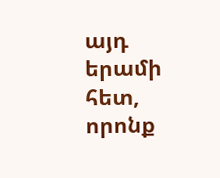այդ երամի հետ, որոնք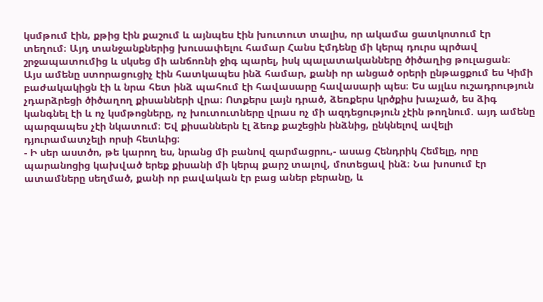կսմթում էին, քթից էին քաշում և այնպես էին խուտուտ տալիս, որ ակամա ցատկոտում էր տեղում։ Այդ տանջանքներից խուսափելու համար Հանս Էմդենը մի կերպ դուրս պրծավ շրջապատումից և սկսեց մի անճոռնի ջիգ պարել, իսկ պալատականները ծիծաղից թուլացան։
Այս ամենը ստորացուցիչ էին հատկապես ինձ համար, քանի որ անցած օրերի ընթացքում ես Կիմի բաժակակիցն էի և նրա հետ ինձ պահում էի հավասարը հավասարի պես։ Ես այլևս ուշադրություն չդարձրեցի ծիծաղող քիսանների վրա։ Ոտքերս լայն դրած, ձեռքերս կրծքիս խաչած, ես ձիգ կանգնել էի և ոչ կսմթոցները, ոչ խուտուտները վրաս ոչ մի ազդեցություն չէին թողնում. այդ ամենը պարզապես չէի նկատում։ Եվ քիսաններն էլ ձեռք քաշեցին ինձնից, ընկնելով ավելի դյուրամատչելի որսի հետևից։
- Ի սեր աստծո, թե կարող ես, նրանց մի բանով զարմացրու,- ասաց Հենդրիկ Հեմելը, որը պարանոցից կախված երեք քիսանի մի կերպ քարշ տալով, մոտեցավ ինձ։ Նա խոսում էր ատամները սեղմած, քանի որ բավական էր բաց աներ բերանը, և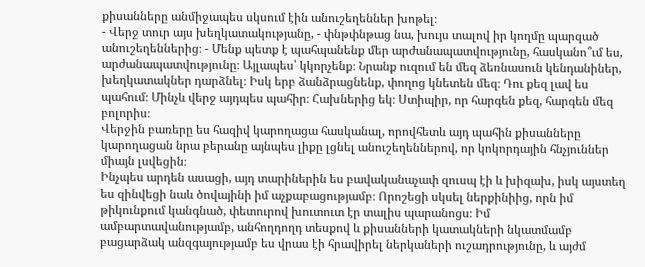քիսանները անմիջապես սկսում էին անուշեղեններ խոթել։
- Վերջ տուր այս խեղկատակությանը, - փնթփնթաց նա, խույս տալով իր կողմը պարզած անուշեղեններից։ - Մենք պետք է պահպանենք մեր արժանապատվությունը, հասկանո՞ւմ ես, արժանապատվությունը։ Այլապես՝ կկորչենք։ Նրանք ուզում են մեզ ձեռնասուն կենդանիներ, խեղկատակներ դարձնել։ Իսկ երբ ձանձրացնենք, փողոց կնետեն մեզ։ Դու քեզ լավ ես պահում։ Մինչև վերջ այդպես պահիր։ Հախներից եկ։ Ստիպիր, որ հարգեն քեզ, հարգեն մեզ բոլորիս։
Վերջին բառերը ես հազիվ կարողացա հասկանալ, որովհետև այդ պահին քիսանները կարողացան նրա բերանը այնպես լիքը լցնել անուշեղեններով, որ կոկորդային հնչյուններ միայն լսվեցին։
Ինչպես արդեն ասացի, այդ տարիներին ես բավականաչափ զուսպ էի և խիզախ, իսկ այստեղ ես զինվեցի նաև ծովայինի իմ աչքաբացությամբ։ Որոշեցի սկսել ներքինիից, որն իմ թիկունքում կանգնած, փետուրով խուտուտ էր տալիս պարանոցս։ Իմ ամբարտավանությամբ, անհողդողդ տեսքով և քիսանների կատակների նկատմամբ բացարձակ անզգայությամբ ես վրաս էի հրավիրել ներկաների ուշադրությունը, և այժմ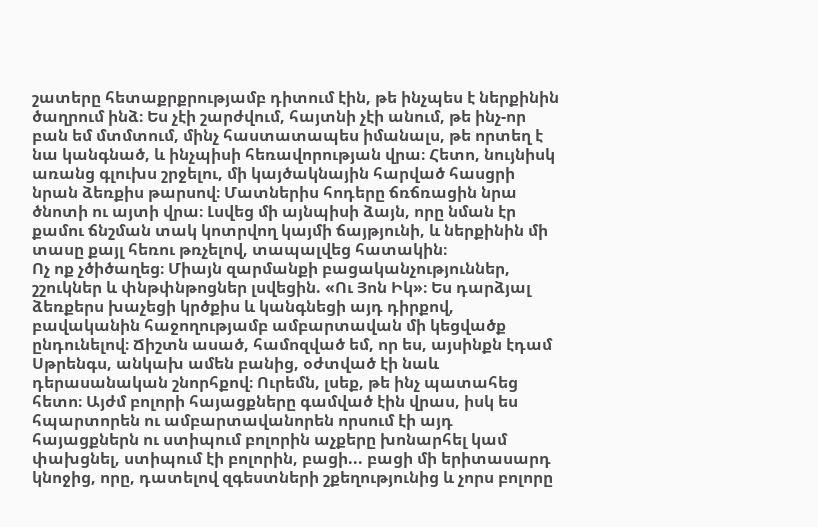շատերը հետաքրքրությամբ դիտում էին, թե ինչպես է ներքինին ծաղրում ինձ։ Ես չէի շարժվում, հայտնի չէի անում, թե ինչ-որ բան եմ մտմտում, մինչ հաստատապես իմանալս, թե որտեղ է նա կանգնած, և ինչպիսի հեռավորության վրա։ Հետո, նույնիսկ առանց գլուխս շրջելու, մի կայծակնային հարված հասցրի նրան ձեռքիս թարսով։ Մատներիս հոդերը ճռճռացին նրա ծնոտի ու այտի վրա։ Լսվեց մի այնպիսի ձայն, որը նման էր քամու ճնշման տակ կոտրվող կայմի ճայթյունի, և ներքինին մի տասը քայլ հեռու թռչելով, տապալվեց հատակին։
Ոչ ոք չծիծաղեց։ Միայն զարմանքի բացականչություններ, շշուկներ և փնթփնթոցներ լսվեցին. «Ու Յոն Իկ»։ Ես դարձյալ ձեռքերս խաչեցի կրծքիս և կանգնեցի այդ դիրքով, բավականին հաջողությամբ ամբարտավան մի կեցվածք ընդունելով։ Ճիշտն ասած, համոզված եմ, որ ես, այսինքն էդամ Սթրենգս, անկախ ամեն բանից, օժտված էի նաև դերասանական շնորհքով։ Ուրեմն, լսեք, թե ինչ պատահեց հետո։ Այժմ բոլորի հայացքները գամված էին վրաս, իսկ ես հպարտորեն ու ամբարտավանորեն որսում էի այդ հայացքներն ու ստիպում բոլորին աչքերը խոնարհել կամ փախցնել, ստիպում էի բոլորին, բացի... բացի մի երիտասարդ կնոջից, որը, դատելով զգեստների շքեղությունից և չորս բոլորը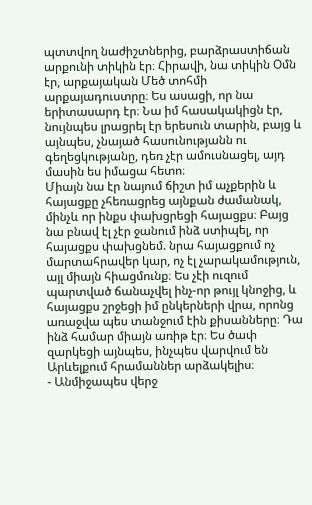պտտվող նաժիշտներից, բարձրաստիճան արքունի տիկին էր։ Հիրավի, նա տիկին Օմն էր, արքայական Մեծ տոհմի արքայադուստրը։ Ես ասացի, որ նա երիտասարդ էր։ Նա իմ հասակակիցն էր, նույնպես լրացրել էր երեսուն տարին, բայց և այնպես, չնայած հասունությանն ու գեղեցկությանը, դեռ չէր ամուսնացել, այդ մասին ես իմացա հետո։
Միայն նա էր նայում ճիշտ իմ աչքերին և հայացքը չհեռացրեց այնքան ժամանակ, մինչև որ ինքս փախցրեցի հայացքս։ Բայց նա բնավ էլ չէր ջանում ինձ ստիպել, որ հայացքս փախցնեմ. նրա հայացքում ոչ մարտահրավեր կար, ոչ էլ չարակամություն, այլ միայն հիացմունք։ Ես չէի ուզում պարտված ճանաչվել ինչ-որ թույլ կնոջից, և հայացքս շրջեցի իմ ընկերների վրա, որոնց առաջվա պես տանջում էին քիսանները։ Դա ինձ համար միայն առիթ էր։ Ես ծափ զարկեցի այնպես, ինչպես վարվում են Արևելքում հրամաններ արձակելիս։
- Անմիջապես վերջ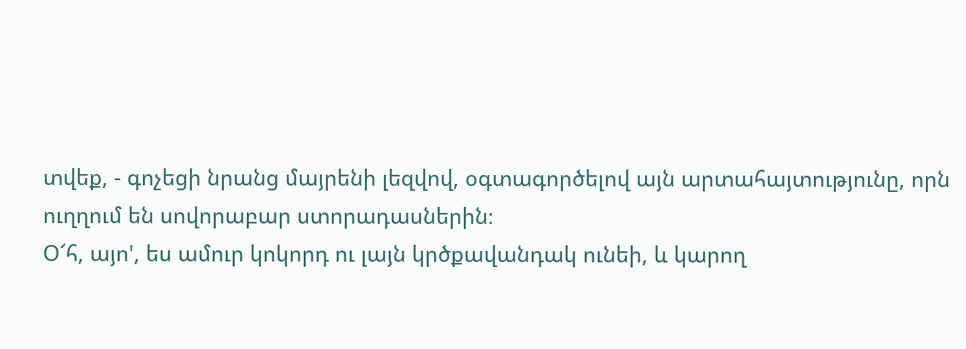տվեք, - գոչեցի նրանց մայրենի լեզվով, օգտագործելով այն արտահայտությունը, որն ուղղում են սովորաբար ստորադասներին։
Օ՜հ, այո', ես ամուր կոկորդ ու լայն կրծքավանդակ ունեի, և կարող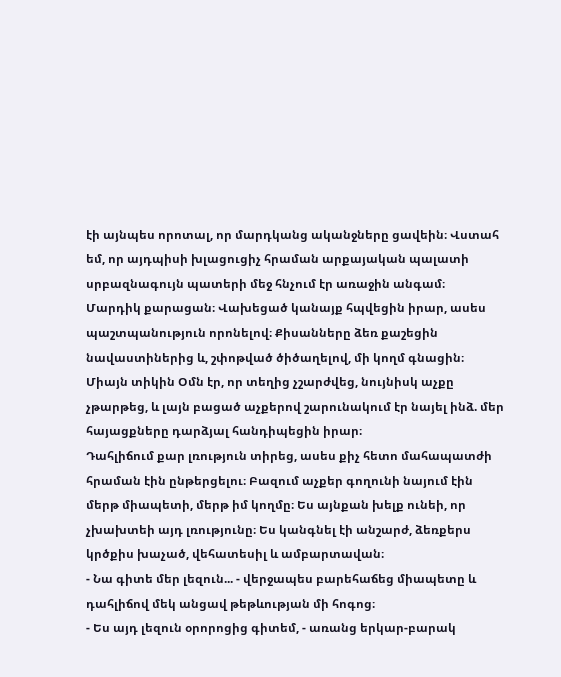էի այնպես որոտալ, որ մարդկանց ականջները ցավեին։ Վստահ եմ, որ այդպիսի խլացուցիչ հրաման արքայական պալատի սրբազնագույն պատերի մեջ հնչում էր առաջին անգամ։
Մարդիկ քարացան։ Վախեցած կանայք հպվեցին իրար, ասես պաշտպանություն որոնելով։ Քիսանները ձեռ քաշեցին նավաստիներից և, շփոթված ծիծաղելով, մի կողմ գնացին։ Միայն տիկին Օմն էր, որ տեղից չշարժվեց, նույնիսկ աչքը չթարթեց, և լայն բացած աչքերով շարունակում էր նայել ինձ. մեր հայացքները դարձյալ հանդիպեցին իրար։
Դահլիճում քար լռություն տիրեց, ասես քիչ հետո մահապատժի հրաման էին ընթերցելու։ Բազում աչքեր գողունի նայում էին մերթ միապետի, մերթ իմ կողմը։ Ես այնքան խելք ունեի, որ չխախտեի այդ լռությունը։ Ես կանգնել էի անշարժ, ձեռքերս կրծքիս խաչած, վեհատեսիլ և ամբարտավան։
- Նա գիտե մեր լեզուն... - վերջապես բարեհաճեց միապետը և դահլիճով մեկ անցավ թեթևության մի հոգոց։
- Ես այդ լեզուն օրորոցից գիտեմ, - առանց երկար-բարակ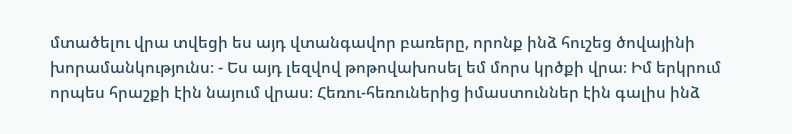մտածելու վրա տվեցի ես այդ վտանգավոր բառերը, որոնք ինձ հուշեց ծովայինի խորամանկությունս։ - Ես այդ լեզվով թոթովախոսել եմ մորս կրծքի վրա։ Իմ երկրում որպես հրաշքի էին նայում վրաս։ Հեռու-հեռուներից իմաստուններ էին գալիս ինձ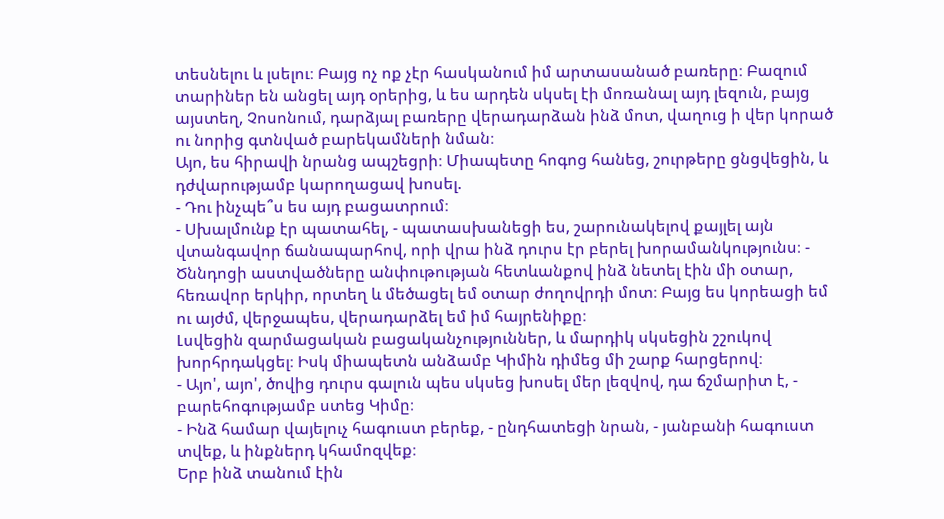տեսնելու և լսելու։ Բայց ոչ ոք չէր հասկանում իմ արտասանած բառերը։ Բազում տարիներ են անցել այդ օրերից, և ես արդեն սկսել էի մոռանալ այդ լեզուն, բայց այստեղ, Չոսոնում, դարձյալ բառերը վերադարձան ինձ մոտ, վաղուց ի վեր կորած ու նորից գտնված բարեկամների նման։
Այո, ես հիրավի նրանց ապշեցրի։ Միապետը հոգոց հանեց, շուրթերը ցնցվեցին, և դժվարությամբ կարողացավ խոսել.
- Դու ինչպե՞ս ես այդ բացատրում։
- Սխալմունք էր պատահել, - պատասխանեցի ես, շարունակելով քայլել այն վտանգավոր ճանապարհով, որի վրա ինձ դուրս էր բերել խորամանկությունս։ - Ծննդոցի աստվածները անփութության հետևանքով ինձ նետել էին մի օտար, հեռավոր երկիր, որտեղ և մեծացել եմ օտար ժողովրդի մոտ։ Բայց ես կորեացի եմ ու այժմ, վերջապես, վերադարձել եմ իմ հայրենիքը։
Լսվեցին զարմացական բացականչություններ, և մարդիկ սկսեցին շշուկով խորհրդակցել։ Իսկ միապետն անձամբ Կիմին դիմեց մի շարք հարցերով։
- Այո', այո', ծովից դուրս գալուն պես սկսեց խոսել մեր լեզվով, դա ճշմարիտ է, - բարեհոգությամբ ստեց Կիմը։
- Ինձ համար վայելուչ հագուստ բերեք, - ընդհատեցի նրան, - յանբանի հագուստ տվեք, և ինքներդ կհամոզվեք։
Երբ ինձ տանում էին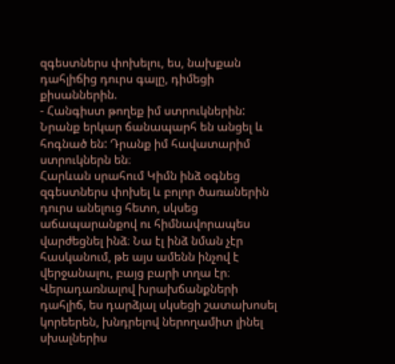զգեստներս փոխելու, ես, նախքան դահլիճից դուրս գալը, դիմեցի քիսաններին.
- Հանգիստ թողեք իմ ստրուկներին: Նրանք երկար ճանապարհ են անցել և հոգնած են: Դրանք իմ հավատարիմ ստրուկներն են։
Հարևան սրահում Կիմն ինձ օգնեց զգեստներս փոխել և բոլոր ծառաներին դուրս անելուց հետո, սկսեց աճապարանքով ու հիմնավորապես վարժեցնել ինձ։ Նա էլ ինձ նման չէր հասկանում, թե այս ամենն ինչով է վերջանալու, բայց բարի տղա էր։
Վերադառնալով խրախճանքների դահլիճ, ես դարձյալ սկսեցի շատախոսել կորեերեն, խնդրելով ներողամիտ լինել սխալներիս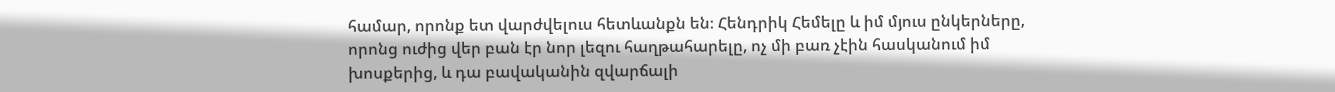համար, որոնք ետ վարժվելուս հետևանքն են։ Հենդրիկ Հեմելը և իմ մյուս ընկերները, որոնց ուժից վեր բան էր նոր լեզու հաղթահարելը, ոչ մի բառ չէին հասկանում իմ խոսքերից, և դա բավականին զվարճալի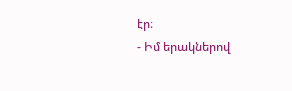էր։
- Իմ երակներով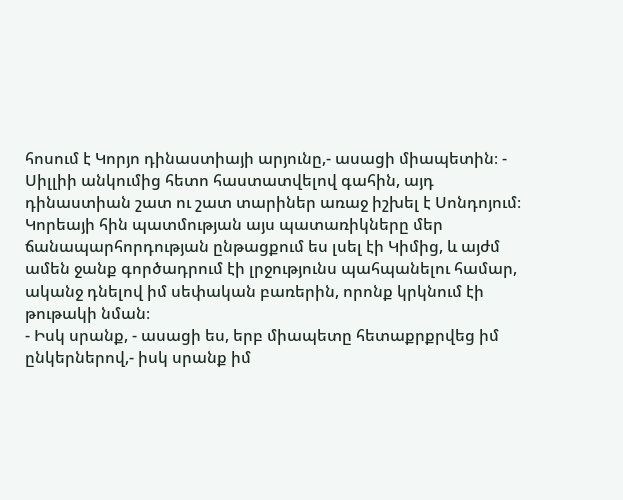հոսում է Կորյո դինաստիայի արյունը,- ասացի միապետին։ - Սիլլիի անկումից հետո հաստատվելով գահին, այդ դինաստիան շատ ու շատ տարիներ առաջ իշխել է Սոնդոյում։
Կորեայի հին պատմության այս պատառիկները մեր ճանապարհորդության ընթացքում ես լսել էի Կիմից, և այժմ ամեն ջանք գործադրում էի լրջությունս պահպանելու համար, ականջ դնելով իմ սեփական բառերին, որոնք կրկնում էի թութակի նման։
- Իսկ սրանք, - ասացի ես, երբ միապետը հետաքրքրվեց իմ ընկերներով,- իսկ սրանք իմ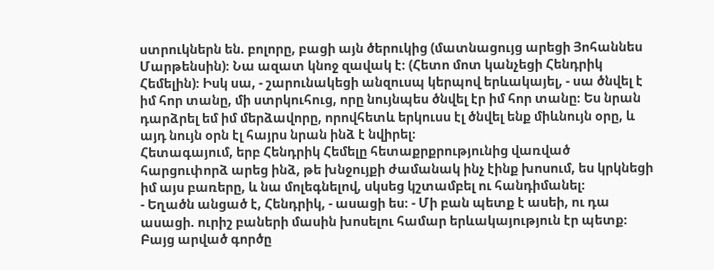ստրուկներն են. բոլորը, բացի այն ծերուկից (մատնացույց արեցի Յոհաննես Մարթենսին)։ Նա ազատ կնոջ զավակ է։ (Հետո մոտ կանչեցի Հենդրիկ Հեմելին)։ Իսկ սա, - շարունակեցի անզուսպ կերպով երևակայել, - սա ծնվել է իմ հոր տանը, մի ստրկուհուց, որը նույնպես ծնվել էր իմ հոր տանը։ Ես նրան դարձրել եմ իմ մերձավորը, որովհետև երկուսս էլ ծնվել ենք միևնույն օրը, և այդ նույն օրն էլ հայրս նրան ինձ է նվիրել։
Հետագայում, երբ Հենդրիկ Հեմելը հետաքրքրությունից վառված հարցուփորձ արեց ինձ, թե խնջույքի ժամանակ ինչ էինք խոսում, ես կրկնեցի իմ այս բառերը, և նա մոլեգնելով, սկսեց կշտամբել ու հանդիմանել։
- Եղածն անցած է, Հենդրիկ, - ասացի ես։ - Մի բան պետք է ասեի, ու դա ասացի. ուրիշ բաների մասին խոսելու համար երևակայություն էր պետք։ Բայց արված գործը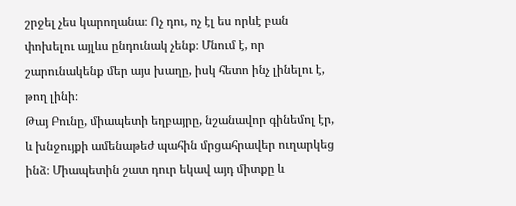շրջել չես կարողանա։ Ոչ դու, ոչ էլ ես որևէ բան փոխելու այլևս ընդունակ չենք։ Մնում է, որ շարունակենք մեր այս խաղը, իսկ հետո ինչ լինելու է, թող լինի։
Թայ Բունը, միապետի եղբայրը, նշանավոր գինեմոլ էր, և խնջույքի ամենաթեժ պահին մրցահրավեր ուղարկեց ինձ։ Միապետին շատ դուր եկավ այդ միտքը և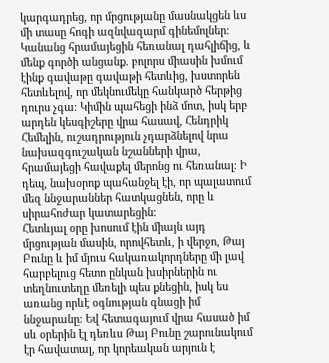կարգադրեց, որ մրցությանը մասնակցեն ևս մի տասը հոգի ազնվազարմ գինեմոլներ։ Կանանց հրամայեցին հեռանալ դահլիճից, և մենք գործի անցանք. բոլորս միասին խմում էինք գավաթը գավաթի հետևից, խստորեն հետևելով, որ մեկնումեկը հանկարծ հերթից դուրս չգա։ Կիմին պահեցի ինձ մոտ, իսկ երբ արդեն կեսգիշերը վրա հասավ, Հենդրիկ Հեմելին, ուշադրություն չդարձնելով նրա նախազգուշական նշանների վրա, հրամայեցի հավաքել մերոնց ու հեռանալ։ Ի դեպ, նախօրոք պահանջել էի, որ պալատում մեզ ննջարաններ հատկացնեն, որը և սիրահոժար կատարեցին։
Հետևյալ օրը խոսում էին միայն այդ մրցության մասին, որովհետև, ի վերջո, Թայ Բունը և իմ մյուս հակառակորդները մի լավ հարբելուց հետո ընկան խսիրներին ու տեղնուտեղը մեռելի պես քնեցին, իսկ ես առանց որևէ օգնության գնացի իմ ննջարանը։ Եվ հետագայում վրա հասած իմ սև օրերին էլ դեռևս Թայ Բունը շարունակում էր հավատալ, որ կորեական արյուն է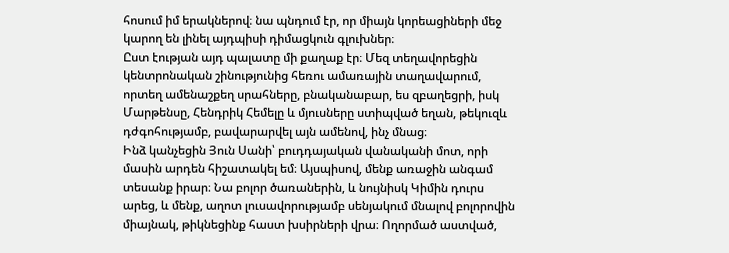հոսում իմ երակներով։ նա պնդում էր, որ միայն կորեացիների մեջ կարող են լինել այդպիսի դիմացկուն գլուխներ։
Ըստ էության այդ պալատը մի քաղաք էր։ Մեզ տեղավորեցին կենտրոնական շինությունից հեռու ամառային տաղավարում, որտեղ ամենաշքեղ սրահները, բնականաբար, ես զբաղեցրի, իսկ Մարթենսը, Հենդրիկ Հեմելը և մյուսները ստիպված եղան, թեկուզև դժգոհությամբ, բավարարվել այն ամենով, ինչ մնաց։
Ինձ կանչեցին Յուն Սանի՝ բուդդայական վանականի մոտ, որի մասին արդեն հիշատակել եմ։ Այսպիսով, մենք առաջին անգամ տեսանք իրար։ Նա բոլոր ծառաներին, և նույնիսկ Կիմին դուրս արեց, և մենք, աղոտ լուսավորությամբ սենյակում մնալով բոլորովին միայնակ, թիկնեցինք հաստ խսիրների վրա։ Ողորմած աստված,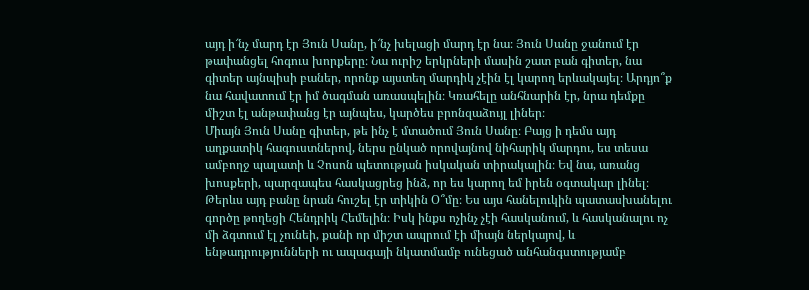այդ ի՜նչ մարդ էր Յուն Սանը, ի՜նչ խելացի մարդ էր նա։ Յուն Սանը ջանում էր թափանցել հոգուս խորքերը։ Նա ուրիշ երկրների մասին շատ բան գիտեր, նա գիտեր այնպիսի բաներ, որոնք այստեղ մարդիկ չէին էլ կարող երևակայել։ Արդյո՞ք նա հավատում էր իմ ծագման առասպելին։ Կռահելը անհնարին էր, նրա դեմքը միշտ էլ անթափանց էր այնպես, կարծես բրոնզաձույլ լիներ։
Միայն Յուն Սանը գիտեր, թե ինչ է մտածում Յուն Սանը։ Բայց ի դեմս այդ աղքատիկ հագուստներով, ներս ընկած որովայնով նիհարիկ մարդու, ես տեսա ամբողջ պալատի և Չոսոն պետության իսկական տիրակալին։ Եվ նա, առանց խոսքերի, պարզապես հասկացրեց ինձ, որ ես կարող եմ իրեն օգտակար լինել։ Թերևս այդ բանը նրան հուշել էր տիկին Օ՞մը։ Ես այս հանելուկին պատասխանելու գործը թողեցի Հենդրիկ Հեմելին։ Իսկ ինքս ոչինչ չէի հասկանում, և հասկանալու ոչ մի ձգտում էլ չունեի, քանի որ միշտ ապրում էի միայն ներկայով, և ենթադրությունների ու ապագայի նկատմամբ ունեցած անհանգստությամբ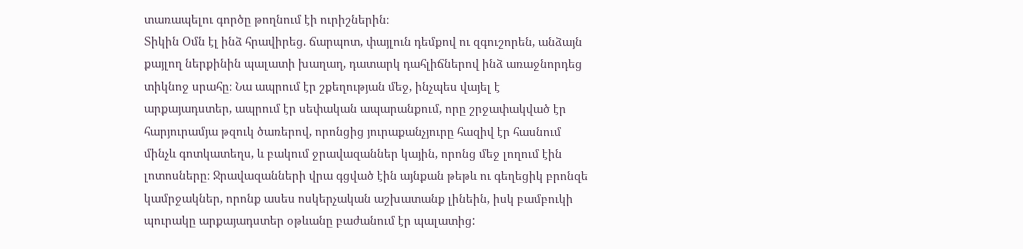տառապելու գործը թողնում էի ուրիշներին։
Տիկին Օմն էլ ինձ հրավիրեց. ճարպոտ, փայլուն դեմքով ու զգուշորեն, անձայն քայլող ներքինին պալատի խաղաղ, դատարկ դահլիճներով ինձ առաջնորդեց տիկնոջ սրահը։ Նա ապրում էր շքեղության մեջ, ինչպես վայել է արքայադստեր, ապրում էր սեփական ապարանքում, որը շրջափակված էր հարյուրամյա թզուկ ծառերով, որոնցից յուրաքանչյուրը հազիվ էր հասնում մինչև գոտկատեղս, և բակում ջրավազաններ կային, որոնց մեջ լողում էին լոտոսները։ Ջրավազանների վրա գցված էին այնքան թեթև ու գեղեցիկ բրոնզե կամրջակներ, որոնք ասես ոսկերչական աշխատանք լինեին, իսկ բամբուկի պուրակը արքայադստեր օթևանը բաժանում էր պալատից: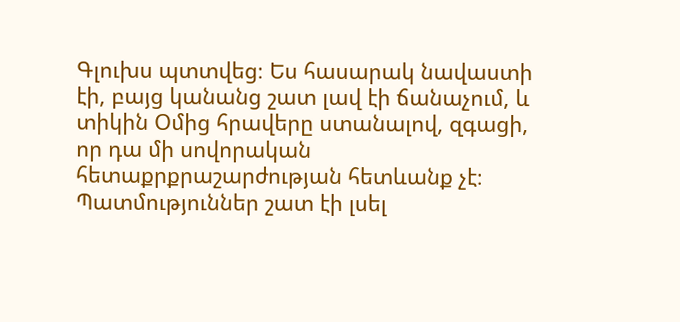Գլուխս պտտվեց։ Ես հասարակ նավաստի էի, բայց կանանց շատ լավ էի ճանաչում, և տիկին Օմից հրավերը ստանալով, զգացի, որ դա մի սովորական հետաքրքրաշարժության հետևանք չէ։ Պատմություններ շատ էի լսել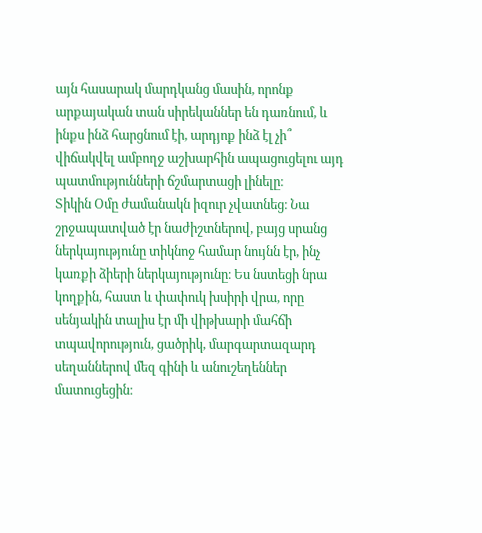այն հասարակ մարդկանց մասին, որոնք արքայական տան սիրեկաններ են դառնում, և ինքս ինձ հարցնում էի, արդյոք ինձ էլ չի՞ վիճակվել ամբողջ աշխարհին ապացուցելու այդ պատմությունների ճշմարտացի լինելը։
Տիկին Օմը ժամանակն իզուր չվատնեց։ Նա շրջապատված էր նաժիշտներով, բայց սրանց ներկայությունը տիկնոջ համար նույնն էր, ինչ կառքի ձիերի ներկայությունը։ Ես նստեցի նրա կողքին, հաստ և փափուկ խսիրի վրա, որը սենյակին տալիս էր մի վիթխարի մահճի տպավորություն, ցածրիկ, մարգարտազարդ սեղաններով մեզ գինի և անուշեղեններ մատուցեցին։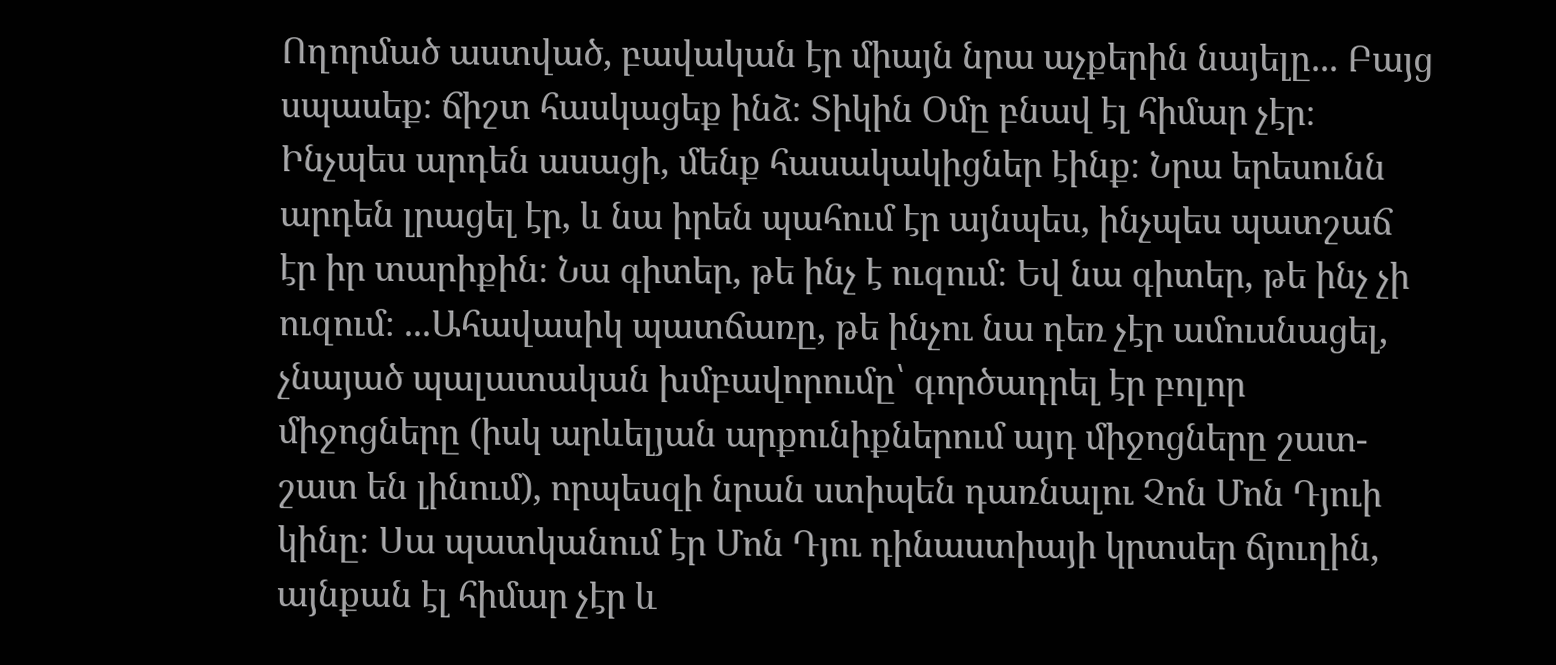Ողորմած աստված, բավական էր միայն նրա աչքերին նայելը... Բայց սպասեք։ ճիշտ հասկացեք ինձ։ Տիկին Օմը բնավ էլ հիմար չէր։ Ինչպես արդեն ասացի, մենք հասակակիցներ էինք։ Նրա երեսունն արդեն լրացել էր, և նա իրեն պահում էր այնպես, ինչպես պատշաճ էր իր տարիքին։ Նա գիտեր, թե ինչ է ուզում։ Եվ նա գիտեր, թե ինչ չի ուզում։ ...Ահավասիկ պատճառը, թե ինչու նա դեռ չէր ամուսնացել, չնայած պալատական խմբավորումը՝ գործադրել էր բոլոր միջոցները (իսկ արևելյան արքունիքներում այդ միջոցները շատ-շատ են լինում), որպեսզի նրան ստիպեն դառնալու Չոն Մոն Դյուի կինը։ Սա պատկանում էր Մոն Դյու դինաստիայի կրտսեր ճյուղին, այնքան էլ հիմար չէր և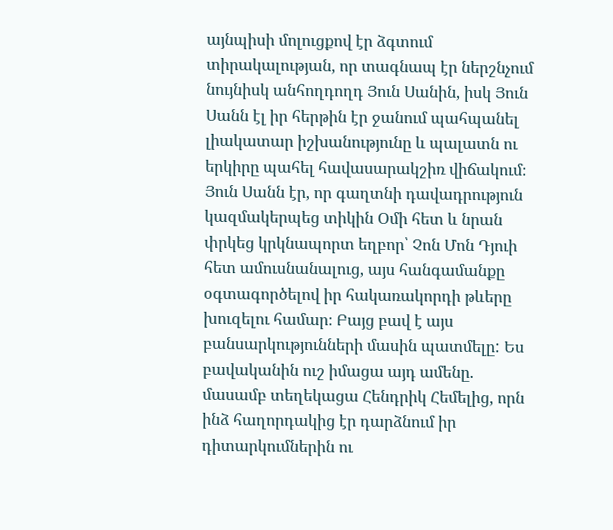այնպիսի մոլուցքով էր ձգտում տիրակալության, որ տագնապ էր ներշնչում նույնիսկ անհողդողդ Յուն Սանին, իսկ Յուն Սանն էլ իր հերթին էր ջանում պահպանել լիակատար իշխանությունը և պալատն ու երկիրը պահել հավասարակշիռ վիճակում։ Յուն Սանն էր, որ գաղտնի դավադրություն կազմակերպեց տիկին Օմի հետ և նրան փրկեց կրկնապորտ եղբոր՝ Չոն Մոն Դյուի հետ ամուսնանալուց, այս հանգամանքը օգտագործելով իր հակառակորդի թևերը խուզելու համար։ Բայց բավ է այս բանսարկությունների մասին պատմելը: Ես բավականին ուշ իմացա այդ ամենը. մասամբ տեղեկացա Հենդրիկ Հեմելից, որն ինձ հաղորդակից էր դարձնում իր դիտարկումներին ու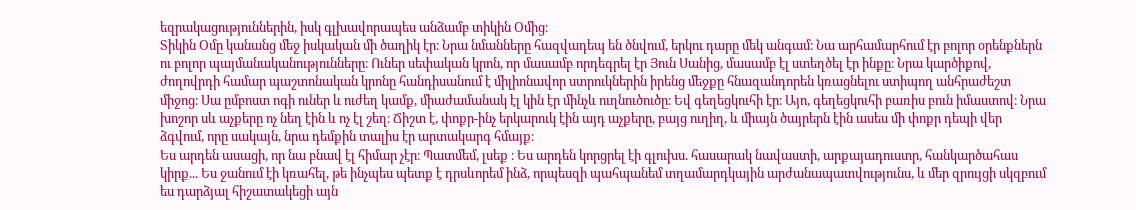եզրակացություններին, իսկ գլխավորապես անձամբ տիկին Օմից։
Տիկին Օմը կանանց մեջ իսկական մի ծաղիկ էր։ Նրա նմանները հազվադեպ են ծնվում, երկու դարը մեկ անգամ։ Նա արհամարհում էր բոլոր օրենքներն ու բոլոր պայմանականությունները։ Ուներ սեփական կրոն, որ մասամբ որդեգրել էր Յուն Սանից, մասամբ էլ ստեղծել էր ինքը։ Նրա կարծիքով, ժողովրդի համար պաշտոնական կրոնը հանդիսանում է միլիոնավոր ստրուկներին իրենց մեջքը հնազանդորեն կռացնելու ստիպող անհրաժեշտ միջոց։ Սա ըմբոստ ոգի ուներ և ուժեղ կամք, միաժամանակ էլ կին էր մինչև ուղնուծուծը։ Եվ գեղեցկուհի էր։ Այո, գեղեցկուհի բառիս բուն իմաստով։ Նրա խոշոր սև աչքերը ոչ նեղ էին և ոչ էլ շեղ։ Ճիշտ է, փոքր-ինչ երկարուկ էին այդ աչքերը, բայց ուղիղ, և միայն ծայրերն էին ասես մի փոքր դեպի վեր ձգվում, որը սակայն, նրա դեմքին տալիս էր արտակարգ հմայք։
Ես արդեն ասացի, որ նա բնավ էլ հիմար չէր։ Պատմեմ, լսեք ։ Ես արդեն կորցրել էի գլուխս. հասարակ նավաստի, արքայադուստր, հանկարծահաս կիրք... Ես ջանում էի կռահել, թե ինչպես պետք է դրսևորեմ ինձ, որպեսզի պահպանեմ տղամարդկային արժանապատվությունս, և մեր զրույցի սկզբում ես դարձյալ հիշատակեցի այն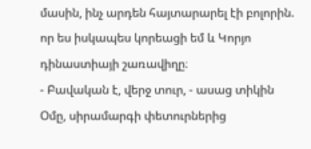մասին, ինչ արդեն հայտարարել էի բոլորին. որ ես իսկապես կորեացի եմ և Կորյո դինաստիայի շառավիղը։
- Բավական է, վերջ տուր, - ասաց տիկին Օմը, սիրամարգի փետուրներից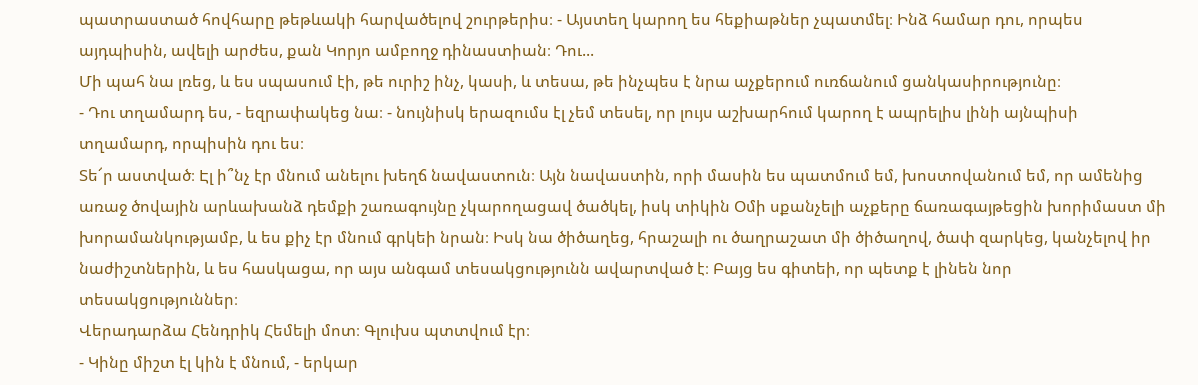պատրաստած հովհարը թեթևակի հարվածելով շուրթերիս։ - Այստեղ կարող ես հեքիաթներ չպատմել։ Ինձ համար դու, որպես այդպիսին, ավելի արժես, քան Կորյո ամբողջ դինաստիան։ Դու...
Մի պահ նա լռեց, և ես սպասում էի, թե ուրիշ ինչ, կասի, և տեսա, թե ինչպես է նրա աչքերում ուռճանում ցանկասիրությունը։
- Դու տղամարդ ես, - եզրափակեց նա։ - նույնիսկ երազումս էլ չեմ տեսել, որ լույս աշխարհում կարող է ապրելիս լինի այնպիսի տղամարդ, որպիսին դու ես։
Տե՜ր աստված։ Էլ ի՞նչ էր մնում անելու խեղճ նավաստուն։ Այն նավաստին, որի մասին ես պատմում եմ, խոստովանում եմ, որ ամենից առաջ ծովային արևախանձ դեմքի շառագույնը չկարողացավ ծածկել, իսկ տիկին Օմի սքանչելի աչքերը ճառագայթեցին խորիմաստ մի խորամանկությամբ, և ես քիչ էր մնում գրկեի նրան։ Իսկ նա ծիծաղեց, հրաշալի ու ծաղրաշատ մի ծիծաղով, ծափ զարկեց, կանչելով իր նաժիշտներին, և ես հասկացա, որ այս անգամ տեսակցությունն ավարտված է։ Բայց ես գիտեի, որ պետք է լինեն նոր տեսակցություններ։
Վերադարձա Հենդրիկ Հեմելի մոտ։ Գլուխս պտտվում էր։
- Կինը միշտ էլ կին է մնում, - երկար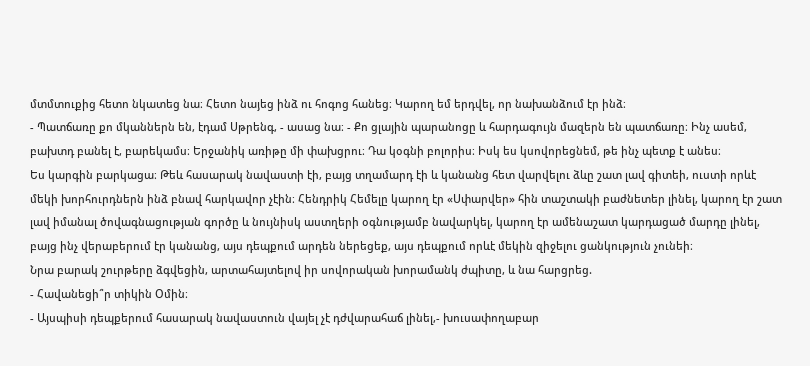մտմտուքից հետո նկատեց նա։ Հետո նայեց ինձ ու հոգոց հանեց։ Կարող եմ երդվել, որ նախանձում էր ինձ։
- Պատճառը քո մկաններն են, էդամ Սթրենգ, - ասաց նա։ - Քո ցլային պարանոցը և հարդագույն մազերն են պատճառը։ Ինչ ասեմ, բախտդ բանել է, բարեկամս։ Երջանիկ առիթը մի փախցրու։ Դա կօգնի բոլորիս։ Իսկ ես կսովորեցնեմ, թե ինչ պետք է անես։
Ես կարգին բարկացա։ Թեև հասարակ նավաստի էի, բայց տղամարդ էի և կանանց հետ վարվելու ձևը շատ լավ գիտեի, ուստի որևէ մեկի խորհուրդներն ինձ բնավ հարկավոր չէին։ Հենդրիկ Հեմելը կարող էր «Սփարվեր» հին տաշտակի բաժնետեր լինել, կարող էր շատ լավ իմանալ ծովագնացության գործը և նույնիսկ աստղերի օգնությամբ նավարկել, կարող էր ամենաշատ կարդացած մարդը լինել, բայց ինչ վերաբերում էր կանանց, այս դեպքում արդեն ներեցեք, այս դեպքում որևէ մեկին զիջելու ցանկություն չունեի։
Նրա բարակ շուրթերը ձգվեցին, արտահայտելով իր սովորական խորամանկ ժպիտը, և նա հարցրեց.
- Հավանեցի՞ր տիկին Օմին։
- Այսպիսի դեպքերում հասարակ նավաստուն վայել չէ դժվարահաճ լինել,- խուսափողաբար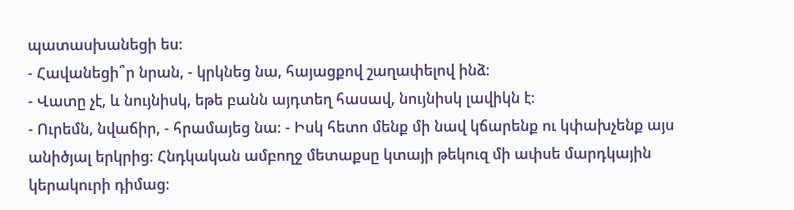պատասխանեցի ես։
- Հավանեցի՞ր նրան, - կրկնեց նա, հայացքով շաղափելով ինձ։
- Վատը չէ, և նույնիսկ, եթե բանն այդտեղ հասավ, նույնիսկ լավիկն է։
- Ուրեմն, նվաճիր, - հրամայեց նա։ - Իսկ հետո մենք մի նավ կճարենք ու կփախչենք այս անիծյալ երկրից։ Հնդկական ամբողջ մետաքսը կտայի թեկուզ մի ափսե մարդկային կերակուրի դիմաց։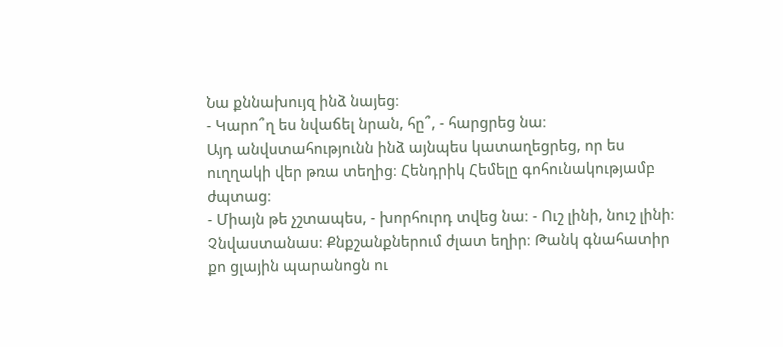Նա քննախույզ ինձ նայեց։
- Կարո՞ղ ես նվաճել նրան, հը՞, - հարցրեց նա։
Այդ անվստահությունն ինձ այնպես կատաղեցրեց, որ ես ուղղակի վեր թռա տեղից։ Հենդրիկ Հեմելը գոհունակությամբ ժպտաց։
- Միայն թե չշտապես, - խորհուրդ տվեց նա։ - Ուշ լինի, նուշ լինի։ Չնվաստանաս։ Քնքշանքներում ժլատ եղիր։ Թանկ գնահատիր քո ցլային պարանոցն ու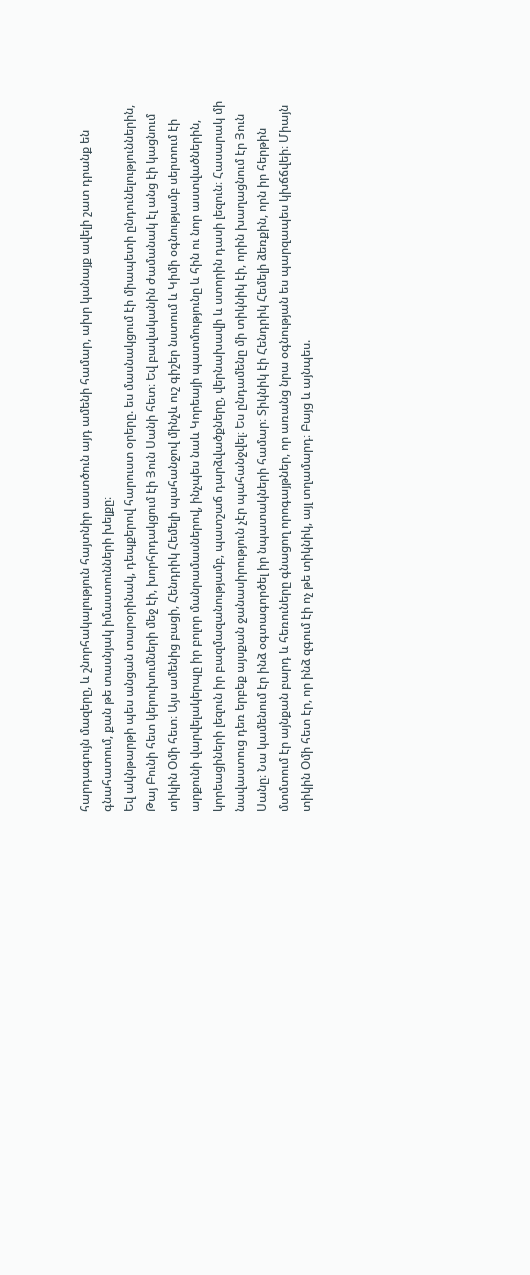հարդագույն մազերը, և շնորհակալություն հայտնիր աստծուն այդ ամենի համար, ախր կանայք ավելի շատ դրանք են գնահատում, քան թե տասնյակ իմաստունների խելքը։
Եվ ակնթարթի պես անցան տարօրինակ, դեպքերով հարուստ օրերը. ես մասնակցում էի միապետի ընդունելություններին, Թայ Բունի հետ կերուխումների մեջ էի, խորհրդակցում էի Յուն Սանի հետ։ Եվ բավականին ժամանակ էլ անց էի կացնում տիկին Օմի հետ։ Այս ամենից բացի, Հենդրիկ Հեմելի պահանջով մինչև ուշ գիշեր նստում և Կիմի օգնությամբ սերտում էի արքունի վարվելակերպը իր բոլոր մանրամասներով, ինչպես նաև Կորեայի պատմությունը և հին ու նոր աստվածներին, կորեացիների լեզուն իր բազմազանությամբ, պատշաճ դարձվածքները, վերնախավի և ստորին դասի լեզուն։ Հասարակ մի նավաստուց դեռ երբեք այսքան ջանասիրություն չէր պահանջվել։ Ես ընդամենը մի տիկնիկ էի, որին խաղացնում էր Յուն Սանը։ Նա կամենում էր ինձ օգտագործել իր նպատակների համար։ Տիկնիկ էի Հենդրիկ Հեմելի ձեռքին, որն իր հերթին մտմտում էր այնքան բարդ և հեռուները գնացող որոգայթներ, որ առանց նրա օգնության ես պարզապես կխճճվեի։ Միայն տիկին Օմի հետ էր, որ ինձ զգում էի ոչ թե տիկնիկ, այլ տղամարդ։ Բայց և այնպես.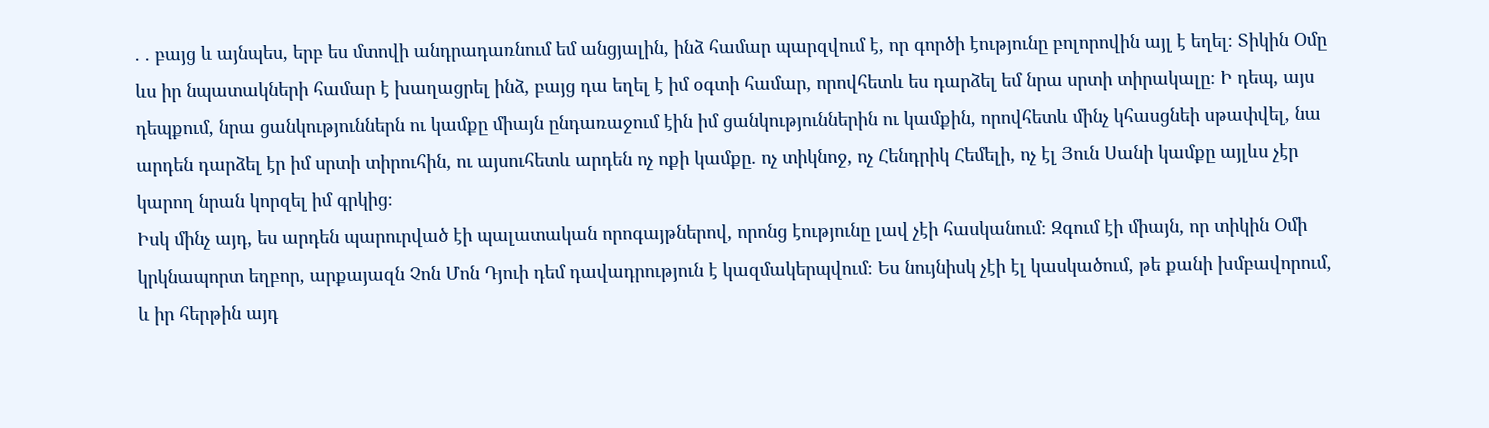. . բայց և այնպես, երբ ես մտովի անդրադառնում եմ անցյալին, ինձ համար պարզվում է, որ գործի էությունը բոլորովին այլ է եղել։ Տիկին Օմը ևս իր նպատակների համար է խաղացրել ինձ, բայց դա եղել է իմ օգտի համար, որովհետև ես դարձել եմ նրա սրտի տիրակալը։ Ի դեպ, այս դեպքում, նրա ցանկություններն ու կամքը միայն ընդառաջում էին իմ ցանկություններին ու կամքին, որովհետև մինչ կհասցնեի սթափվել, նա արդեն դարձել էր իմ սրտի տիրուհին, ու այսուհետև արդեն ոչ ոքի կամքը. ոչ տիկնոջ, ոչ Հենդրիկ Հեմելի, ոչ էլ Յուն Սանի կամքը այլևս չէր կարող նրան կորզել իմ գրկից։
Իսկ մինչ այդ, ես արդեն պարուրված էի պալատական որոգայթներով, որոնց էությունը լավ չէի հասկանում։ Զգում էի միայն, որ տիկին Օմի կրկնապորտ եղբոր, արքայազն Չոն Մոն Դյուի դեմ դավադրություն է կազմակերպվում։ Ես նույնիսկ չէի էլ կասկածում, թե քանի խմբավորում, և իր հերթին այդ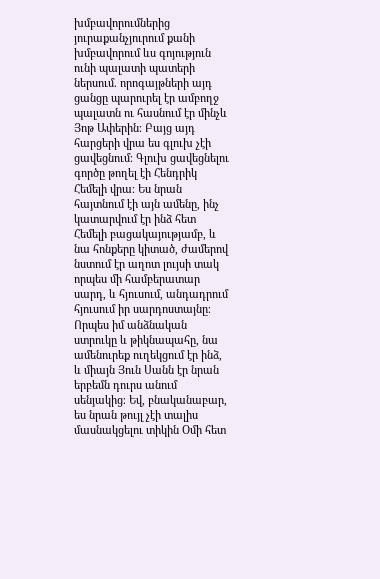խմբավորումներից յուրաքանչյուրում քանի խմբավորում ևս գոյություն ունի պալատի պատերի ներսում. որոգայթների այդ ցանցը պարուրել էր ամբողջ պալատն ու հասնում էր մինչև Յոթ Ափերին։ Բայց այդ հարցերի վրա ես գլուխ չէի ցավեցնում։ Գլուխ ցավեցնելու գործը թողել էի Հենդրիկ Հեմելի վրա։ Ես նրան հայտնում էի այն ամենը, ինչ կատարվում էր ինձ հետ Հեմելի բացակայությամբ, և նա հոնքերը կիտած, ժամերով նստում էր աղոտ լույսի տակ որպես մի համբերատար սարդ, և հյուսում, անդադրում հյուսում իր սարդոստայնը։ Որպես իմ անձնական ստրուկը և թիկնապահը, նա ամենուրեք ուղեկցում էր ինձ, և միայն Յուն Սանն էր նրան երբեմն դուրս անում սենյակից։ Եվ, բնականաբար, ես նրան թույլ չէի տալիս մասնակցելու տիկին Օմի հետ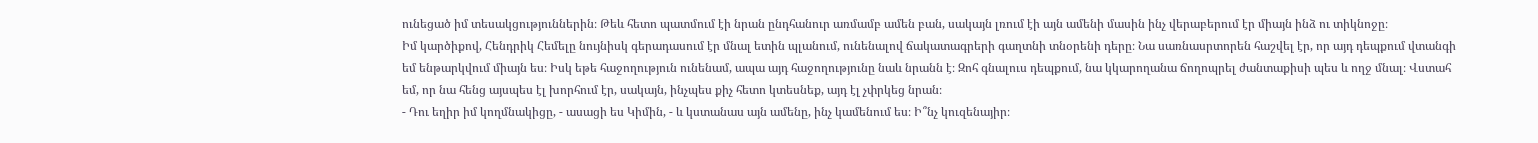ունեցած իմ տեսակցություններին։ Թեև հետո պատմում էի նրան ընդհանուր առմամբ ամեն բան, սակայն լռում էի այն ամենի մասին ինչ վերաբերում էր միայն ինձ ու տիկնոջը։
Իմ կարծիքով, Հենդրիկ Հեմելը նույնիսկ գերադասում էր մնալ ետին պլանում, ունենալով ճակատագրերի գաղտնի տնօրենի դերը։ Նա սառնասրտորեն հաշվել էր, որ այդ դեպքում վտանգի եմ ենթարկվում միայն ես։ Իսկ եթե հաջողություն ունենամ, ապա այդ հաջողությունը նաև նրանն է։ Զոհ գնալուս դեպքում, նա կկարողանա ճողոպրել ժանտաքիսի պես և ողջ մնալ։ Վստահ եմ, որ նա հենց այսպես էլ խորհում էր, սակայն, ինչպես քիչ հետո կտեսնեք, այդ էլ չփրկեց նրան։
- Դու եղիր իմ կողմնակիցը, - ասացի ես Կիմին, - և կստանաս այն ամենը, ինչ կամենում ես։ Ի՞նչ կուզենայիր։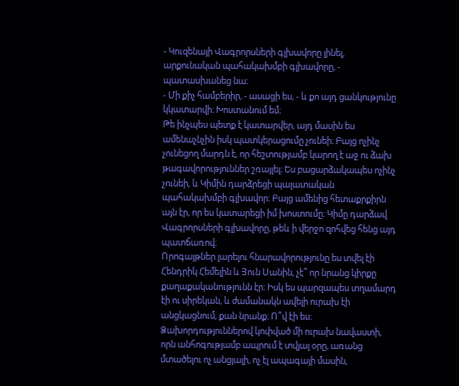- Կուզենայի Վագրորսների գլխավորը լինել, արքունական պահակախմբի գլխավորը, - պատասխանեց նա։
- Մի քիչ համբերիր, - ասացի ես, - և քո այդ ցանկությունը կկատարվի։ Խոստանում եմ։
Թե ինչպես պետք է կատարվեր, այդ մասին ես ամենաչնչին իսկ պատկերացումը չունեի։ Բայց ոչինչ չունեցող մարդն է, որ հեշտությամբ կարող է աջ ու ձախ թագավորություններ շռայլել։ Ես բացարձակապես ոչինչ չունեի, և Կիմին դարձրեցի պալատական պահակախմբի գլխավոր։ Բայց ամենից հետաքրքիրն այն էր, որ ես կատարեցի իմ խոստումը։ Կիմը դարձավ Վագրորսների գլխավորը, թեև ի վերջո զոհվեց հենց այդ պատճառով։
Որոգայթներ լարելու հնարավորությունը ես տվել էի Հենդրիկ Հեմելին և Յուն Սանին, չէ՞ որ նրանց կիրքը քաղաքականությունն էր։ Իսկ ես պարզապես տղամարդ էի ու սիրեկան, և ժամանակն ավելի ուրախ էի անցկացնում, քան նրանք։ Ո՞վ էի ես։ Ձախորդություններով կոփված մի ուրախ նավաստի, որն անհոգությամբ ապրում է տվյալ օրը, առանց մտածելու ոչ անցյալի, ոչ էլ ապագայի մասին,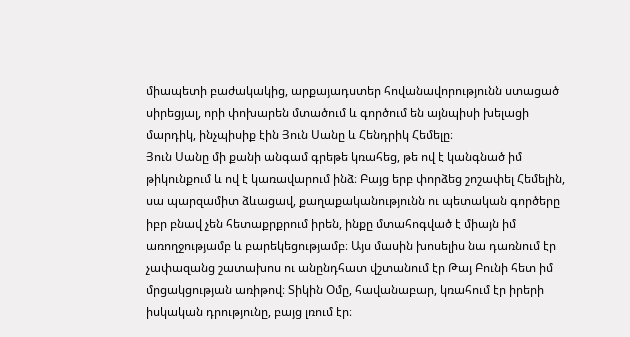միապետի բաժակակից, արքայադստեր հովանավորությունն ստացած սիրեցյալ, որի փոխարեն մտածում և գործում են այնպիսի խելացի մարդիկ, ինչպիսիք էին Յուն Սանը և Հենդրիկ Հեմելը։
Յուն Սանը մի քանի անգամ գրեթե կռահեց, թե ով է կանգնած իմ թիկունքում և ով է կառավարում ինձ։ Բայց երբ փորձեց շոշափել Հեմելին, սա պարզամիտ ձևացավ, քաղաքականությունն ու պետական գործերը իբր բնավ չեն հետաքրքրում իրեն, ինքը մտահոգված է միայն իմ առողջությամբ և բարեկեցությամբ։ Այս մասին խոսելիս նա դառնում էր չափազանց շատախոս ու անընդհատ վշտանում էր Թայ Բունի հետ իմ մրցակցության առիթով։ Տիկին Օմը, հավանաբար, կռահում էր իրերի իսկական դրությունը, բայց լռում էր։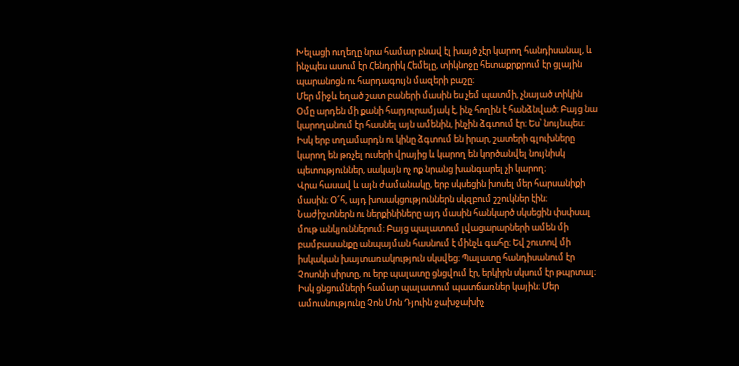Խելացի ուղեղը նրա համար բնավ էլ խայծ չէր կարող հանդիսանալ, և ինչպես ասում էր Հենդրիկ Հեմելը, տիկնոջը հետաքրքրում էր ցլային պարանոցն ու հարդագույն մազերի բաշը։
Մեր միջև եղած շատ բաների մասին ես չեմ պատմի, չնայած տիկին Օմը արդեն մի քանի հարյուրամյակ է, ինչ հողին է հանձնված։ Բայց նա կարողանում էր հասնել այն ամենին, ինչին ձգտում էր։ Ես՝ նույնպես։ Իսկ երբ տղամարդն ու կինը ձգտում են իրար, շատերի գլուխները կարող են թռչել ուսերի վրայից և կարող են կործանվել նույնիսկ պետություններ, սակայն ոչ ոք նրանց խանգարել չի կարող։
Վրա հասավ և այն ժամանակը, երբ սկսեցին խոսել մեր հարսանիքի մասին։ Օ՜հ, այդ խոսակցություններն սկզբում շշուկներ էին։ Նաժիշտներն ու ներքինիները այդ մասին հանկարծ սկսեցին փսփսալ մութ անկյուններում։ Բայց պալատում լվացարարների ամեն մի բամբասանքը անպայման հասնում է մինչև գահը։ Եվ շուտով մի իսկական խայտառակություն սկսվեց։ Պալատը հանդիսանում էր Չոսոնի սիրտը, ու երբ պալատը ցնցվում էր, երկիրն սկսում էր թպրտալ։ Իսկ ցնցումների համար պալատում պատճառներ կային։ Մեր ամուսնությունը Չոն Մոն Դյուին ջախջախիչ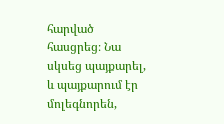հարված հասցրեց։ Նա սկսեց պայքարել, և պայքարում էր մոլեգնորեն,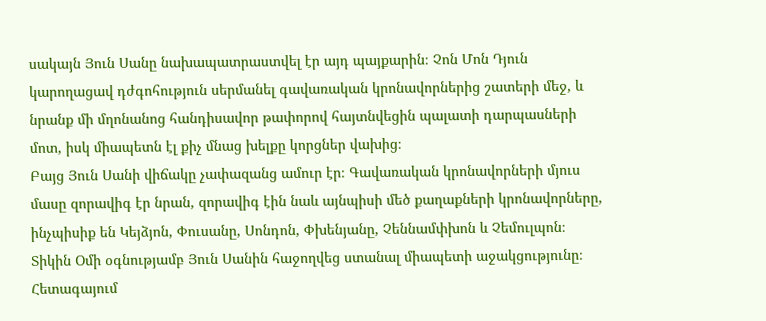սակայն Յուն Սանը նախապատրաստվել էր այդ պայքարին։ Չոն Մոն Դյուն կարողացավ դժգոհություն սերմանել գավառական կրոնավորներից շատերի մեջ, և նրանք մի մղոնանոց հանդիսավոր թափորով հայտնվեցին պալատի դարպասների մոտ, իսկ միապետն էլ քիչ մնաց խելքը կորցներ վախից։
Բայց Յուն Սանի վիճակը չափազանց ամուր էր։ Գավառական կրոնավորների մյուս մասը զորավիգ էր նրան, զորավիգ էին նաև այնպիսի մեծ քաղաքների կրոնավորները, ինչպիսիք են Կեյձյոն, Փուսանը, Սոնդոն, Փխենյանը, Չեննամփխոն և Չեմուլպոն։ Տիկին Օմի օգնությամբ Յուն Սանին հաջողվեց ստանալ միապետի աջակցությունը։ Հետագայում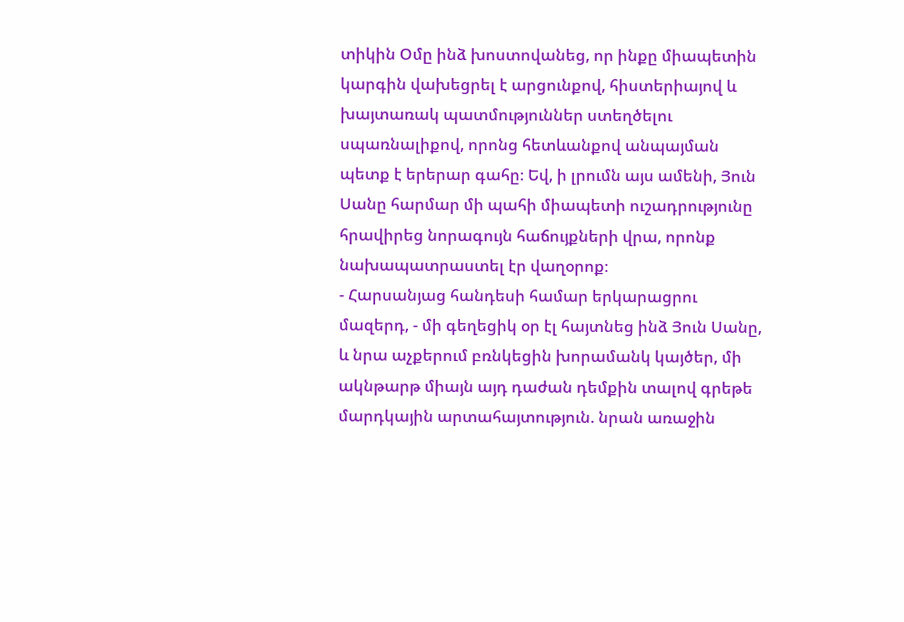տիկին Օմը ինձ խոստովանեց, որ ինքը միապետին կարգին վախեցրել է արցունքով, հիստերիայով և խայտառակ պատմություններ ստեղծելու սպառնալիքով, որոնց հետևանքով անպայման պետք է երերար գահը։ Եվ, ի լրումն այս ամենի, Յուն Սանը հարմար մի պահի միապետի ուշադրությունը
հրավիրեց նորագույն հաճույքների վրա, որոնք նախապատրաստել էր վաղօրոք։
- Հարսանյաց հանդեսի համար երկարացրու մազերդ, - մի գեղեցիկ օր էլ հայտնեց ինձ Յուն Սանը, և նրա աչքերում բռնկեցին խորամանկ կայծեր, մի ակնթարթ միայն այդ դաժան դեմքին տալով գրեթե մարդկային արտահայտություն. նրան առաջին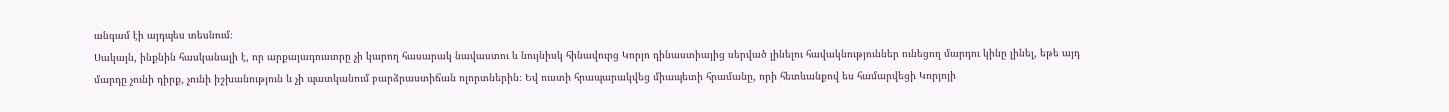անգամ էի այդպես տեսնում։
Սակայն, ինքնին հասկանալի է, որ արքայադուստրը չի կարող հասարակ նավաստու և նույնիսկ հինավուրց Կորյո դինաստիայից սերված լինելու հավակնություններ ունեցող մարդու կինը լինել, եթե այդ մարդը չունի դիրք, չունի իշխանություն և չի պատկանում բարձրաստիճան ոլորտներին։ Եվ ուստի հրապարակվեց միապետի հրամանը, որի հետևանքով ես համարվեցի Կորյոյի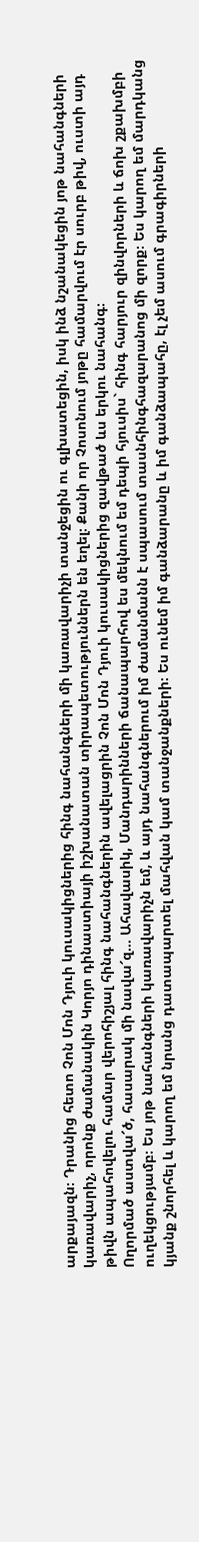արքայազն։ Դրանից հետո Չոն Մոն Դյուի կուսակիցներից հինգ նահանգների մի կառավարիչի տանջեցին ու գլխատեցին, իսկ ինձ նշանակեցին յոթ նահանգների կառավարիչ, որոնք ժամանակին Կորյո դինաստիայի իշխանատան տիրապետություններն են եղել։ Քանի որ Չոսոնում յոթը համարվում էր սուրբ թիվ, ուստի այդ թիվն ապահովելու համար վերոհիշյալ հինգ նահանգներին ավելացրին Չոն Մոն Դյուի կուսակիցներից զավթած ևս երկու նահանգ։
Ողորմած աստվա՜ծ, հասարակ մի նավա՜զ... Ահավասիկ, Մանդարինների ճանապարհով ես մեկնում եմ դեպի հյուսիս` հինգ հարյուր զինվորների և ճոխ շքախմբի ուղեկցությամբ։ Ես յոթ նահանգների կառավարիչն եմ, և այդ նահանգներում իմ ժամանմանն է սպասում տասնհինգհազարանոց մի զորք։ Ես կարող եմ մարդկանց կյանք շնորհել և կարող եմ նրանց դատապարտել մահվան կամ տանջանքների։ Ես ունեմ իմ գանձարանը և իմ գանձապահը, էլ չեմ ասում գրագիրների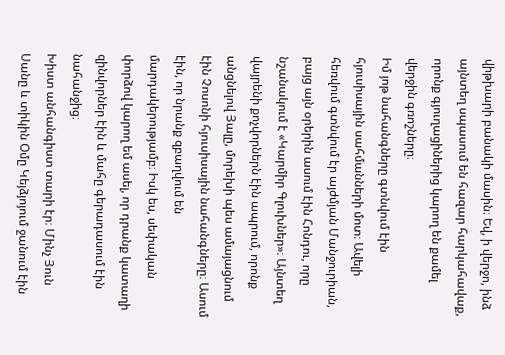վիթխարի բանակի մասին։ Եվ, ի վերջո, ինձ այնտեղ սպասում են հազար հարկահավաք, որոնք գյուղացիներից կարող են քամել վերջին գռոշները։
Իմ յոթ նահանգները գտնվում էին հյուսիսային սահմանների մոտ։ Ավելի հեռվում գտնվում էր այժմյան Մանջուրիան, բայց այն օրերին ասում էին Հոնդու, որը նշանակում է «Կարմիր Գլուխներ»։ Այնտեղ վայրենի քոչվորներն էին ապրում, որոնք անցնելով Յալը, մորեխի պես ամայացնում էին Չոսոնի հյուսիսային նահանգները։ Ասում էին, որ նրանք զբաղվում են մարդակերությամբ։ Իսկ ես, սեփական փորձով կարող եմ ասել, որ դրանք կատաղի զինվորներ էին և մահը գերադասում էին նահանջից։
Խիստ անհանգիստ տարի էր։ Մինչ Յուն Սանը և տիկին Օմը Կեյձյոյում ջանում էին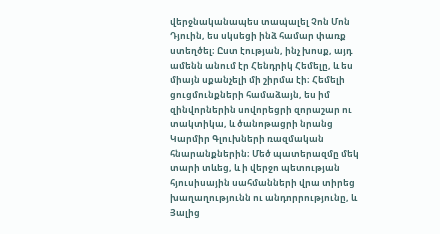վերջնականապես տապալել Չոն Մոն Դյուին, ես սկսեցի ինձ համար փառք ստեղծել։ Ըստ էության, ինչ խոսք, այդ ամենն անում էր Հենդրիկ Հեմելը, և ես միայն սքանչելի մի շիրմա էի։ Հեմելի ցուցմունքների համաձայն, ես իմ զինվորներին սովորեցրի զորաշար ու տակտիկա, և ծանոթացրի նրանց Կարմիր Գլուխների ռազմական հնարանքներին։ Մեծ պատերազմը մեկ տարի տևեց, և ի վերջո պետության հյուսիսային սահմանների վրա տիրեց խաղաղությունն ու անդորրությունը, և Յալից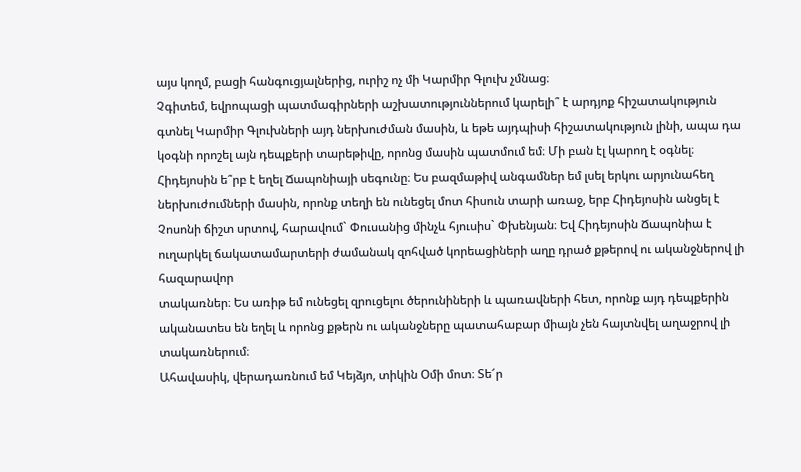այս կողմ, բացի հանգուցյալներից, ուրիշ ոչ մի Կարմիր Գլուխ չմնաց։
Չգիտեմ, եվրոպացի պատմագիրների աշխատություններում կարելի՞ է արդյոք հիշատակություն գտնել Կարմիր Գլուխների այդ ներխուժման մասին, և եթե այդպիսի հիշատակություն լինի, ապա դա կօգնի որոշել այն դեպքերի տարեթիվը, որոնց մասին պատմում եմ։ Մի բան էլ կարող է օգնել։ Հիդեյոսին ե՞րբ է եղել Ճապոնիայի սեգունը։ Ես բազմաթիվ անգամներ եմ լսել երկու արյունահեղ ներխուժումների մասին, որոնք տեղի են ունեցել մոտ հիսուն տարի առաջ, երբ Հիդեյոսին անցել է Չոսոնի ճիշտ սրտով, հարավում` Փուսանից մինչև հյուսիս` Փխենյան։ Եվ Հիդեյոսին Ճապոնիա է ուղարկել ճակատամարտերի ժամանակ զոհված կորեացիների աղը դրած քթերով ու ականջներով լի հազարավոր
տակառներ։ Ես առիթ եմ ունեցել զրուցելու ծերունիների և պառավների հետ, որոնք այդ դեպքերին ականատես են եղել և որոնց քթերն ու ականջները պատահաբար միայն չեն հայտնվել աղաջրով լի տակառներում։
Ահավասիկ, վերադառնում եմ Կեյձյո, տիկին Օմի մոտ։ Տե՜ր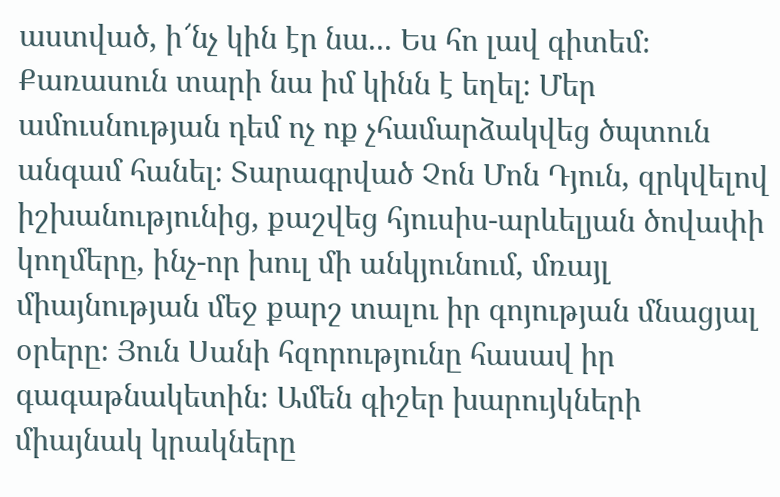աստված, ի՜նչ կին էր նա... Ես հո լավ գիտեմ։ Քառասուն տարի նա իմ կինն է եղել։ Մեր ամուսնության դեմ ոչ ոք չհամարձակվեց ծպտուն անգամ հանել։ Տարագրված Չոն Մոն Դյուն, զրկվելով իշխանությունից, քաշվեց հյուսիս-արևելյան ծովափի կողմերը, ինչ-որ խուլ մի անկյունում, մռայլ միայնության մեջ քարշ տալու իր գոյության մնացյալ օրերը։ Յուն Սանի հզորությունը հասավ իր գագաթնակետին։ Ամեն գիշեր խարույկների միայնակ կրակները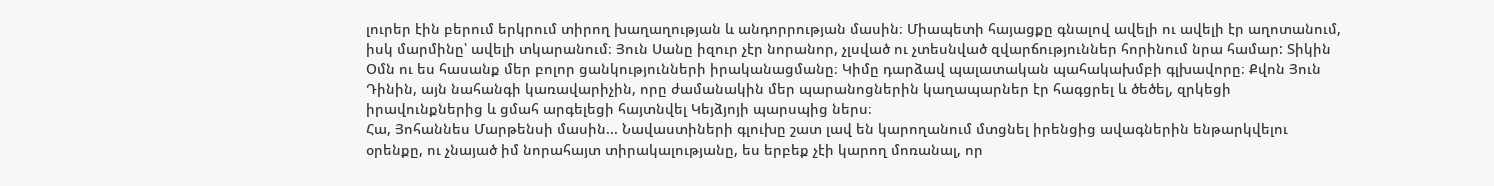լուրեր էին բերում երկրում տիրող խաղաղության և անդորրության մասին։ Միապետի հայացքը գնալով ավելի ու ավելի էր աղոտանում, իսկ մարմինը՝ ավելի տկարանում։ Յուն Սանը իզուր չէր նորանոր, չլսված ու չտեսնված զվարճություններ հորինում նրա համար: Տիկին Օմն ու ես հասանք մեր բոլոր ցանկությունների իրականացմանը։ Կիմը դարձավ պալատական պահակախմբի գլխավորը։ Քվոն Յուն Դինին, այն նահանգի կառավարիչին, որը ժամանակին մեր պարանոցներին կաղապարներ էր հագցրել և ծեծել, զրկեցի իրավունքներից և ցմահ արգելեցի հայտնվել Կեյձյոյի պարսպից ներս։
Հա, Յոհաննես Մարթենսի մասին... Նավաստիների գլուխը շատ լավ են կարողանում մտցնել իրենցից ավագներին ենթարկվելու օրենքը, ու չնայած իմ նորահայտ տիրակալությանը, ես երբեք չէի կարող մոռանալ, որ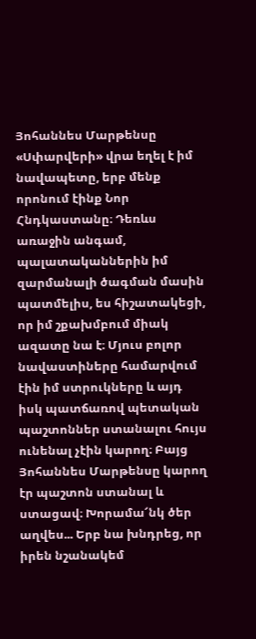Յոհաննես Մարթենսը «Սփարվերի» վրա եղել է իմ նավապետը, երբ մենք որոնում էինք Նոր Հնդկաստանը։ Դեռևս առաջին անգամ, պալատականներին իմ զարմանալի ծագման մասին պատմելիս, ես հիշատակեցի, որ իմ շքախմբում միակ ազատը նա է։ Մյուս բոլոր նավաստիները համարվում էին իմ ստրուկները և այդ իսկ պատճառով պետական պաշտոններ ստանալու հույս ունենալ չէին կարող։ Բայց Յոհաննես Մարթենսը կարող էր պաշտոն ստանալ և ստացավ։ Խորամա՜նկ ծեր աղվես... Երբ նա խնդրեց, որ իրեն նշանակեմ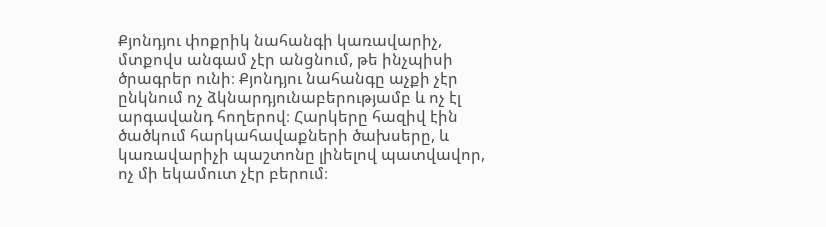Քյոնդյու փոքրիկ նահանգի կառավարիչ, մտքովս անգամ չէր անցնում, թե ինչպիսի ծրագրեր ունի։ Քյոնդյու նահանգը աչքի չէր ընկնում ոչ ձկնարդյունաբերությամբ և ոչ էլ արգավանդ հողերով։ Հարկերը հազիվ էին ծածկում հարկահավաքների ծախսերը, և կառավարիչի պաշտոնը լինելով պատվավոր, ոչ մի եկամուտ չէր բերում։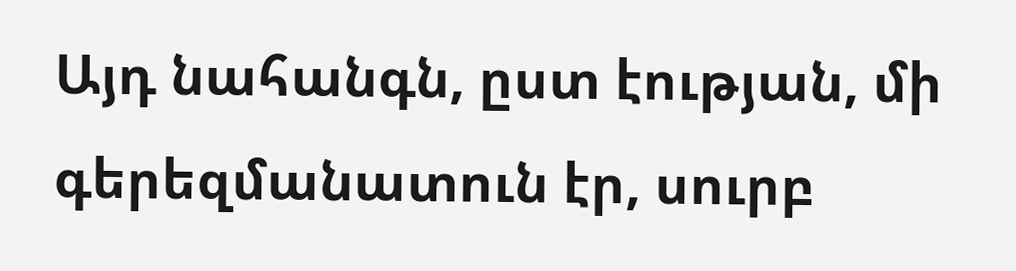Այդ նահանգն, ըստ էության, մի գերեզմանատուն էր, սուրբ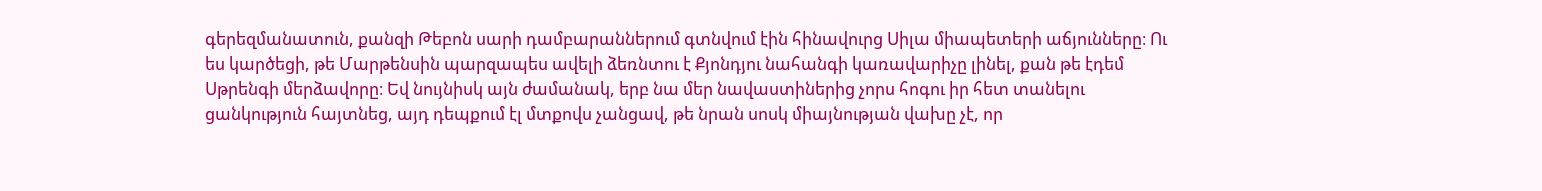գերեզմանատուն, քանզի Թեբոն սարի դամբարաններում գտնվում էին հինավուրց Սիլա միապետերի աճյունները։ Ու ես կարծեցի, թե Մարթենսին պարզապես ավելի ձեռնտու է Քյոնդյու նահանգի կառավարիչը լինել, քան թե էդեմ Սթրենգի մերձավորը։ Եվ նույնիսկ այն ժամանակ, երբ նա մեր նավաստիներից չորս հոգու իր հետ տանելու ցանկություն հայտնեց, այդ դեպքում էլ մտքովս չանցավ, թե նրան սոսկ միայնության վախը չէ, որ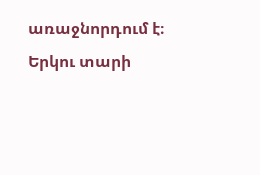առաջնորդում է։
Երկու տարի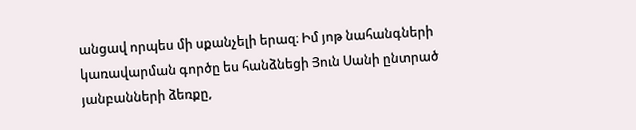անցավ որպես մի սքանչելի երազ։ Իմ յոթ նահանգների կառավարման գործը ես հանձնեցի Յուն Սանի ընտրած յանբանների ձեռքը,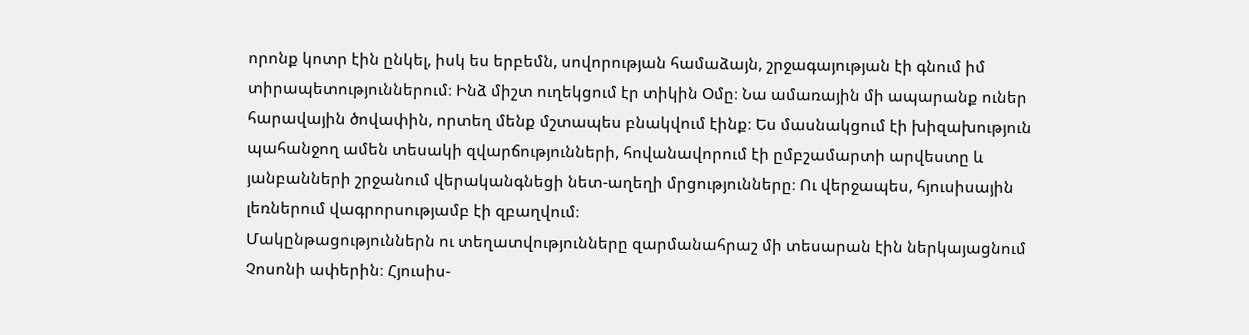որոնք կոտր էին ընկել, իսկ ես երբեմն, սովորության համաձայն, շրջագայության էի գնում իմ տիրապետություններում։ Ինձ միշտ ուղեկցում էր տիկին Օմը։ Նա ամառային մի ապարանք ուներ հարավային ծովափին, որտեղ մենք մշտապես բնակվում էինք։ Ես մասնակցում էի խիզախություն պահանջող ամեն տեսակի զվարճությունների, հովանավորում էի ըմբշամարտի արվեստը և յանբանների շրջանում վերականգնեցի նետ-աղեղի մրցությունները։ Ու վերջապես, հյուսիսային լեռներում վագրորսությամբ էի զբաղվում։
Մակընթացություններն ու տեղատվությունները զարմանահրաշ մի տեսարան էին ներկայացնում Չոսոնի ափերին։ Հյուսիս-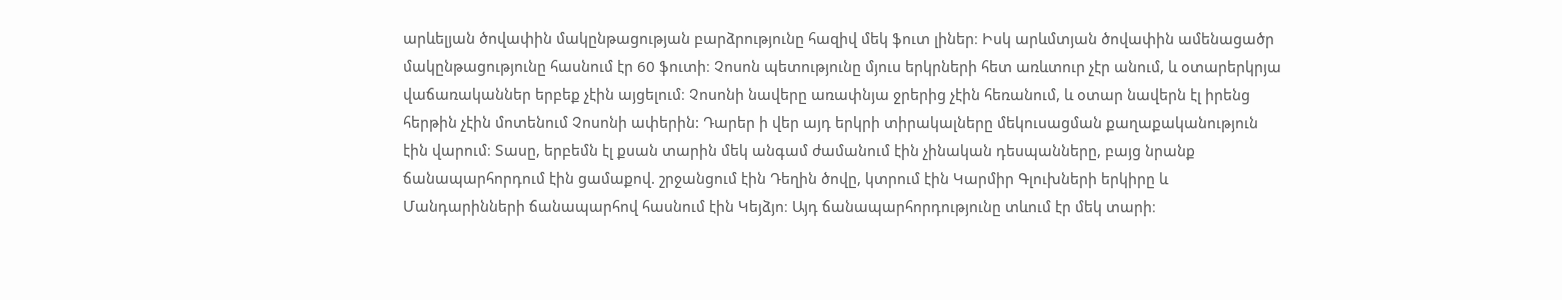արևելյան ծովափին մակընթացության բարձրությունը հազիվ մեկ ֆուտ լիներ։ Իսկ արևմտյան ծովափին ամենացածր մակընթացությունը հասնում էր 60 ֆուտի։ Չոսոն պետությունը մյուս երկրների հետ առևտուր չէր անում, և օտարերկրյա վաճառականներ երբեք չէին այցելում։ Չոսոնի նավերը առափնյա ջրերից չէին հեռանում, և օտար նավերն էլ իրենց հերթին չէին մոտենում Չոսոնի ափերին: Դարեր ի վեր այդ երկրի տիրակալները մեկուսացման քաղաքականություն
էին վարում։ Տասը, երբեմն էլ քսան տարին մեկ անգամ ժամանում էին չինական դեսպանները, բայց նրանք ճանապարհորդում էին ցամաքով. շրջանցում էին Դեղին ծովը, կտրում էին Կարմիր Գլուխների երկիրը և Մանդարինների ճանապարհով հասնում էին Կեյձյո։ Այդ ճանապարհորդությունը տևում էր մեկ տարի։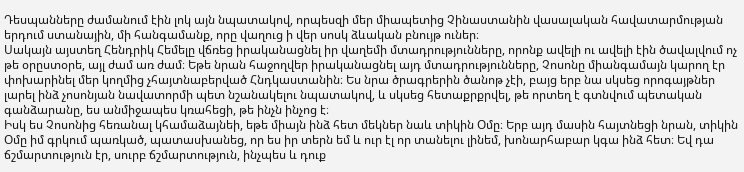Դեսպանները ժամանում էին լոկ այն նպատակով, որպեսզի մեր միապետից Չինաստանին վասալական հավատարմության երդում ստանային, մի հանգամանք, որը վաղուց ի վեր սոսկ ձևական բնույթ ուներ։
Սակայն այստեղ Հենդրիկ Հեմելը վճռեց իրականացնել իր վաղեմի մտադրությունները, որոնք ավելի ու ավելի էին ծավալվում ոչ թե օրըստօրե, այլ ժամ առ ժամ։ Եթե նրան հաջողվեր իրականացնել այդ մտադրությունները, Չոսոնը միանգամայն կարող էր փոխարինել մեր կողմից չհայտնաբերված Հնդկաստանին։ Ես նրա ծրագրերին ծանոթ չէի, բայց երբ նա սկսեց որոգայթներ լարել ինձ չոսոնյան նավատորմի պետ նշանակելու նպատակով, և սկսեց հետաքրքրվել, թե որտեղ է գտնվում պետական գանձարանը, ես անմիջապես կռահեցի, թե ինչն ինչոց է։
Իսկ ես Չոսոնից հեռանալ կհամաձայնեի, եթե միայն ինձ հետ մեկներ նաև տիկին Օմը։ Երբ այդ մասին հայտնեցի նրան, տիկին Օմը իմ գրկում պառկած, պատասխանեց, որ ես իր տերն եմ և ուր էլ որ տանելու լինեմ, խոնարհաբար կգա ինձ հետ։ Եվ դա ճշմարտություն էր, սուրբ ճշմարտություն, ինչպես և դուք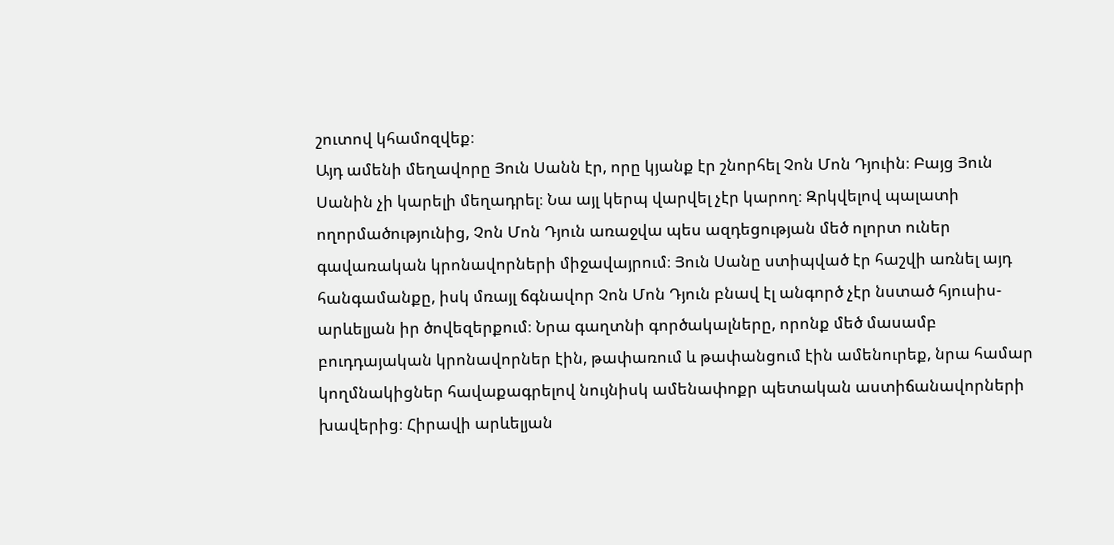շուտով կհամոզվեք։
Այդ ամենի մեղավորը Յուն Սանն էր, որը կյանք էր շնորհել Չոն Մոն Դյուին։ Բայց Յուն Սանին չի կարելի մեղադրել։ Նա այլ կերպ վարվել չէր կարող։ Զրկվելով պալատի ողորմածությունից, Չոն Մոն Դյուն առաջվա պես ազդեցության մեծ ոլորտ ուներ գավառական կրոնավորների միջավայրում։ Յուն Սանը ստիպված էր հաշվի առնել այդ հանգամանքը, իսկ մռայլ ճգնավոր Չոն Մոն Դյուն բնավ էլ անգործ չէր նստած հյուսիս-արևելյան իր ծովեզերքում։ Նրա գաղտնի գործակալները, որոնք մեծ մասամբ բուդդայական կրոնավորներ էին, թափառում և թափանցում էին ամենուրեք, նրա համար կողմնակիցներ հավաքագրելով նույնիսկ ամենափոքր պետական աստիճանավորների խավերից։ Հիրավի արևելյան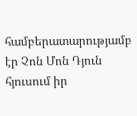համբերատարությամբ էր Չոն Մոն Դյուն հյուսում իր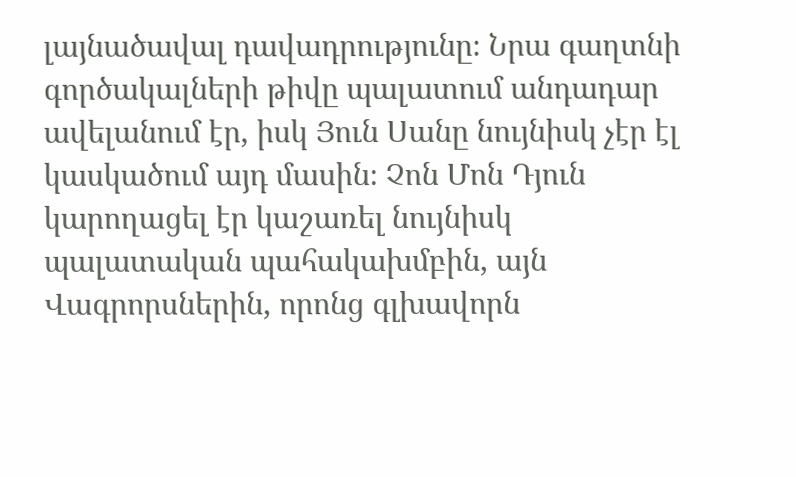լայնածավալ դավադրությունը։ Նրա գաղտնի գործակալների թիվը պալատում անդադար ավելանում էր, իսկ Յուն Սանը նույնիսկ չէր էլ կասկածում այդ մասին։ Չոն Մոն Դյուն կարողացել էր կաշառել նույնիսկ պալատական պահակախմբին, այն Վագրորսներին, որոնց գլխավորն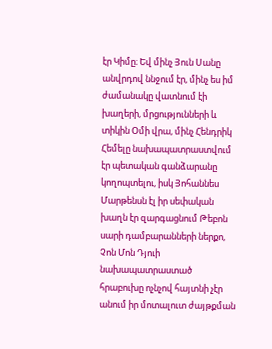էր Կիմը։ Եվ մինչ Յուն Սանը անվրդով ննջում էր, մինչ ես իմ ժամանակը վատնում էի խաղերի, մրցությունների և տիկին Օմի վրա, մինչ Հենդրիկ Հեմելը նախապատրաստվում էր պետական գանձարանը կողոպտելու, իսկ Յոհաննես Մարթենսն էլ իր սեփական խաղն էր զարգացնում Թեբոն սարի դամբարանների ներքո, Չոն Մոն Դյուի նախապատրաստած հրաբուխը ոչնչով հայտնի չէր անում իր մոտալուտ ժայթքման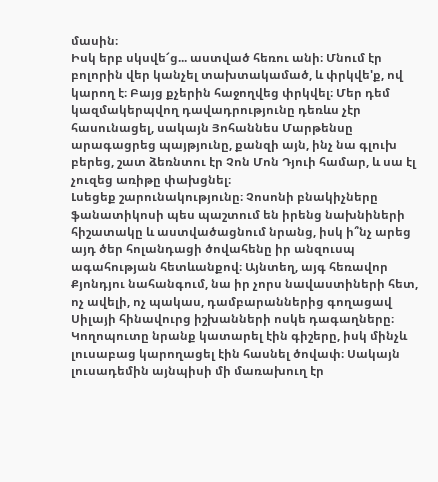մասին։
Իսկ երբ սկսվե՜ց... աստված հեռու անի։ Մնում էր բոլորին վեր կանչել տախտակամած, և փրկվե'ք, ով կարող է։ Բայց քչերին հաջողվեց փրկվել։ Մեր դեմ կազմակերպվող դավադրությունը դեռևս չէր հասունացել, սակայն Յոհաննես Մարթենսը արագացրեց պայթյունը, քանզի այն, ինչ նա գլուխ բերեց, շատ ձեռնտու էր Չոն Մոն Դյուի համար, և սա էլ չուզեց առիթը փախցնել։
Լսեցեք շարունակությունը։ Չոսոնի բնակիչները ֆանատիկոսի պես պաշտում են իրենց նախնիների հիշատակը և աստվածացնում նրանց, իսկ ի՞նչ արեց այդ ծեր հոլանդացի ծովահենը իր անզուսպ ագահության հետևանքով։ Այնտեղ, այգ հեռավոր Քյոնդյու նահանգում, նա իր չորս նավաստիների հետ, ոչ ավելի, ոչ պակաս, դամբարաններից գողացավ Սիլայի հինավուրց իշխանների ոսկե դագաղները։ Կողոպուտը նրանք կատարել էին գիշերը, իսկ մինչև լուսաբաց կարողացել էին հասնել ծովափ։ Սակայն լուսադեմին այնպիսի մի մառախուղ էր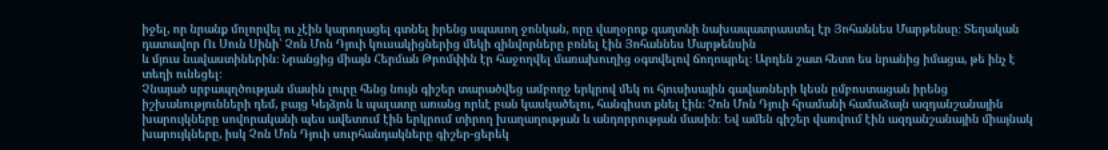իջել, որ նրանք մոլորվել ու չէին կարողացել գտնել իրենց սպասող ջոնկան, որը վաղօրոք գաղտնի նախապատրաստել էր Յոհաննես Մարթենսը։ Տեղական դատավոր Ու Սուն Սինի՝ Չոն Մոն Դյուի կուսակիցներից մեկի զինվորները բռնել էին Յոհաննես Մարթենսին
և մյուս նավաստիներին։ Նրանցից միայն Հերման Թրոմփին էր հաջողվել մառախուղից օգտվելով ճողոպրել։ Արդեն շատ հետո ես նրանից իմացա, թե ինչ է տեղի ունեցել։
Չնայած սրբապղծության մասին լուրը հենց նույն գիշեր տարածվեց ամբողջ երկրով մեկ ու հյուսիսային գավառների կեսն ըմբոստացան իրենց իշխանությունների դեմ, բայց Կեյձյոն և պալատը առանց որևէ բան կասկածելու, հանգիստ քնել էին։ Չոն Մոն Դյուի հրամանի համաձայն ազդանշանային խարույկները սովորականի պես ավետում էին երկրում տիրող խաղաղության և անդորրության մասին։ Եվ ամեն գիշեր վառվում էին ազդանշանային միայնակ խարույկները, իսկ Չոն Մոն Դյուի սուրհանդակները գիշեր-ցերեկ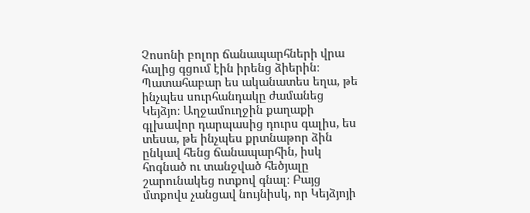Չոսոնի բոլոր ճանապարհների վրա հալից գցում էին իրենց ձիերին։ Պատահաբար ես ականատես եղա, թե ինչպես սուրհանդակը ժամանեց Կեյձյո։ Աղջամուղջին քաղաքի գլխավոր դարպասից դուրս գալիս, ես տեսա, թե ինչպես քրտնաթոր ձին ընկավ հենց ճանապարհին, իսկ հոգնած ու տանջված հեծյալը շարունակեց ոտքով գնալ։ Բայց մտքովս չանցավ նույնիսկ, որ Կեյձյոյի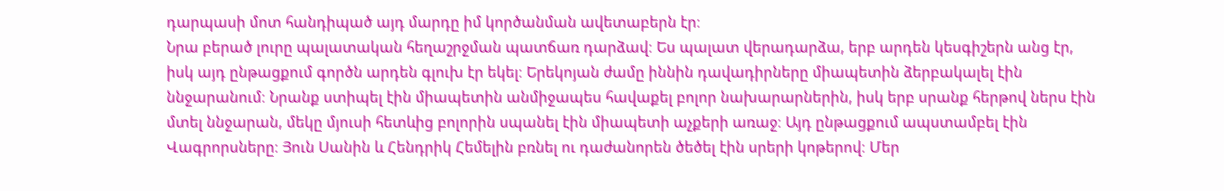դարպասի մոտ հանդիպած այդ մարդը իմ կործանման ավետաբերն էր։
Նրա բերած լուրը պալատական հեղաշրջման պատճառ դարձավ։ Ես պալատ վերադարձա, երբ արդեն կեսգիշերն անց էր, իսկ այդ ընթացքում գործն արդեն գլուխ էր եկել։ Երեկոյան ժամը իննին դավադիրները միապետին ձերբակալել էին ննջարանում։ Նրանք ստիպել էին միապետին անմիջապես հավաքել բոլոր նախարարներին, իսկ երբ սրանք հերթով ներս էին մտել ննջարան, մեկը մյուսի հետևից բոլորին սպանել էին միապետի աչքերի առաջ։ Այդ ընթացքում ապստամբել էին Վագրորսները։ Յուն Սանին և Հենդրիկ Հեմելին բռնել ու դաժանորեն ծեծել էին սրերի կոթերով։ Մեր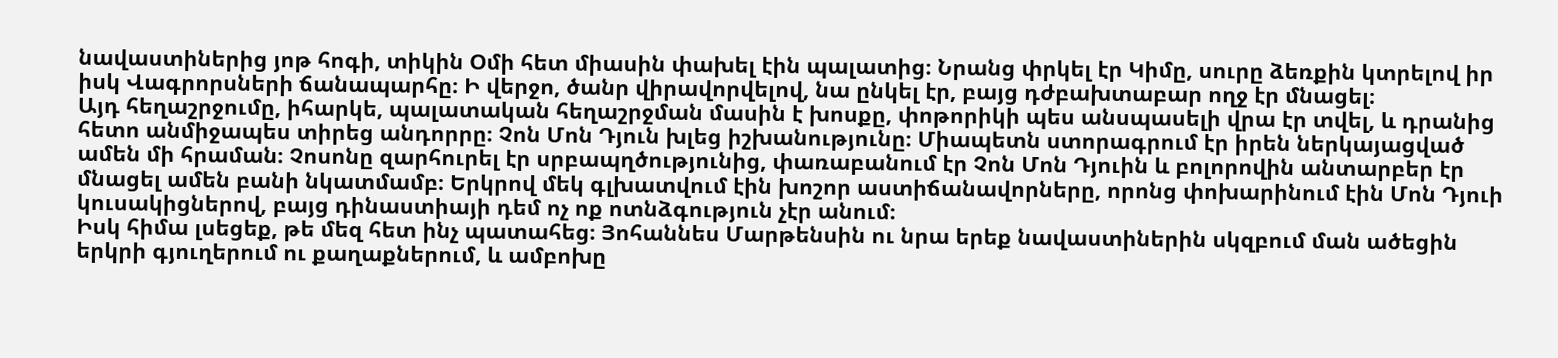նավաստիներից յոթ հոգի, տիկին Օմի հետ միասին փախել էին պալատից։ Նրանց փրկել էր Կիմը, սուրը ձեռքին կտրելով իր իսկ Վագրորսների ճանապարհը։ Ի վերջո, ծանր վիրավորվելով, նա ընկել էր, բայց դժբախտաբար ողջ էր մնացել։
Այդ հեղաշրջումը, իհարկե, պալատական հեղաշրջման մասին է խոսքը, փոթորիկի պես անսպասելի վրա էր տվել, և դրանից հետո անմիջապես տիրեց անդորրը։ Չոն Մոն Դյուն խլեց իշխանությունը։ Միապետն ստորագրում էր իրեն ներկայացված ամեն մի հրաման։ Չոսոնը զարհուրել էր սրբապղծությունից, փառաբանում էր Չոն Մոն Դյուին և բոլորովին անտարբեր էր մնացել ամեն բանի նկատմամբ։ Երկրով մեկ գլխատվում էին խոշոր աստիճանավորները, որոնց փոխարինում էին Մոն Դյուի կուսակիցներով, բայց դինաստիայի դեմ ոչ ոք ոտնձգություն չէր անում։
Իսկ հիմա լսեցեք, թե մեզ հետ ինչ պատահեց։ Յոհաննես Մարթենսին ու նրա երեք նավաստիներին սկզբում ման ածեցին երկրի գյուղերում ու քաղաքներում, և ամբոխը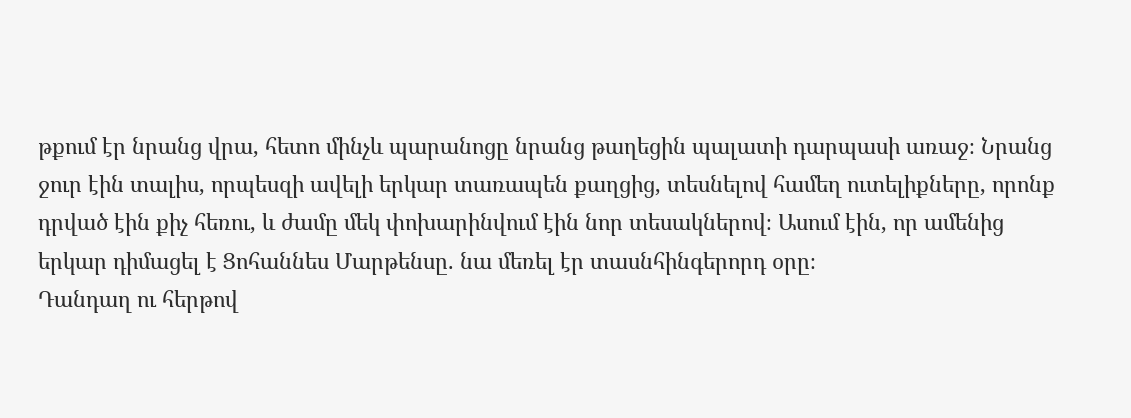թքում էր նրանց վրա, հետո մինչև պարանոցը նրանց թաղեցին պալատի դարպասի առաջ։ Նրանց ջուր էին տալիս, որպեսզի ավելի երկար տառապեն քաղցից, տեսնելով համեղ ուտելիքները, որոնք դրված էին քիչ հեռու, և ժամը մեկ փոխարինվում էին նոր տեսակներով։ Ասում էին, որ ամենից երկար դիմացել է Ցոհաննես Մարթենսը. նա մեռել էր տասնհինգերորդ օրը։
Դանդաղ ու հերթով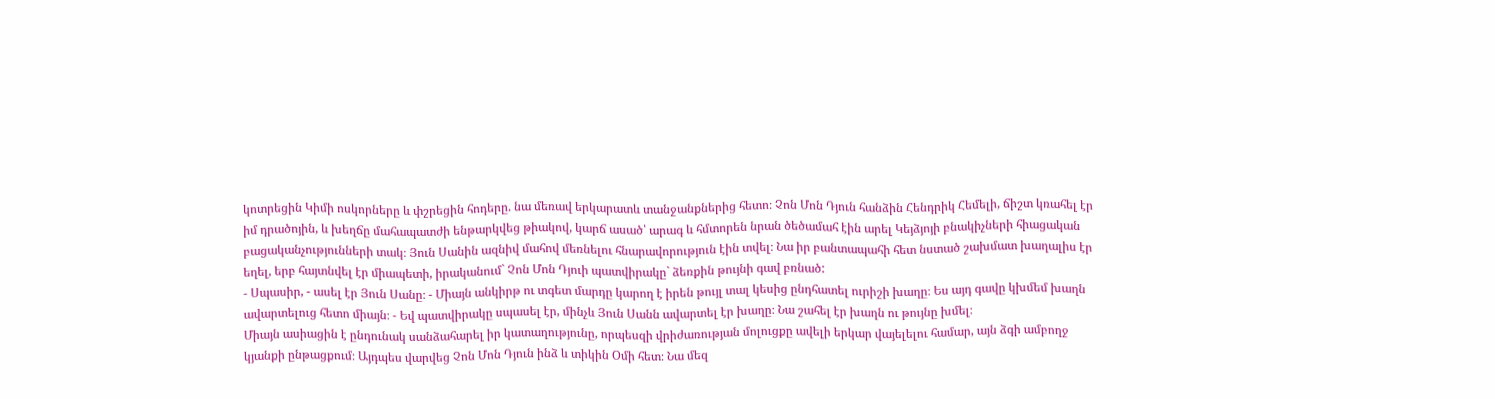կոտրեցին Կիմի ոսկորները և փշրեցին հոդերը. նա մեռավ երկարատև տանջանքներից հետո։ Չոն Մոն Դյուն հանձին Հենդրիկ Հեմելի, ճիշտ կռահել էր իմ դրածոյին, և խեղճը մահապատժի ենթարկվեց թիակով, կարճ ասած՝ արագ և հմտորեն նրան ծեծամահ էին արել Կեյձյոյի բնակիչների հիացական բացականչությունների տակ։ Յուն Սանին ազնիվ մահով մեռնելու հնարավորություն էին տվել։ Նա իր բանտապահի հետ նստած շախմատ խաղալիս էր եղել, երբ հայտնվել էր միապետի, իրականում` Չոն Մոն Դյուի պատվիրակը` ձեռքին թույնի գավ բռնած:
- Սպասիր, - ասել էր Յուն Սանը։ - Միայն անկիրթ ու տգետ մարդը կարող է իրեն թույլ տալ կեսից ընդհատել ուրիշի խաղը։ Ես այդ գավը կխմեմ խաղն ավարտելուց հետո միայն։ - Եվ պատվիրակը սպասել էր, մինչև Յուն Սանն ավարտել էր խաղը։ Նա շահել էր խաղն ու թույնը խմել։
Միայն ասիացին է ընդունակ սանձահարել իր կատաղությունը, որպեսզի վրիժառության մոլուցքը ավելի երկար վայելելու համար, այն ձգի ամբողջ կյանքի ընթացքում։ Այդպես վարվեց Չոն Մոն Դյուն ինձ և տիկին Օմի հետ։ Նա մեզ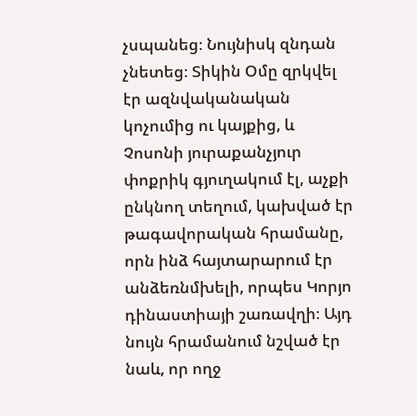չսպանեց։ Նույնիսկ զնդան չնետեց։ Տիկին Օմը զրկվել էր ազնվականական կոչումից ու կայքից, և Չոսոնի յուրաքանչյուր փոքրիկ գյուղակում էլ, աչքի ընկնող տեղում, կախված էր թագավորական հրամանը, որն ինձ հայտարարում էր անձեռնմխելի, որպես Կորյո դինաստիայի շառավղի։ Այդ նույն հրամանում նշված էր նաև, որ ողջ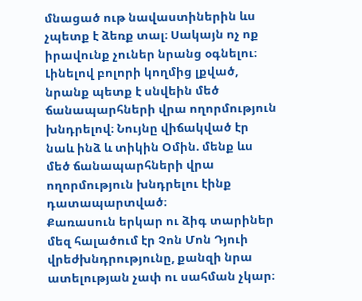մնացած ութ նավաստիներին ևս չպետք է ձեռք տալ։ Սակայն ոչ ոք իրավունք չուներ նրանց օգնելու։ Լինելով բոլորի կողմից լքված, նրանք պետք է սնվեին մեծ ճանապարհների վրա ողորմություն խնդրելով։ Նույնը վիճակված էր նաև ինձ և տիկին Օմին. մենք ևս մեծ ճանապարհների վրա ողորմություն խնդրելու էինք դատապարտված։
Քառասուն երկար ու ձիգ տարիներ մեզ հալածում էր Չոն Մոն Դյուի վրեժխնդրությունը, քանզի նրա ատելության չափ ու սահման չկար։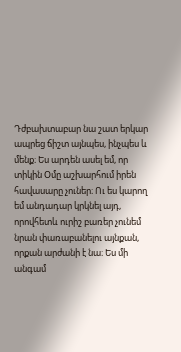Դժբախտաբար նա շատ երկար ապրեց ճիշտ այնպես, ինչպես և մենք։ Ես արդեն ասել եմ, որ տիկին Օմը աշխարհում իրեն հավասարը չուներ։ Ու ես կարող եմ անդադար կրկնել այդ, որովհետև ուրիշ բառեր չունեմ նրան փառաբանելու այնքան, որքան արժանի է նա։ Ես մի անգամ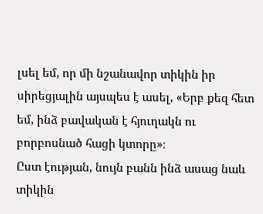լսել եմ, որ մի նշանավոր տիկին իր սիրեցյալին այսպես է ասել, «Երբ քեզ հետ եմ, ինձ բավական է հյուղակն ու բորբոսնած հացի կտորը»։
Ըստ էության, նույն բանն ինձ ասաց նաև տիկին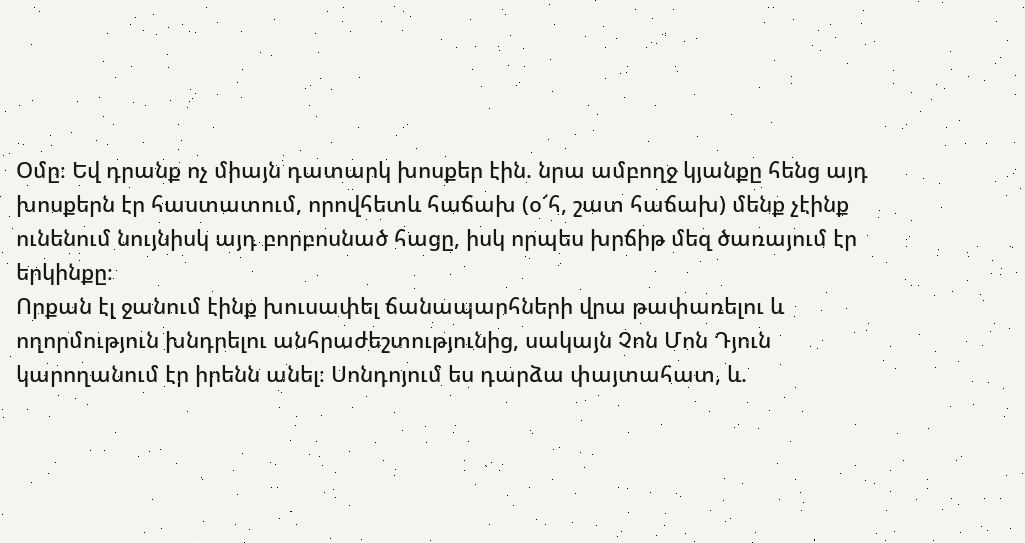Օմը։ Եվ դրանք ոչ միայն դատարկ խոսքեր էին. նրա ամբողջ կյանքը հենց այդ խոսքերն էր հաստատում, որովհետև հաճախ (օ՜հ, շատ հաճախ) մենք չէինք ունենում նույնիսկ այդ բորբոսնած հացը, իսկ որպես խրճիթ մեզ ծառայում էր երկինքը։
Որքան էլ ջանում էինք խուսափել ճանապարհների վրա թափառելու և ողորմություն խնդրելու անհրաժեշտությունից, սակայն Չոն Մոն Դյուն կարողանում էր իրենն անել։ Սոնդոյում ես դարձա փայտահատ, և.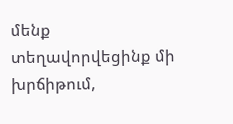մենք տեղավորվեցինք մի խրճիթում,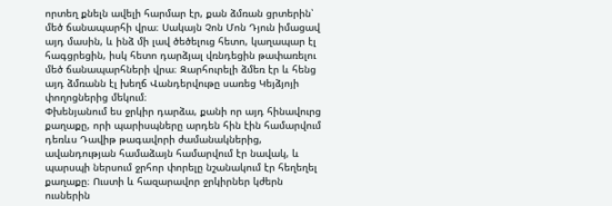որտեղ քնելն ավելի հարմար էր, քան ձմռան ցրտերին՝ մեծ ճանապարհի վրա։ Սակայն Չոն Մոն Դյուն իմացավ այդ մասին, և ինձ մի լավ ծեծելուց հետո, կաղապար էլ հագցրեցին, իսկ հետո դարձյալ վռնդեցին թափառելու մեծ ճանապարհների վրա։ Զարհուրելի ձմեռ էր և հենց այդ ձմռանն էլ խեղճ Վանդերվութը սառեց Կեյձյոյի փողոցներից մեկում։
Փխենյանում ես ջրկիր դարձա, քանի որ այդ հինավուրց քաղաքը, որի պարիսպները արդեն հին էին համարվում դեռևս Դավիթ թագավորի ժամանակներից, ավանդության համաձայն համարվում էր նավակ, և պարսպի ներսում ջրհոր փորելը նշանակում էր հեղեղել քաղաքը։ Ուստի և հազարավոր ջրկիրներ կժերն ուսներին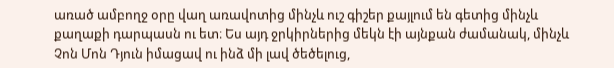առած ամբողջ օրը վաղ առավոտից մինչև ուշ գիշեր քայլում են գետից մինչև քաղաքի դարպասն ու ետ։ Ես այդ ջրկիրներից մեկն էի այնքան ժամանակ, մինչև Չոն Մոն Դյուն իմացավ ու ինձ մի լավ ծեծելուց,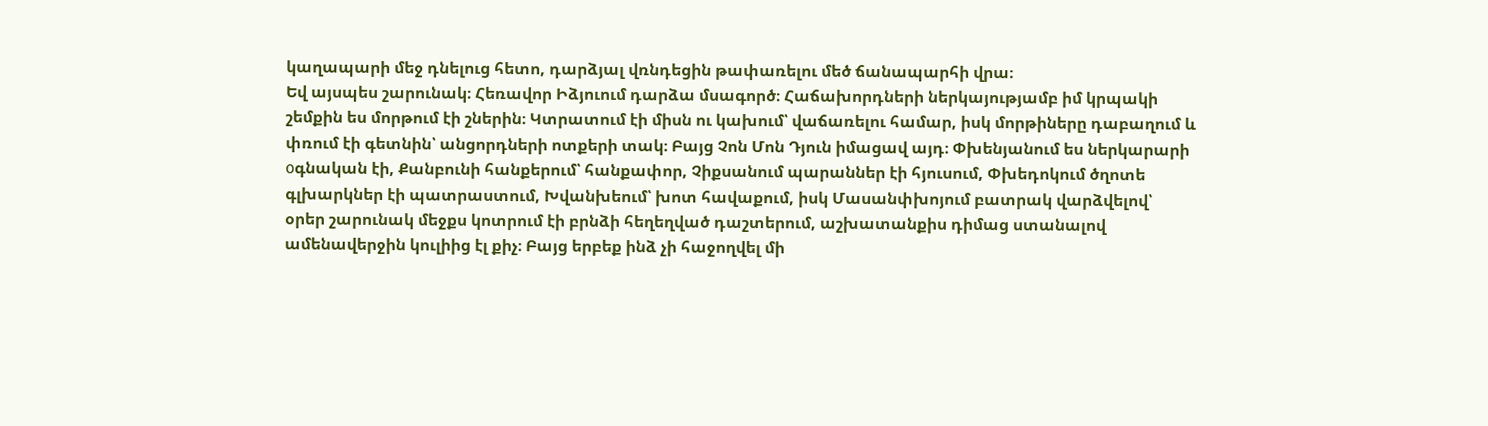կաղապարի մեջ դնելուց հետո, դարձյալ վռնդեցին թափառելու մեծ ճանապարհի վրա։
Եվ այսպես շարունակ։ Հեռավոր Իձյուում դարձա մսագործ։ Հաճախորդների ներկայությամբ իմ կրպակի շեմքին ես մորթում էի շներին։ Կտրատում էի միսն ու կախում՝ վաճառելու համար, իսկ մորթիները դաբաղում և փռում էի գետնին՝ անցորդների ոտքերի տակ։ Բայց Չոն Մոն Դյուն իմացավ այդ։ Փխենյանում ես ներկարարի оգնական էի, Քանբունի հանքերում՝ հանքափոր, Չիքսանում պարաններ էի հյուսում, Փխեդոկում ծղոտե գլխարկներ էի պատրաստում, Խվանխեում՝ խոտ հավաքում, իսկ Մասանփխոյում բատրակ վարձվելով՝ օրեր շարունակ մեջքս կոտրում էի բրնձի հեղեղված դաշտերում, աշխատանքիս դիմաց ստանալով ամենավերջին կուլիից էլ քիչ։ Բայց երբեք ինձ չի հաջողվել մի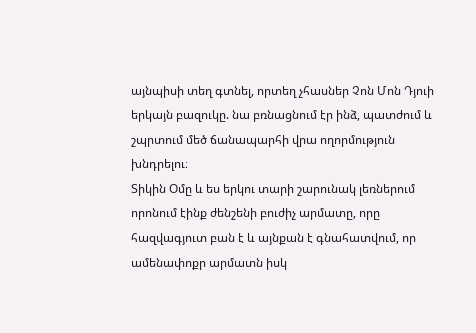այնպիսի տեղ գտնել, որտեղ չհասներ Չոն Մոն Դյուի երկայն բազուկը. նա բռնացնում էր ինձ, պատժում և շպրտում մեծ ճանապարհի վրա ողորմություն խնդրելու։
Տիկին Օմը և ես երկու տարի շարունակ լեռներում որոնում էինք ժենշենի բուժիչ արմատը, որը հազվագյուտ բան է և այնքան է գնահատվում, որ ամենափոքր արմատն իսկ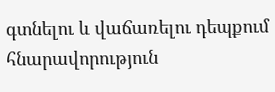գտնելու և վաճառելու դեպքում հնարավորություն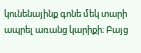կունենայինք գոնե մեկ տարի ապրել առանց կարիքի։ Բայց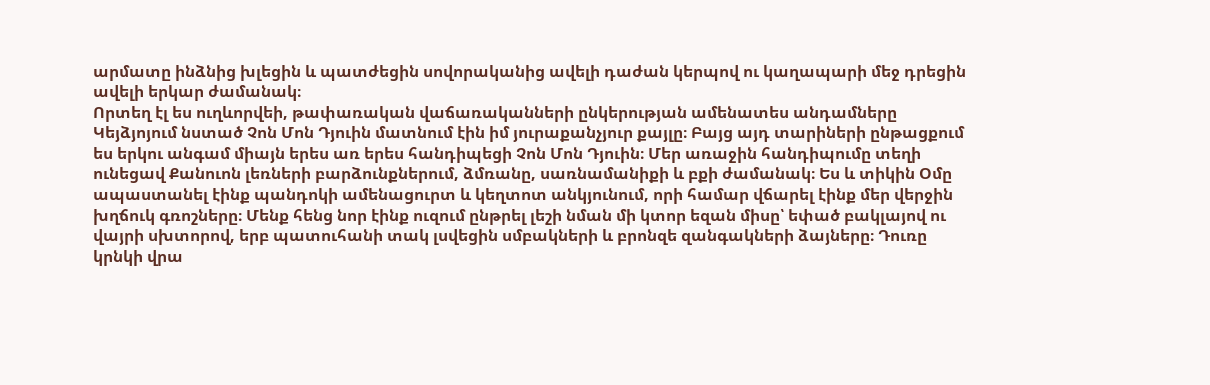արմատը ինձնից խլեցին և պատժեցին սովորականից ավելի դաժան կերպով ու կաղապարի մեջ դրեցին ավելի երկար ժամանակ։
Որտեղ էլ ես ուղևորվեի, թափառական վաճառականների ընկերության ամենատես անդամները Կեյձյոյում նստած Չոն Մոն Դյուին մատնում էին իմ յուրաքանչյուր քայլը։ Բայց այդ տարիների ընթացքում ես երկու անգամ միայն երես առ երես հանդիպեցի Չոն Մոն Դյուին։ Մեր առաջին հանդիպումը տեղի ունեցավ Քանուոն լեռների բարձունքներում, ձմռանը, սառնամանիքի և բքի ժամանակ։ Ես և տիկին Օմը ապաստանել էինք պանդոկի ամենացուրտ և կեղտոտ անկյունում, որի համար վճարել էինք մեր վերջին խղճուկ գռոշները։ Մենք հենց նոր էինք ուզում ընթրել լեշի նման մի կտոր եզան միսը՝ եփած բակլայով ու վայրի սխտորով, երբ պատուհանի տակ լսվեցին սմբակների և բրոնզե զանգակների ձայները։ Դուռը կրնկի վրա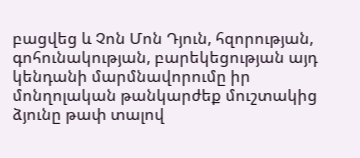բացվեց և Չոն Մոն Դյուն, հզորության, գոհունակության, բարեկեցության այդ կենդանի մարմնավորումը իր մոնղոլական թանկարժեք մուշտակից ձյունը թափ տալով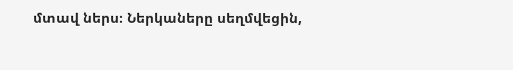մտավ ներս։ Ներկաները սեղմվեցին,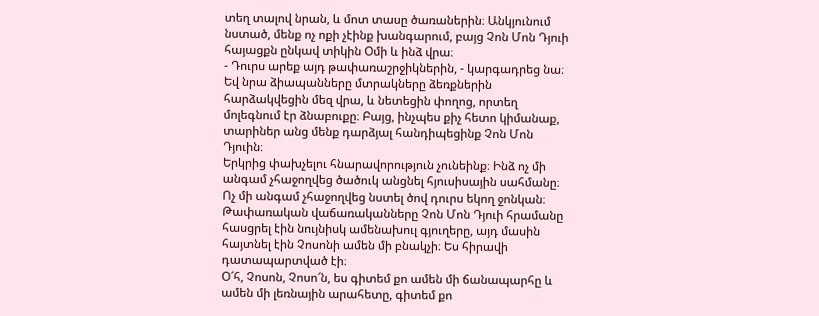տեղ տալով նրան, և մոտ տասը ծառաներին։ Անկյունում նստած, մենք ոչ ոքի չէինք խանգարում, բայց Չոն Մոն Դյուի հայացքն ընկավ տիկին Օմի և ինձ վրա։
- Դուրս արեք այդ թափառաշրջիկներին, - կարգադրեց նա։
Եվ նրա ձիապանները մտրակները ձեռքներին հարձակվեցին մեզ վրա, և նետեցին փողոց, որտեղ մոլեգնում էր ձնաբուքը։ Բայց, ինչպես քիչ հետո կիմանաք, տարիներ անց մենք դարձյալ հանդիպեցինք Չոն Մոն Դյուին։
Երկրից փախչելու հնարավորություն չունեինք։ Ինձ ոչ մի անգամ չհաջողվեց ծածուկ անցնել հյուսիսային սահմանը։ Ոչ մի անգամ չհաջողվեց նստել ծով դուրս եկող ջոնկան։ Թափառական վաճառականները Չոն Մոն Դյուի հրամանը հասցրել էին նույնիսկ ամենախուլ գյուղերը, այդ մասին հայտնել էին Չոսոնի ամեն մի բնակչի։ Ես հիրավի դատապարտված էի։
Օ՜հ, Չոսոն, Չոսո՜ն, ես գիտեմ քո ամեն մի ճանապարհը և ամեն մի լեռնային արահետը, գիտեմ քո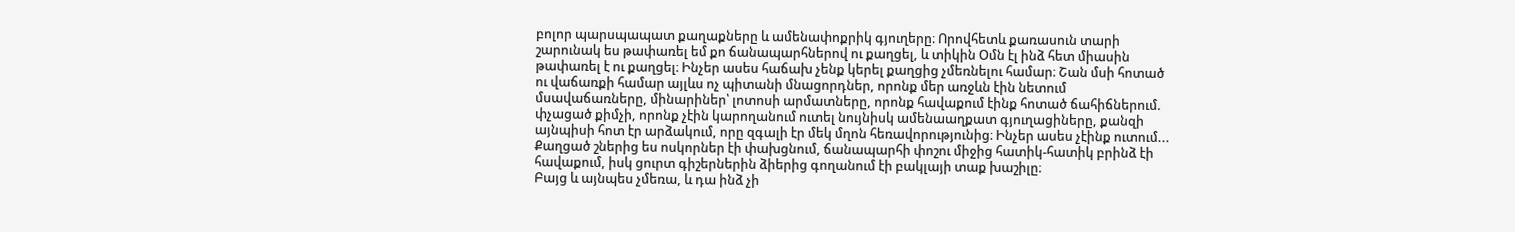բոլոր պարսպապատ քաղաքները և ամենափոքրիկ գյուղերը։ Որովհետև քառասուն տարի շարունակ ես թափառել եմ քո ճանապարհներով ու քաղցել, և տիկին Օմն էլ ինձ հետ միասին թափառել է ու քաղցել։ Ինչեր ասես հաճախ չենք կերել քաղցից չմեռնելու համար։ Շան մսի հոտած ու վաճառքի համար այլևս ոչ պիտանի մնացորդներ, որոնք մեր առջևն էին նետում մսավաճառները, մինարիներ՝ լոտոսի արմատները, որոնք հավաքում էինք հոտած ճահիճներում. փչացած քիմչի, որոնք չէին կարողանում ուտել նույնիսկ ամենաաղքատ գյուղացիները, քանզի այնպիսի հոտ էր արձակում, որը զգալի էր մեկ մղոն հեռավորությունից։ Ինչեր ասես չէինք ուտում... Քաղցած շներից ես ոսկորներ էի փախցնում, ճանապարհի փոշու միջից հատիկ-հատիկ բրինձ էի հավաքում, իսկ ցուրտ գիշերներին ձիերից գողանում էի բակլայի տաք խաշիլը։
Բայց և այնպես չմեռա, և դա ինձ չի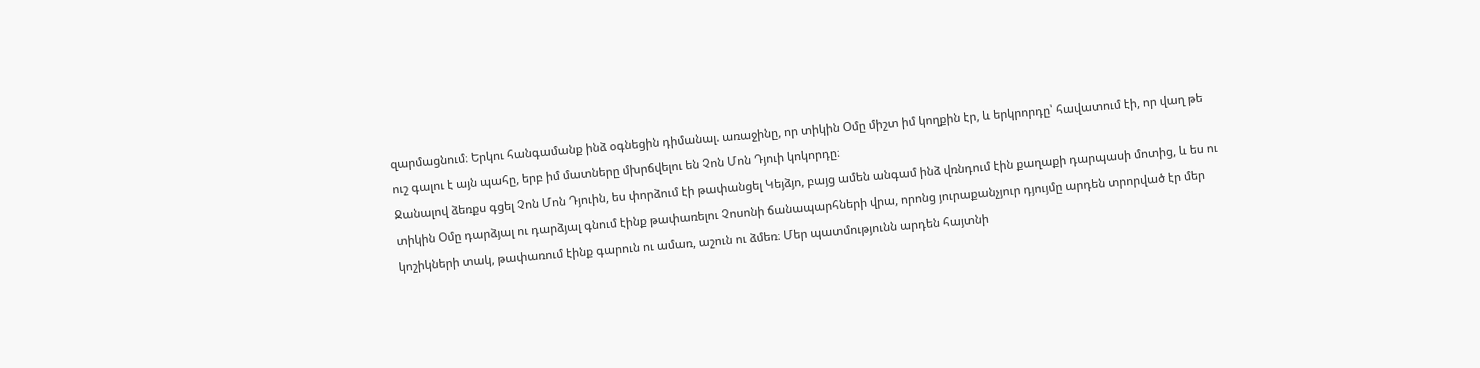զարմացնում։ Երկու հանգամանք ինձ օգնեցին դիմանալ. առաջինը, որ տիկին Օմը միշտ իմ կողքին էր, և երկրորդը՝ հավատում էի, որ վաղ թե ուշ գալու է այն պահը, երբ իմ մատները մխրճվելու են Չոն Մոն Դյուի կոկորդը։
Ջանալով ձեռքս գցել Չոն Մոն Դյուին, ես փորձում էի թափանցել Կեյձյո, բայց ամեն անգամ ինձ վռնդում էին քաղաքի դարպասի մոտից, և ես ու տիկին Օմը դարձյալ ու դարձյալ գնում էինք թափառելու Չոսոնի ճանապարհների վրա, որոնց յուրաքանչյուր դյույմը արդեն տրորված էր մեր կոշիկների տակ, թափառում էինք գարուն ու ամառ, աշուն ու ձմեռ։ Մեր պատմությունն արդեն հայտնի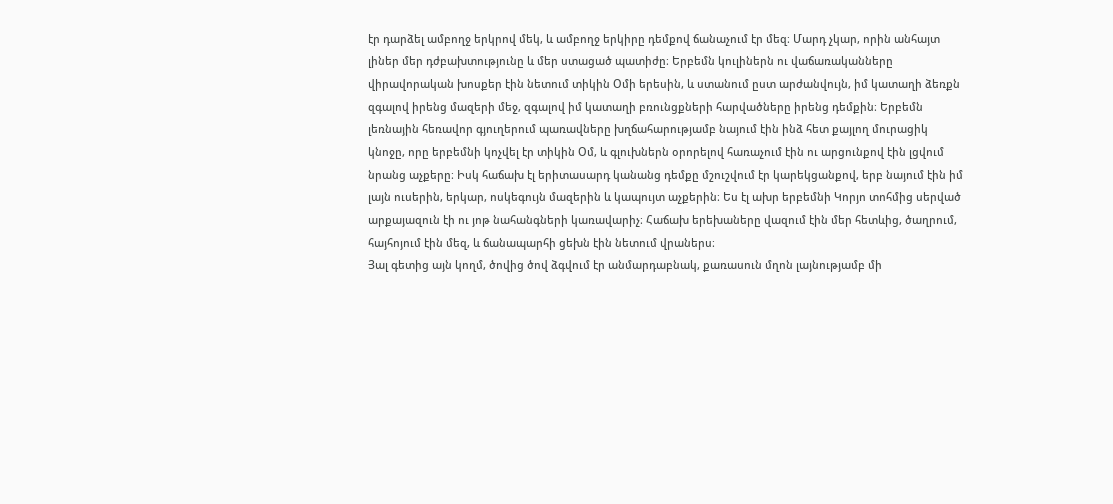էր դարձել ամբողջ երկրով մեկ, և ամբողջ երկիրը դեմքով ճանաչում էր մեզ։ Մարդ չկար, որին անհայտ լիներ մեր դժբախտությունը և մեր ստացած պատիժը։ Երբեմն կուլիներն ու վաճառականները վիրավորական խոսքեր էին նետում տիկին Օմի երեսին, և ստանում ըստ արժանվույն, իմ կատաղի ձեռքն զգալով իրենց մազերի մեջ, զգալով իմ կատաղի բռունցքների հարվածները իրենց դեմքին։ Երբեմն լեռնային հեռավոր գյուղերում պառավները խղճահարությամբ նայում էին ինձ հետ քայլող մուրացիկ կնոջը, որը երբեմնի կոչվել էր տիկին Օմ, և գլուխներն օրորելով հառաչում էին ու արցունքով էին լցվում նրանց աչքերը։ Իսկ հաճախ էլ երիտասարդ կանանց դեմքը մշուշվում էր կարեկցանքով, երբ նայում էին իմ լայն ուսերին, երկար, ոսկեգույն մազերին և կապույտ աչքերին։ Ես էլ ախր երբեմնի Կորյո տոհմից սերված արքայազուն էի ու յոթ նահանգների կառավարիչ։ Հաճախ երեխաները վազում էին մեր հետևից, ծաղրում, հայհոյում էին մեզ, և ճանապարհի ցեխն էին նետում վրաներս։
Յալ գետից այն կողմ, ծովից ծով ձգվում էր անմարդաբնակ, քառասուն մղոն լայնությամբ մի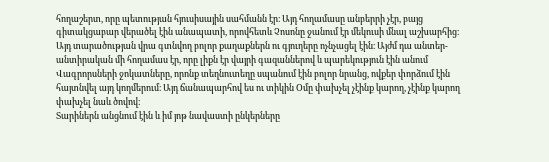հողաշերտ, որը պետության հյուսիսային սահմանն էր։ Այդ հողամասը անբերրի չէր, բայց գիտակցաբար վերածել էին անապատի, որովհետև Չոսոնը ջանում էր մեկուսի մնալ աշխարհից։ Այդ տարածության վրա գտնվող բոլոր քաղաքներն ու գյուղերը ոչնչացել էին։ Այժմ դա անտեր-անտիրական մի հողամաս էր, որը լիքն էր վայրի գազաններով և պարեկություն էին անում Վագրորսների ջոկատները, որոնք տեղնուտեղը սպանում էին բոլոր նրանց, ովքեր փորձում էին հայտնվել այդ կողմերում։ Այդ ճանապարհով ես ու տիկին Օմը փախչել չէինք կարող, չէինք կարող փախչել նաև ծովով։
Տարիներն անցնում էին և իմ յոթ նավաստի ընկերները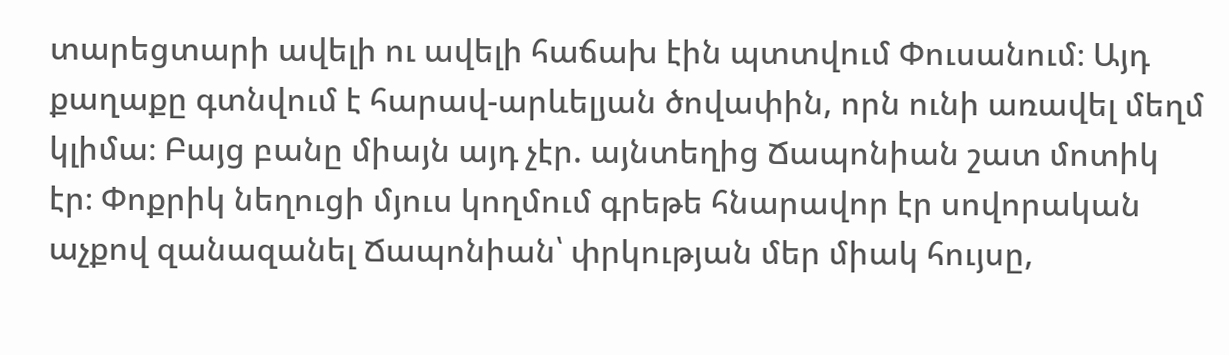տարեցտարի ավելի ու ավելի հաճախ էին պտտվում Փուսանում։ Այդ քաղաքը գտնվում է հարավ-արևելյան ծովափին, որն ունի առավել մեղմ կլիմա։ Բայց բանը միայն այդ չէր. այնտեղից Ճապոնիան շատ մոտիկ էր։ Փոքրիկ նեղուցի մյուս կողմում գրեթե հնարավոր էր սովորական աչքով զանազանել Ճապոնիան՝ փրկության մեր միակ հույսը,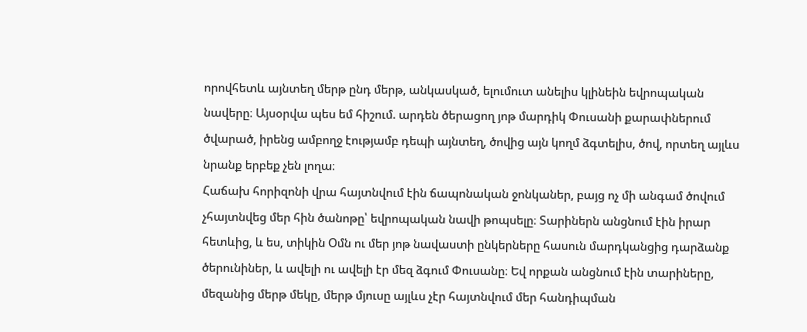որովհետև այնտեղ մերթ ընդ մերթ, անկասկած, ելումուտ անելիս կլինեին եվրոպական նավերը։ Այսօրվա պես եմ հիշում. արդեն ծերացող յոթ մարդիկ Փուսանի քարափներում ծվարած, իրենց ամբողջ էությամբ դեպի այնտեղ, ծովից այն կողմ ձգտելիս, ծով, որտեղ այլևս նրանք երբեք չեն լողա։
Հաճախ հորիզոնի վրա հայտնվում էին ճապոնական ջոնկաներ, բայց ոչ մի անգամ ծովում չհայտնվեց մեր հին ծանոթը՝ եվրոպական նավի թոպսելը։ Տարիներն անցնում էին իրար հետևից, և ես, տիկին Օմն ու մեր յոթ նավաստի ընկերները հասուն մարդկանցից դարձանք ծերունիներ, և ավելի ու ավելի էր մեզ ձգում Փուսանը։ Եվ որքան անցնում էին տարիները, մեզանից մերթ մեկը, մերթ մյուսը այլևս չէր հայտնվում մեր հանդիպման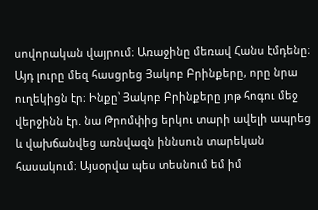սովորական վայրում։ Առաջինը մեռավ Հանս էմդենը։ Այդ լուրը մեզ հասցրեց Յակոբ Բրինքերը, որը նրա ուղեկիցն էր։ Ինքը՝ Յակոբ Բրինքերը յոթ հոգու մեջ վերջինն էր. նա Թրոմփից երկու տարի ավելի ապրեց և վախճանվեց առնվազն իննսուն տարեկան հասակում։ Այսօրվա պես տեսնում եմ իմ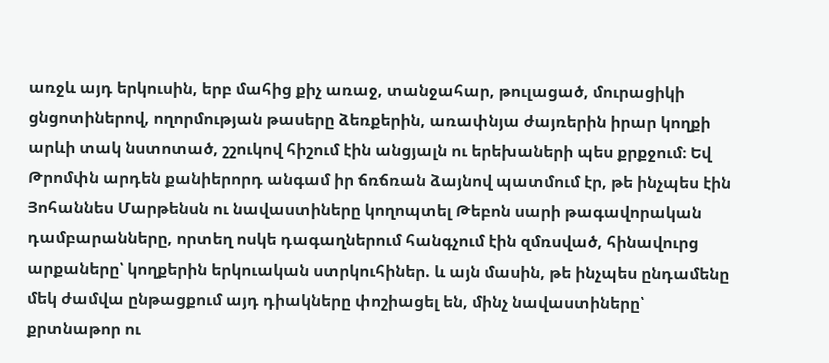առջև այդ երկուսին, երբ մահից քիչ առաջ, տանջահար, թուլացած, մուրացիկի ցնցոտիներով, ողորմության թասերը ձեռքերին, առափնյա ժայռերին իրար կողքի արևի տակ նստոտած, շշուկով հիշում էին անցյալն ու երեխաների պես քրքջում։ Եվ Թրոմփն արդեն քանիերորդ անգամ իր ճռճռան ձայնով պատմում էր, թե ինչպես էին Յոհաննես Մարթենսն ու նավաստիները կողոպտել Թեբոն սարի թագավորական դամբարանները, որտեղ ոսկե դագաղներում հանգչում էին զմռսված, հինավուրց արքաները՝ կողքերին երկուական ստրկուհիներ. և այն մասին, թե ինչպես ընդամենը մեկ ժամվա ընթացքում այդ դիակները փոշիացել են, մինչ նավաստիները՝ քրտնաթոր ու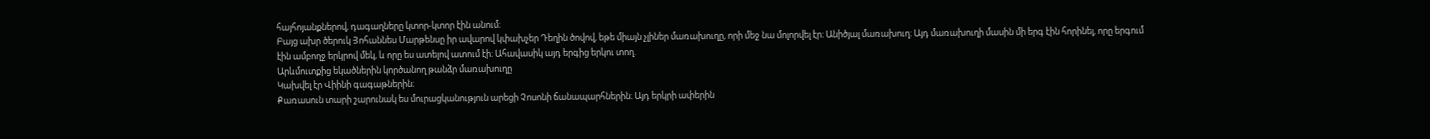հայհոյանքներով, դագաղները կտոր-կտոր էին անում։
Բայց ախր ծերուկ Յոհաննես Մարթենսը իր ավարով կփախչեր Դեղին ծովով, եթե միայն չլիներ մառախուղը, որի մեջ նա մոլորվել էր։ Անիծյալ մառախուղ։ Այդ մառախուղի մասին մի երգ էին հորինել, որը երգում էին ամբողջ երկրով մեկ, և որը ես ատելով ատում էի։ Ահավասիկ այդ երգից երկու տող.
Արևմուտքից եկածներին կործանող թանձր մառախուղը
Կախվել էր Վիինի գագաթներին։
Քառասուն տարի շարունակ ես մուրացկանություն արեցի Չոսոնի ճանապարհներին։ Այդ երկրի ափերին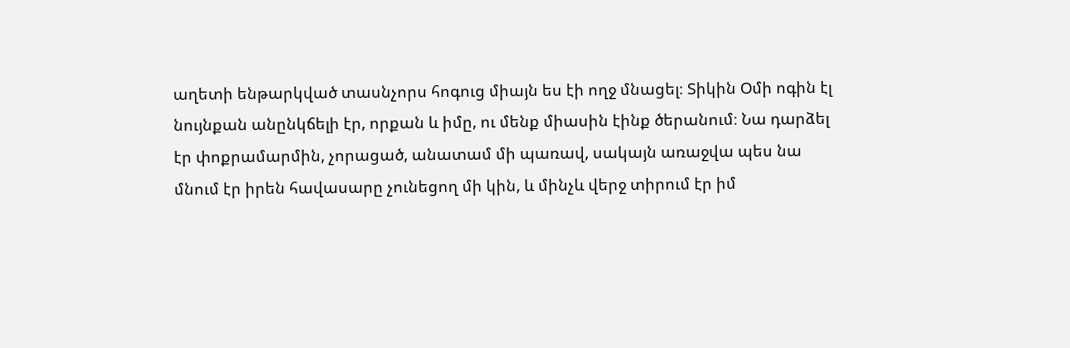աղետի ենթարկված տասնչորս հոգուց միայն ես էի ողջ մնացել։ Տիկին Օմի ոգին էլ նույնքան անընկճելի էր, որքան և իմը, ու մենք միասին էինք ծերանում։ Նա դարձել էր փոքրամարմին, չորացած, անատամ մի պառավ, սակայն առաջվա պես նա մնում էր իրեն հավասարը չունեցող մի կին, և մինչև վերջ տիրում էր իմ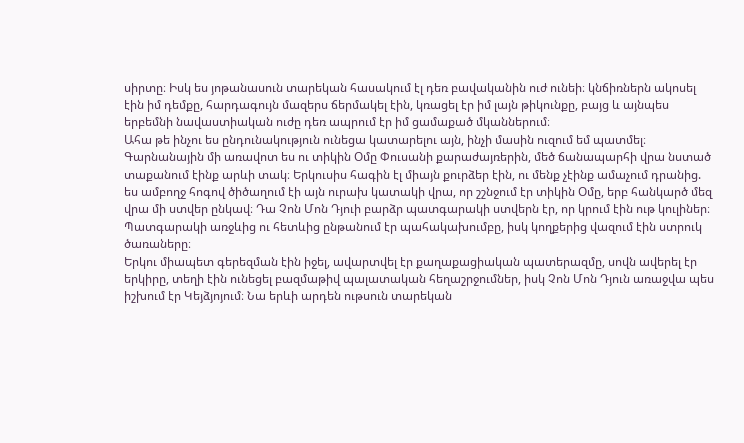սիրտը։ Իսկ ես յոթանասուն տարեկան հասակում էլ դեռ բավականին ուժ ունեի։ կնճիռներն ակոսել էին իմ դեմքը, հարդագույն մազերս ճերմակել էին, կռացել էր իմ լայն թիկունքը, բայց և այնպես երբեմնի նավաստիական ուժը դեռ ապրում էր իմ ցամաքած մկաններում։
Ահա թե ինչու ես ընդունակություն ունեցա կատարելու այն, ինչի մասին ուզում եմ պատմել։ Գարնանային մի առավոտ ես ու տիկին Օմը Փուսանի քարաժայռերին, մեծ ճանապարհի վրա նստած տաքանում էինք արևի տակ։ Երկուսիս հագին էլ միայն քուրձեր էին, ու մենք չէինք ամաչում դրանից. ես ամբողջ հոգով ծիծաղում էի այն ուրախ կատակի վրա, որ շշնջում էր տիկին Օմը, երբ հանկարծ մեզ վրա մի ստվեր ընկավ։ Դա Չոն Մոն Դյուի բարձր պատգարակի ստվերն էր, որ կրում էին ութ կուլիներ։ Պատգարակի առջևից ու հետևից ընթանում էր պահակախումբը, իսկ կողքերից վազում էին ստրուկ ծառաները։
Երկու միապետ գերեզման էին իջել, ավարտվել էր քաղաքացիական պատերազմը, սովն ավերել էր երկիրը, տեղի էին ունեցել բազմաթիվ պալատական հեղաշրջումներ, իսկ Չոն Մոն Դյուն առաջվա պես իշխում էր Կեյձյոյում։ Նա երևի արդեն ութսուն տարեկան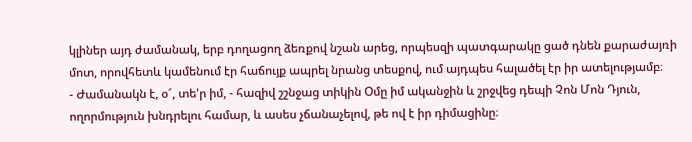կլիներ այդ ժամանակ, երբ դողացող ձեռքով նշան արեց, որպեսզի պատգարակը ցած դնեն քարաժայռի մոտ, որովհետև կամենում էր հաճույք ապրել նրանց տեսքով, ում այդպես հալածել էր իր ատելությամբ։
- Ժամանակն է, օ՜, տե'ր իմ, - հազիվ շշնջաց տիկին Օմը իմ ականջին և շրջվեց դեպի Չոն Մոն Դյուն, ողորմություն խնդրելու համար, և ասես չճանաչելով, թե ով է իր դիմացինը։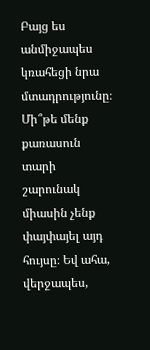Բայց ես անմիջապես կռահեցի նրա մտադրությունը։ Մի՞թե մենք քառասուն տարի շարունակ միասին չենք փայփայել այդ հույսը։ Եվ ահա, վերջապես,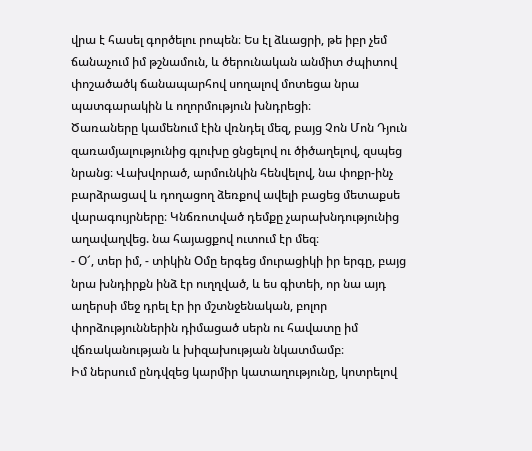վրա է հասել գործելու րոպեն։ Ես էլ ձևացրի, թե իբր չեմ ճանաչում իմ թշնամուն, և ծերունական անմիտ ժպիտով փոշածածկ ճանապարհով սողալով մոտեցա նրա պատգարակին և ողորմություն խնդրեցի։
Ծառաները կամենում էին վռնդել մեզ, բայց Չոն Մոն Դյուն զառամյալությունից գլուխը ցնցելով ու ծիծաղելով, զսպեց նրանց։ Վախվորած, արմունկին հենվելով, նա փոքր-ինչ բարձրացավ և դողացող ձեռքով ավելի բացեց մետաքսե վարագույրները։ Կնճռոտված դեմքը չարախնդությունից աղավաղվեց. նա հայացքով ուտում էր մեզ։
- Օ՜, տեր իմ, - տիկին Օմը երգեց մուրացիկի իր երգը, բայց նրա խնդիրքն ինձ էր ուղղված, և ես գիտեի, որ նա այդ աղերսի մեջ դրել էր իր մշտնջենական, բոլոր փորձություններին դիմացած սերն ու հավատը իմ վճռականության և խիզախության նկատմամբ։
Իմ ներսում ընդվզեց կարմիր կատաղությունը, կոտրելով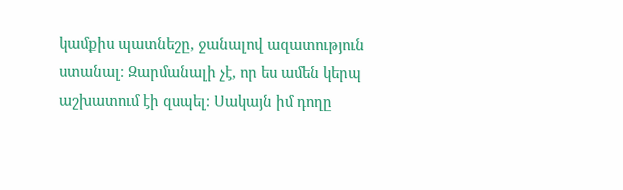կամքիս պատնեշը, ջանալով ազատություն ստանալ։ Զարմանալի չէ, որ ես ամեն կերպ աշխատում էի զսպել։ Սակայն իմ դողը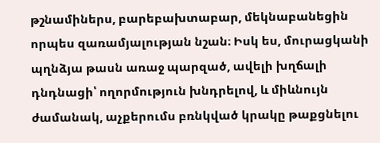թշնամիներս, բարեբախտաբար, մեկնաբանեցին որպես զառամյալության նշան։ Իսկ ես, մուրացկանի պղնձյա թասն առաջ պարզած, ավելի խղճալի դնդնացի՝ ողորմություն խնդրելով, և միևնույն ժամանակ, աչքերումս բռնկված կրակը թաքցնելու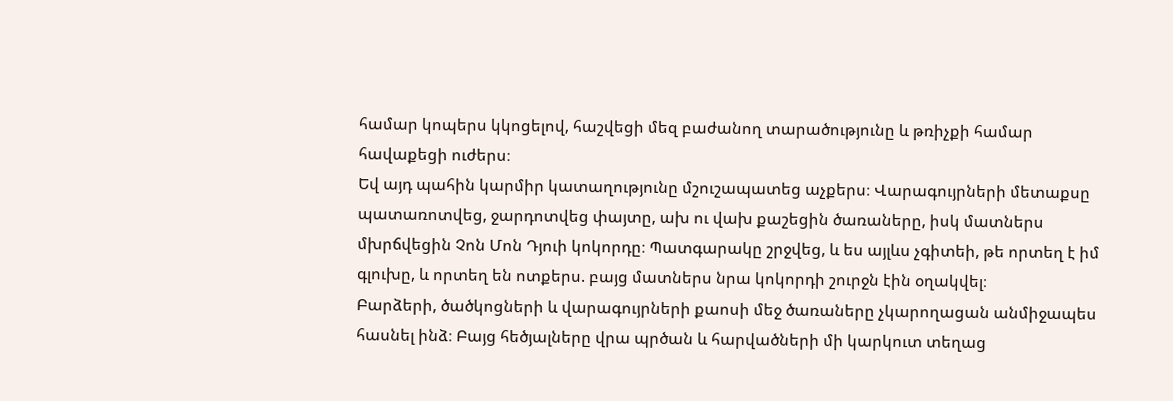համար կոպերս կկոցելով, հաշվեցի մեզ բաժանող տարածությունը և թռիչքի համար հավաքեցի ուժերս։
Եվ այդ պահին կարմիր կատաղությունը մշուշապատեց աչքերս։ Վարագույրների մետաքսը պատառոտվեց, ջարդոտվեց փայտը, ախ ու վախ քաշեցին ծառաները, իսկ մատներս մխրճվեցին Չոն Մոն Դյուի կոկորդը։ Պատգարակը շրջվեց, և ես այլևս չգիտեի, թե որտեղ է իմ գլուխը, և որտեղ են ոտքերս. բայց մատներս նրա կոկորդի շուրջն էին օղակվել։
Բարձերի, ծածկոցների և վարագույրների քաոսի մեջ ծառաները չկարողացան անմիջապես հասնել ինձ։ Բայց հեծյալները վրա պրծան և հարվածների մի կարկուտ տեղաց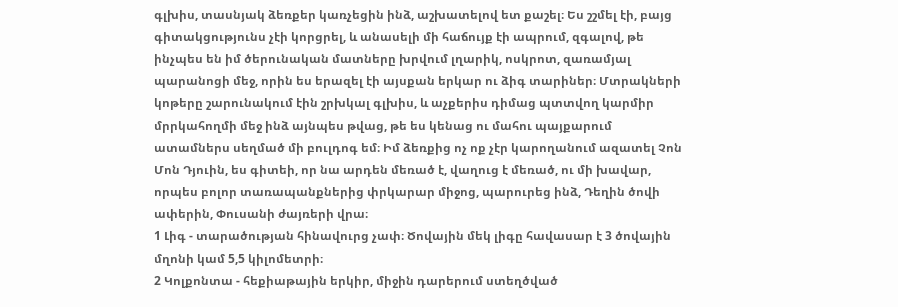գլխիս, տասնյակ ձեռքեր կառչեցին ինձ, աշխատելով ետ քաշել։ Ես շշմել էի, բայց գիտակցությունս չէի կորցրել, և անասելի մի հաճույք էի ապրում, զգալով, թե ինչպես են իմ ծերունական մատները խրվում լղարիկ, ոսկրոտ, զառամյալ պարանոցի մեջ, որին ես երազել էի այսքան երկար ու ձիգ տարիներ։ Մտրակների կոթերը շարունակում էին շրխկալ գլխիս, և աչքերիս դիմաց պտտվող կարմիր մրրկահողմի մեջ ինձ այնպես թվաց, թե ես կենաց ու մահու պայքարում ատամներս սեղմած մի բուլդոգ եմ։ Իմ ձեռքից ոչ ոք չէր կարողանում ազատել Չոն Մոն Դյուին, ես գիտեի, որ նա արդեն մեռած է, վաղուց է մեռած, ու մի խավար, որպես բոլոր տառապանքներից փրկարար միջոց, պարուրեց ինձ, Դեղին ծովի ափերին, Փուսանի ժայռերի վրա։
1 Լիգ - տարածության հինավուրց չափ։ Ծովային մեկ լիգը հավասար է 3 ծովային մղոնի կամ 5,5 կիլոմետրի։
2 Կոլքոնտա - հեքիաթային երկիր, միջին դարերում ստեղծված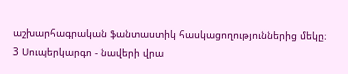աշխարհագրական ֆանտաստիկ հասկացողություններից մեկը։
3 Սուպերկարգո - նավերի վրա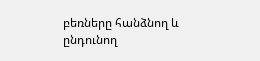բեռները հանձնող և ընդունող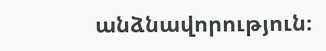անձնավորություն։